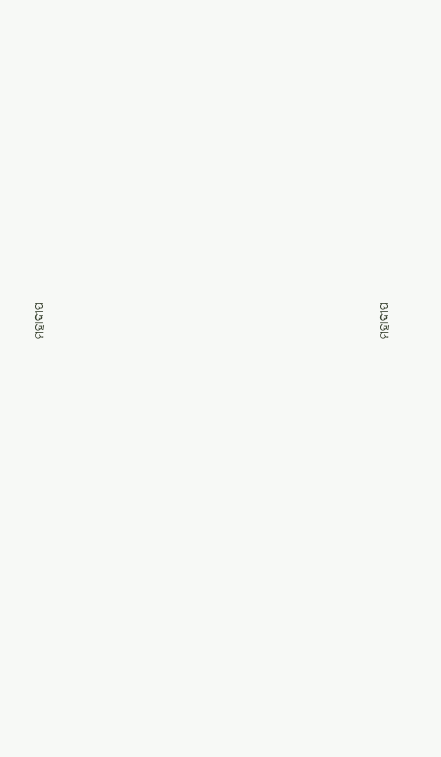ମହାଦୀପ























ମହାଦୀପ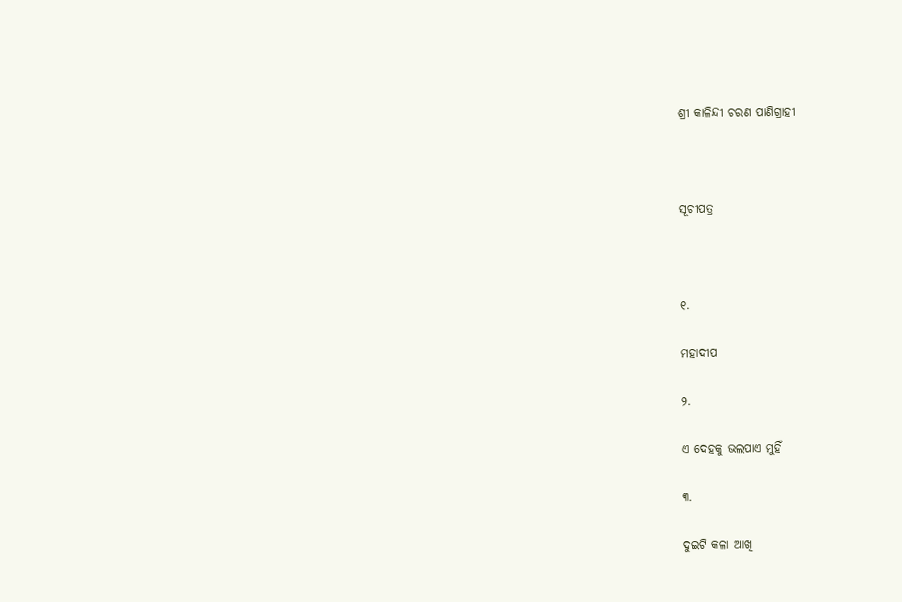ଶ୍ରୀ କାଳିନ୍ଦୀ ଚରଣ ପାଣିଗ୍ରାହୀ



ସୂଚୀପତ୍ର



୧.

ମହାଦୀପ

୨.

ଏ ଦେହକୁ ଭଲପାଏ ମୁହିଁ

୩.

ଦୁଇଟି କଳା ଆଖି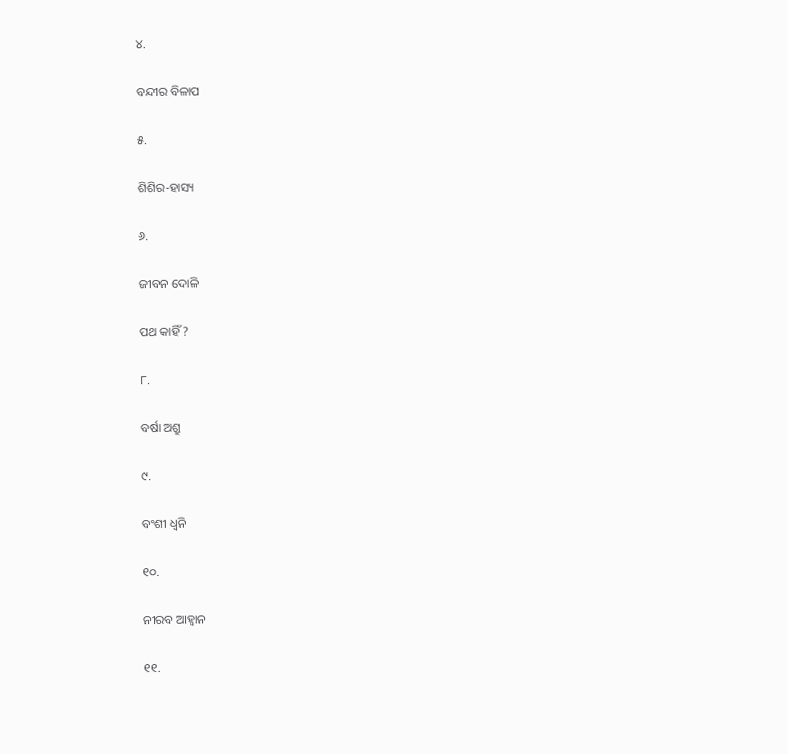୪.

ବନ୍ଦୀର ବିଳାପ

୫.

ଶିଶିର-ହାସ୍ୟ

୬.

ଜୀବନ ଦୋଳି

ପଥ କାହିଁ ?

୮.

ବର୍ଷା ଅଶ୍ରୁ

୯.

ବଂଶୀ ଧ୍ୱନି

୧୦.

ନୀରବ ଆହ୍ୱାନ

୧୧.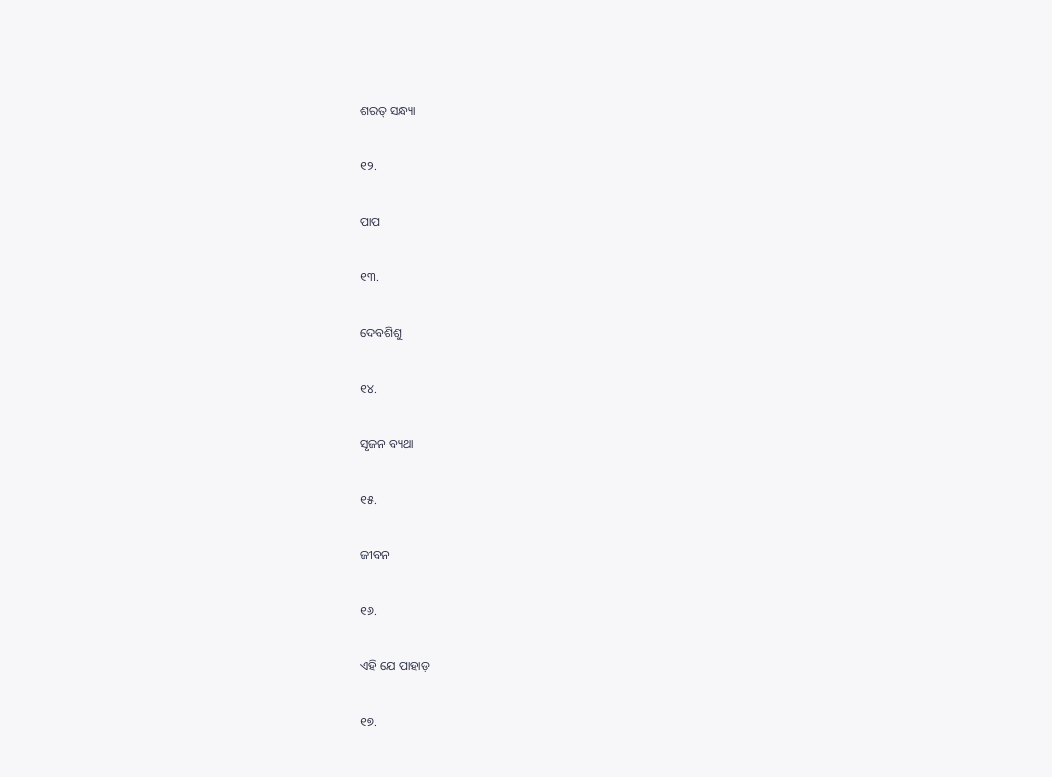ଶରତ୍‍ ସନ୍ଧ୍ୟା

୧୨.

ପାପ

୧୩.

ଦେବଶିଶୁ

୧୪.

ସୃଜନ ବ୍ୟଥା

୧୫.

ଜୀବନ

୧୬.

ଏହି ଯେ ପାହାଡ଼

୧୭.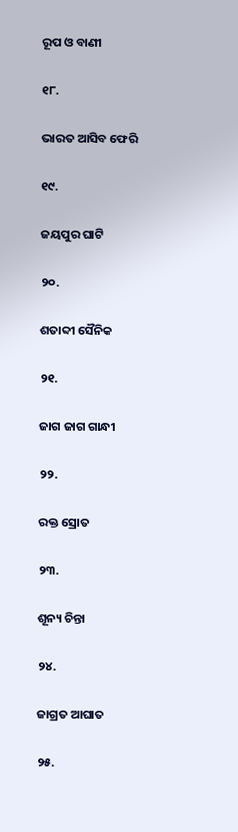ରୂପ ଓ ବାଣୀ

୧୮.

ଭାରତ ଆସିବ ଫେରି

୧୯.

ଜୟପୁର ଘାଟି

୨୦.

ଶତାବ୍ଦୀ ସୈନିକ

୨୧.

ଜାଗ ଜାଗ ଗାନ୍ଧୀ

୨୨.

ରକ୍ତ ସ୍ରୋତ

୨୩.

ଶୂନ୍ୟ ଚିନ୍ତା

୨୪.

ଜାଗ୍ରତ ଆଘାତ

୨୫.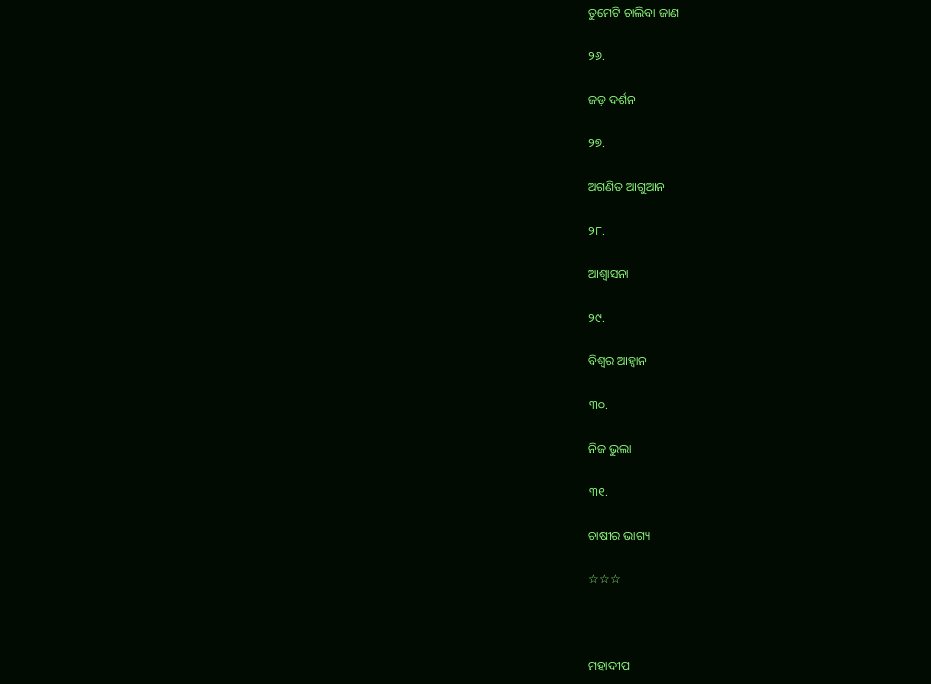ତୁମେଟି ଚାଲିବା ଜାଣ

୨୬.

ଜଡ଼ ଦର୍ଶନ

୨୭.

ଅଗଣିତ ଆଗୁଆନ

୨୮.

ଆଶ୍ୱାସନା

୨୯.

ବିଶ୍ୱର ଆହ୍ୱାନ

୩୦.

ନିଜ ଭୁଲା

୩୧.

ଚାଷୀର ଭାଗ୍ୟ

☆☆☆



ମହାଦୀପ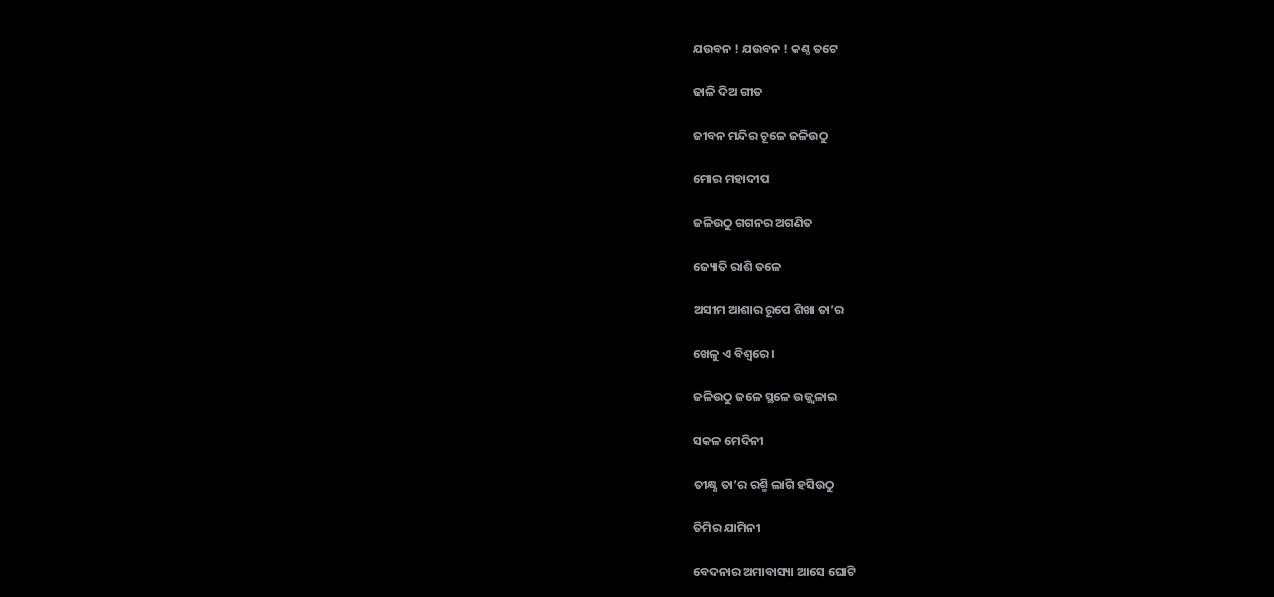ଯଉବନ ! ଯଉବନ ! କଣ୍ଠ ତଟେ

ଢାଳି ଦିଅ ଗୀତ

ଜୀବନ ମନ୍ଦିର ଚୂଳେ ଜଳିଉଠୁ

ମୋର ମହାଦୀପ

ଜଳିଉଠୁ ଗଗନର ଅଗଣିତ

ଜ୍ୟୋତି ରାଶି ତଳେ

ଅସୀମ ଆଶାର ରୂପେ ଶିଖା ତା’ର

ଖେଳୁ ଏ ବିଶ୍ୱରେ ।

ଜଳିଉଠୁ ଜଳେ ସ୍ଥଳେ ଉଜ୍ଜ୍ୱଳାଇ

ସକଳ ମେଦିନୀ

ତୀକ୍ଷ୍ଣ ତା’ର ରଶ୍ମି ଲାଗି ହସିଉଠୁ

ତିମିର ଯାମିନୀ

ବେଦନାର ଅମାବାସ୍ୟା ଆସେ ଘୋଟି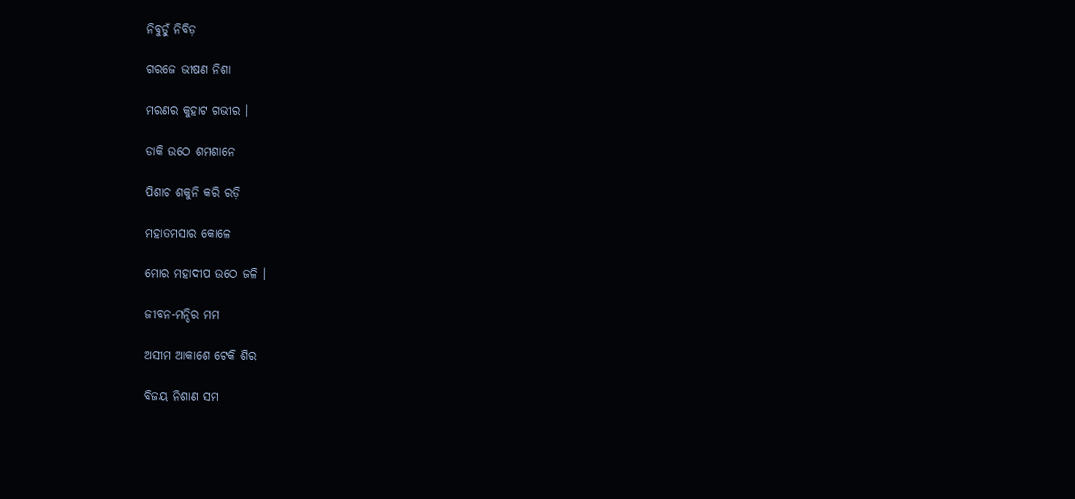ନିବୁଡ଼ୁଁ ନିବିଡ଼

ଗରଜେ ଭୀଷଣ ନିଶା

ମରଣର କୁହାଟ ଗଭୀର ।

ଡାକି ଉଠେ ଶମଶାନେ

ପିଶାଚ ଶକୁନି କରି ରଡ଼ି

ମହାତମସାର କୋଳେ

ମୋର ମହାଦୀପ ଉଠେ ଜଳି ।

ଜୀବନ-ମନ୍ଦିର ମମ

ଅସୀମ ଆକାଶେ ଟେକି ଶିର

ବିଜୟ ନିଶାଣ ସମ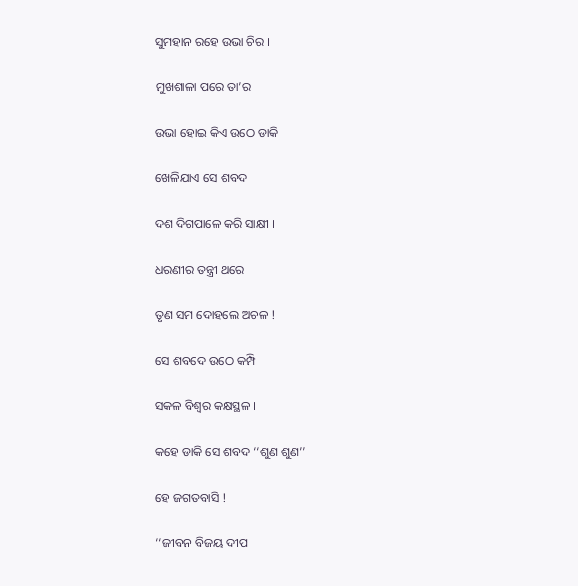ସୁମହାନ ରହେ ଉଭା ଚିର ।

ମୁଖଶାଳା ପରେ ତା’ର

ଉଭା ହୋଇ କିଏ ଉଠେ ଡାକି

ଖେଳିଯାଏ ସେ ଶବଦ

ଦଶ ଦିଗପାଳେ କରି ସାକ୍ଷୀ ।

ଧରଣୀର ତନ୍ତ୍ରୀ ଥରେ

ତୃଣ ସମ ଦୋହଲେ ଅଚଳ !

ସେ ଶବଦେ ଉଠେ କମ୍ପି

ସକଳ ବିଶ୍ୱର କକ୍ଷସ୍ଥଳ ।

କହେ ଡାକି ସେ ଶବଦ ‘‘ଶୁଣ ଶୁଣ’’

ହେ ଜଗତବାସି !

‘‘ଜୀବନ ବିଜୟ ଦୀପ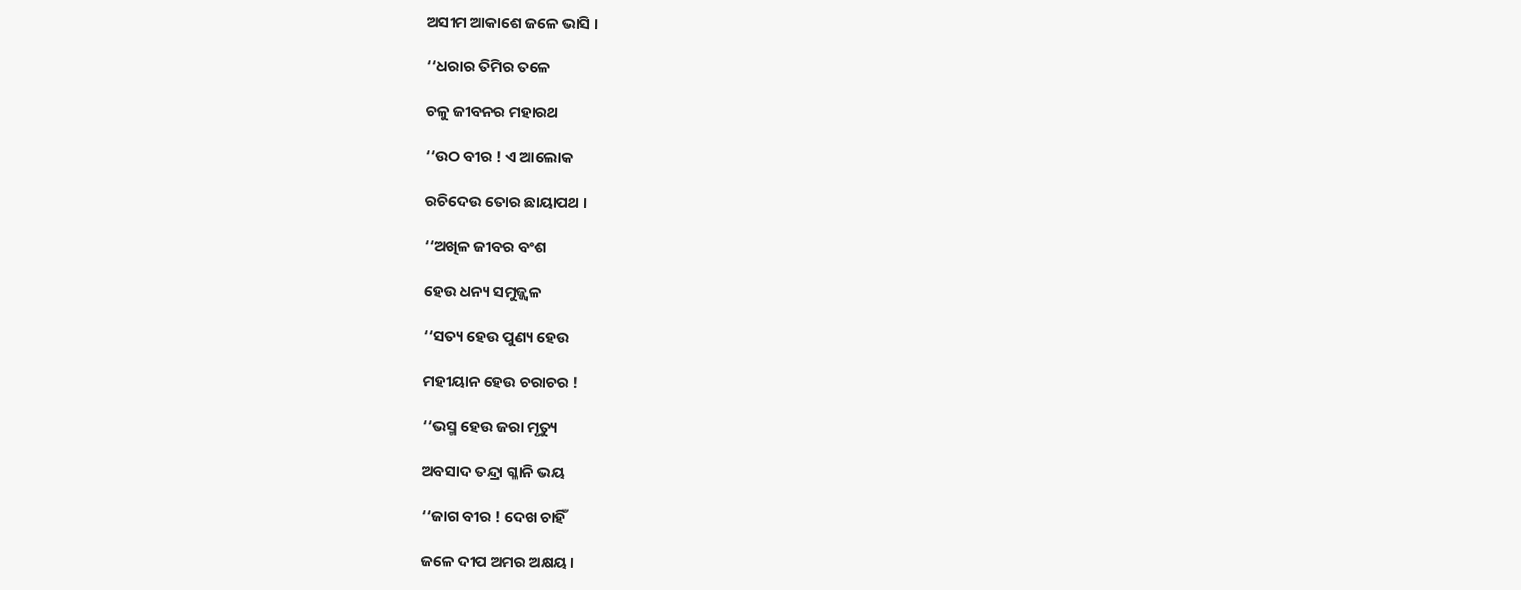ଅସୀମ ଆକାଶେ ଜଳେ ଭାସି ।

‘‘ଧରାର ତିମିର ତଳେ

ଚଳୁ ଜୀବନର ମହାରଥ

‘‘ଉଠ ବୀର ! ଏ ଆଲୋକ

ରଚିଦେଉ ତୋର ଛାୟାପଥ ।

‘‘ଅଖିଳ ଜୀବର ବଂଶ

ହେଉ ଧନ୍ୟ ସମୁଜ୍ଜ୍ୱଳ

‘‘ସତ୍ୟ ହେଉ ପୁଣ୍ୟ ହେଉ

ମହୀୟାନ ହେଉ ଚରାଚର !

‘‘ଭସ୍ମ ହେଉ ଜରା ମୃତ୍ୟୁ

ଅବସାଦ ତନ୍ଦ୍ରା ଗ୍ଳାନି ଭୟ

‘‘ଜାଗ ବୀର ! ଦେଖ ଚାହିଁ

ଜଳେ ଦୀପ ଅମର ଅକ୍ଷୟ ।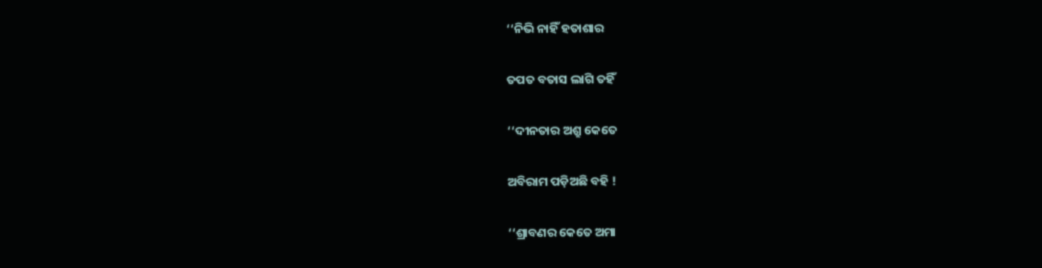‘‘ନିଭି ନାହିଁ ହତାଶାର

ତପତ ବତାସ ଲାଗି ତହିଁ

‘‘ଦୀନତାର ଅଶ୍ରୁ କେତେ

ଅବିରାମ ପଡ଼ିଅଛି ବହି !

‘‘ଶ୍ରାବଣର କେତେ ଅମା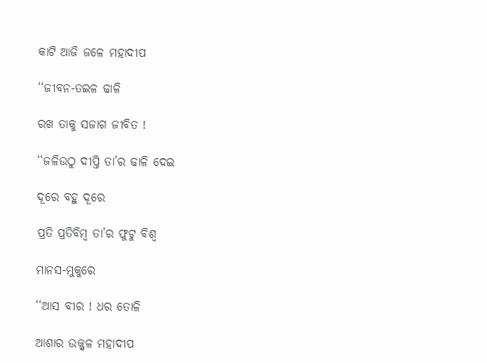କାଟି ଆଜି ଜଳେ ମହାଦୀପ

‘‘ଜୀବନ-ତଇଳ ଢାଳି

ରଖ ତାକୁ ସଜାଗ ଜୀବିତ !

‘‘ଜଳିଉଠୁ ଦୀପ୍ତି ତା’ର ଢାଳି ଦେଇ

ଦୂରେ ବହୁ ଦୂରେ

ପ୍ରତି ପ୍ରତିବିମ୍ବ ତା’ର ଫୁଟୁ ବିଶ୍ୱ

ମାନସ-ମୁକୁରେ

‘‘ଆସ ବୀର ! ଧର ତୋଳି

ଆଶାର ଉଜ୍ଜ୍ୱଳ ମହାଦୀପ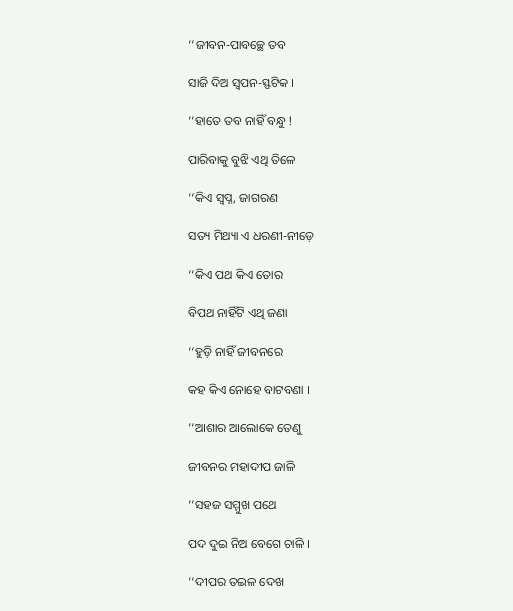‘‘ଜୀବନ-ପାବଚ୍ଛେ ତବ

ସାଜି ଦିଅ ସ୍ୱପନ-ସ୍ଫଟିକ ।

‘‘ହାତେ ତବ ନାହିଁ ବନ୍ଧୁ !

ପାରିବାକୁ ବୁଝି ଏଥି ତିଳେ

‘‘କିଏ ସ୍ୱପ୍ନ, ଜାଗରଣ

ସତ୍ୟ ମିଥ୍ୟା ଏ ଧରଣୀ-ନୀଡ଼େ

‘‘କିଏ ପଥ କିଏ ତୋର

ବିପଥ ନାହିଁଟି ଏଥି ଜଣା

‘‘ହୁଡ଼ି ନାହିଁ ଜୀବନରେ

କହ କିଏ ନୋହେ ବାଟବଣା ।

‘‘ଆଶାର ଆଲୋକେ ତେଣୁ

ଜୀବନର ମହାଦୀପ ଜାଳି

‘‘ସହଜ ସମ୍ମୁଖ ପଥେ

ପଦ ଦୁଇ ନିଅ ବେଗେ ଚାଳି ।

‘‘ଦୀପର ତଇଳ ଦେଖ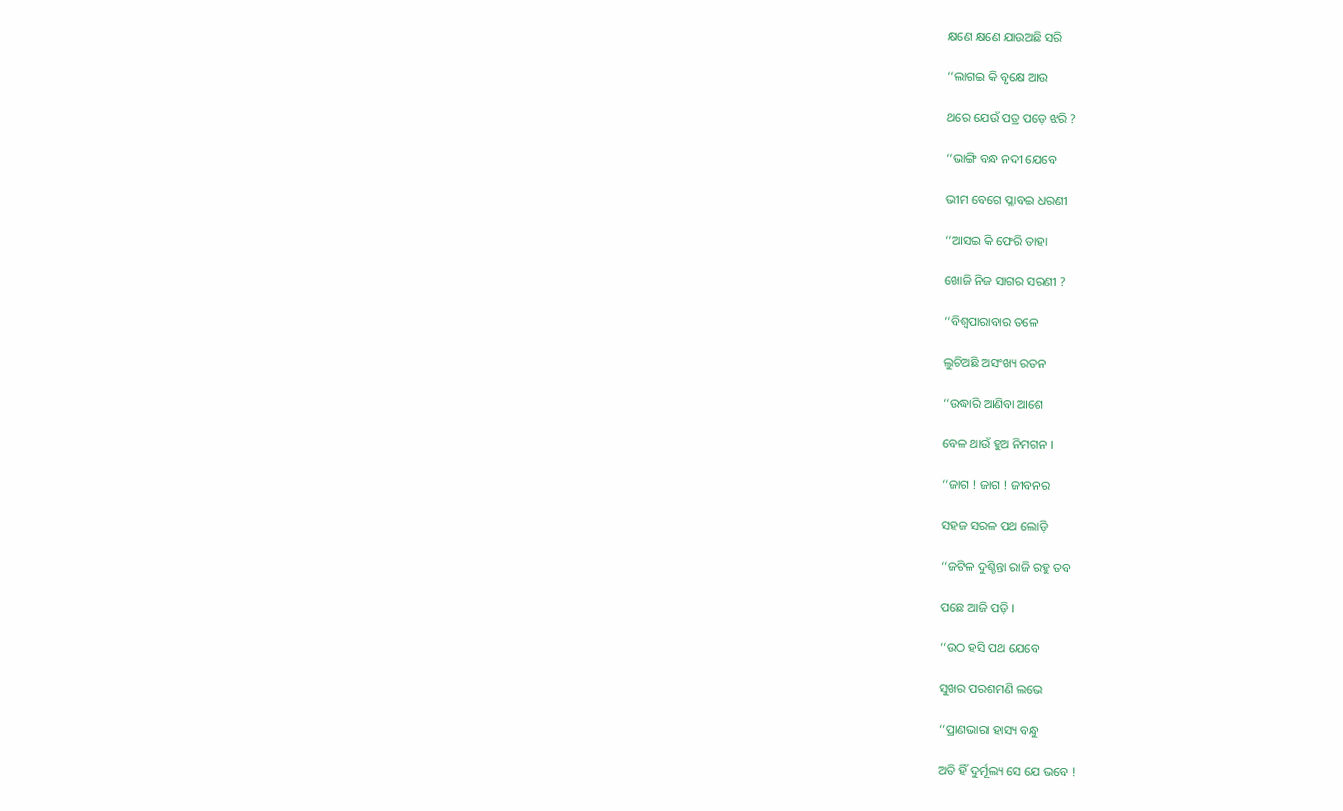କ୍ଷଣେ କ୍ଷଣେ ଯାଉଅଛି ସରି

‘‘ଲାଗଇ କି ବୃକ୍ଷେ ଆଉ

ଥରେ ଯେଉଁ ପତ୍ର ପଡ଼େ ଝରି ?

‘‘ଭାଙ୍ଗି ବନ୍ଧ ନଦୀ ଯେବେ

ଭୀମ ବେଗେ ପ୍ଳାବଇ ଧରଣୀ

‘‘ଆସଇ କି ଫେରି ତାହା

ଖୋଜି ନିଜ ସାଗର ସରଣୀ ?

‘‘ବିଶ୍ୱପାରାବାର ତଳେ

ଲୁଚିଅଛି ଅସଂଖ୍ୟ ରତନ

‘‘ଉଦ୍ଧାରି ଆଣିବା ଆଶେ

ବେଳ ଥାଉଁ ହୁଅ ନିମଗନ ।

‘‘ଜାଗ ! ଜାଗ ! ଜୀବନର

ସହଜ ସରଳ ପଥ ଲୋଡ଼ି

‘‘ଜଟିଳ ଦୁଶ୍ଚିନ୍ତା ରାଜି ରହୁ ତବ

ପଛେ ଆଜି ପଡ଼ି ।

‘‘ଉଠ ହସି ପଥ ଯେବେ

ସୁଖର ପରଶମଣି ଲଭେ

‘‘ପ୍ରାଣଭାରା ହାସ୍ୟ ବନ୍ଧୁ

ଅତି ହିଁ ଦୁର୍ମୂଲ୍ୟ ସେ ଯେ ଭବେ !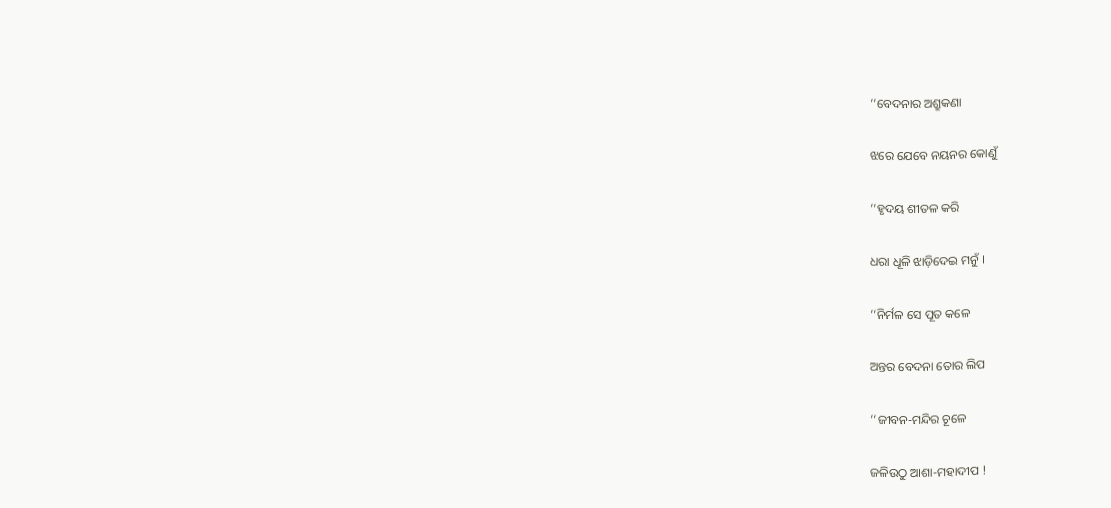‘‘ବେଦନାର ଅଶ୍ରୁକଣା

ଝରେ ଯେବେ ନୟନର କୋଣୁଁ

‘‘ହୃଦୟ ଶୀତଳ କରି

ଧରା ଧୂଳି ଝାଡ଼ିଦେଇ ମନୁଁ ।

‘‘ନିର୍ମଳ ସେ ପୂତ କଳେ

ଅନ୍ତର ବେଦନା ତୋର ଲିପ

‘‘ଜୀବନ-ମନ୍ଦିର ଚୂଳେ

ଜଳିଉଠୁ ଆଶା-ମହାଦୀପ !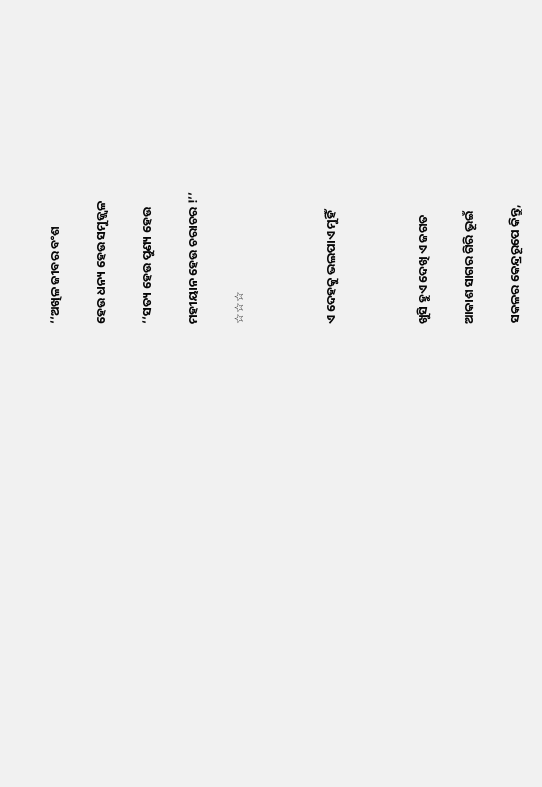‘‘ଅଖିଳ ଜୀବର ବଂଶ

ହେଉ ଧନ୍ୟ ହେଉ ସମୁଜ୍ଜ୍ୱଳ

‘‘ସତ୍ୟ ହେଉ ପୁଣ୍ୟ ହେଉ

ମହୀୟାନ ହେଉ ଚରାଚର !’’

☆☆☆



ଏ ଦେହକୁ ଭଲପାଏ ମୁହିଁ



ଖୁସି ହୁଏ ଦେଖି ଏ ଜଗତ

ଆକାଶ ସାଗର ଗିରି ଭୂଇଁ

ସକଳର କେନ୍ଦ୍ରରୂପେ କିନ୍ତୁ,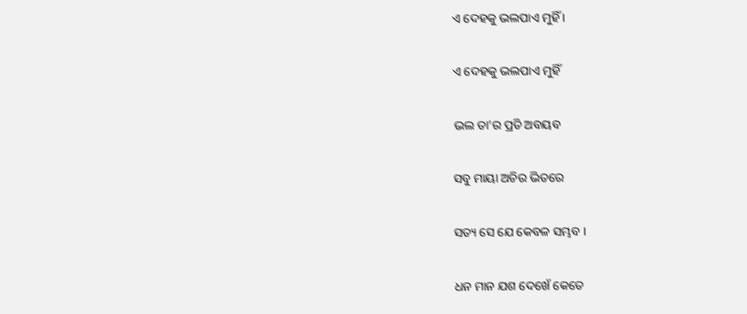ଏ ଦେହକୁ ଭଲପାଏ ମୁହିଁ ।

ଏ ଦେହକୁ ଭଲପାଏ ମୁହିଁ

ଭଲ ତା’ର ପ୍ରତି ଅବୟବ

ସବୁ ମାୟା ଅଚିର ଭିତରେ

ସତ୍ୟ ସେ ଯେ କେବଳ ସମ୍ଭବ ।

ଧନ ମାନ ଯଶ ଦେଖେଁ କେତେ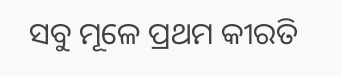ସବୁ ମୂଳେ ପ୍ରଥମ କୀରତି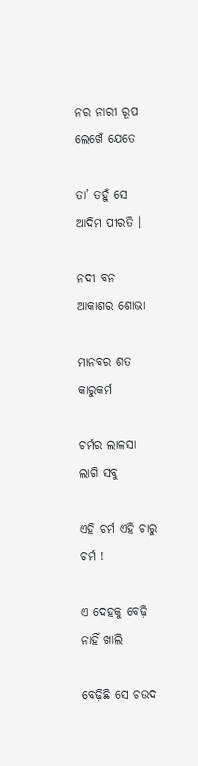ନର ନାରୀ ରୂପ ଲେଖେଁ ଯେତେ

ତା’ ତହୁଁ ସେ ଆଦିମ ପୀରତି ।

ନଦୀ ବନ ଆକାଶର ଶୋଭା

ମାନବର ଶତ କାରୁକର୍ମ

ଚର୍ମର ଲାଳସା ଲାଗି ସବୁ

ଏହି ଚର୍ମ ଏହି ଚାରୁ ଚର୍ମ !

ଏ ଦେହକୁ ବେଢ଼ି ନାହିଁ ଖାଲି

ବେଢ଼ିଛି ସେ ଚଉଦ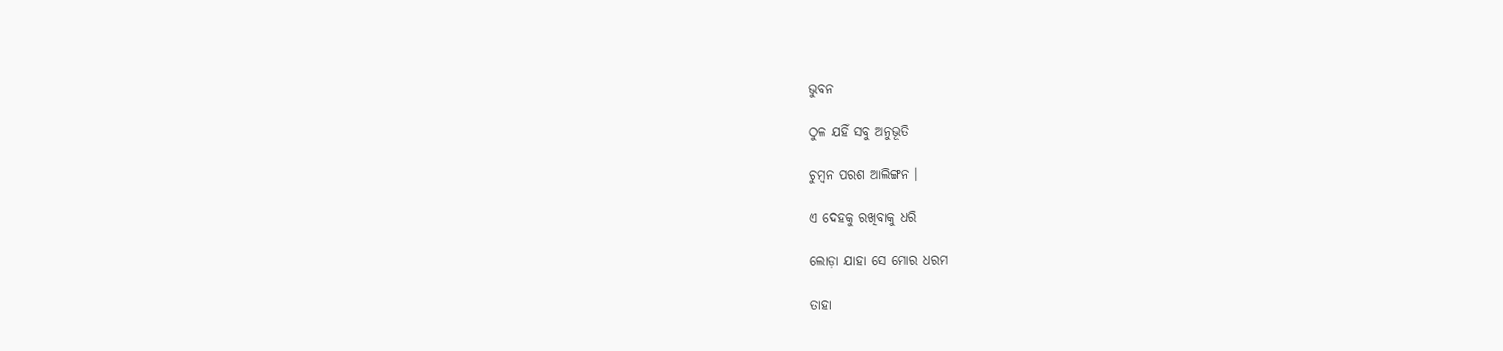ଭୁବନ

ଠୁଳ ଯହିଁ ସବୁ ଅନୁଭୂତି

ଚୁମ୍ବନ ପରଶ ଆଲିଙ୍ଗନ ।

ଏ ଦେହକୁ ରଖିବାକୁ ଧରି

ଲୋଡ଼ା ଯାହା ସେ ମୋର ଧରମ

ତାହା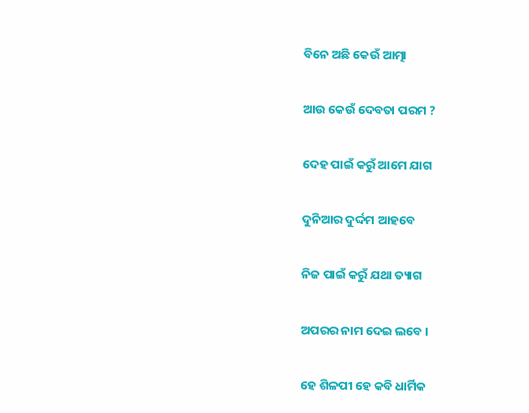ବିନେ ଅଛି କେଉଁ ଆତ୍ମା

ଆଉ କେଉଁ ଦେବତା ପରମ ?

ଦେହ ପାଇଁ କରୁଁ ଆମେ ଯାଗ

ଦୁନିଆର ଦୁର୍ଦ୍ଦମ ଆହବେ

ନିଜ ପାଇଁ କରୁଁ ଯଥା ତ୍ୟାଗ

ଅପରର ନାମ ଦେଇ ଲବେ ।

ହେ ଶିଳପୀ ହେ କବି ଧାର୍ମିକ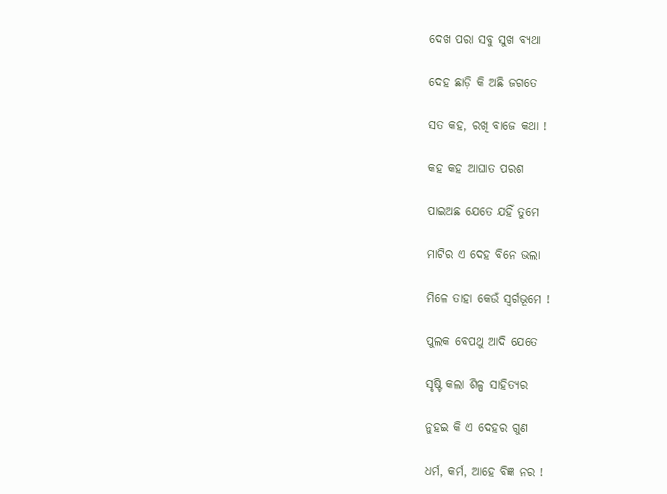ଦେଖ ପରା ସବୁ ସୁଖ ବ୍ୟଥା

ଦେହ ଛାଡ଼ି କି ଅଛି ଜଗତେ

ସତ କହ, ରଖି ବାଜେ କଥା !

କହ କହ ଆଘାତ ପରଶ

ପାଇଅଛ ଯେତେ ଯହିଁ ତୁମେ

ମାଟିର ଏ ଦେହ ବିନେ ଭଲା

ମିଳେ ତାହା କେଉଁ ସ୍ୱର୍ଗଭୂମେ !

ପୁଲକ ବେପଥୁ ଆଦି ଯେତେ

ସୃଷ୍ଟି କଲା ଶିଳ୍ପ ସାହିତ୍ୟର

ନୁହଇ କି ଏ ଦେହର ଗୁଣ

ଧର୍ମ, କର୍ମ, ଆହେ ବିଜ୍ଞ ନର !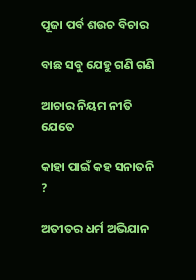ପୂଜା ପର୍ବ ଶଉଚ ବିଚାର

ବାଛ ସବୁ ଯେହୁ ଗଣି ଗଣି

ଆଚାର ନିୟମ ନୀତି ଯେତେ

କାହା ପାଇଁ କହ ସନାତନି ?

ଅତୀତର ଧର୍ମ ଅଭିଯାନ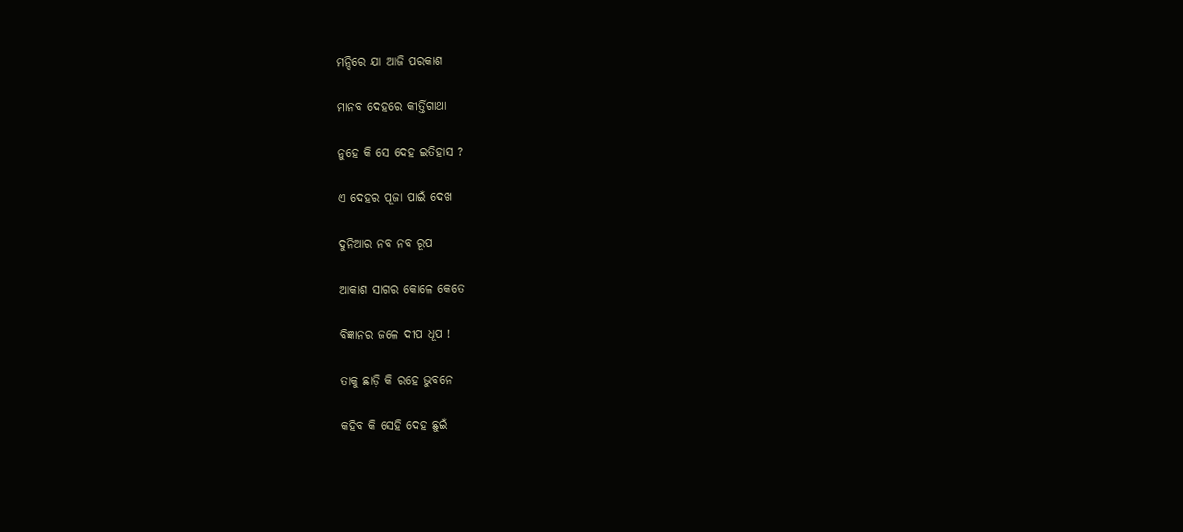ମନ୍ଦିରେ ଯା ଆଜି ପରକାଶ

ମାନବ ଦେହରେ କୀର୍ତ୍ତିଗାଥା

ନୁହେ କି ସେ ଦେହ ଇତିହାସ ?

ଏ ଦେହର ପୂଜା ପାଇଁ ଦେଖ

ଦୁନିଆର ନବ ନବ ରୂପ

ଆକାଶ ସାଗର କୋଳେ କେତେ

ବିଜ୍ଞାନର ଜଳେ ଦୀପ ଧୂପ !

ତାକୁ ଛାଡ଼ି କି ରହେ ଭୁବନେ

କହିବ କି ସେହି ଦେହ ଛୁଇଁ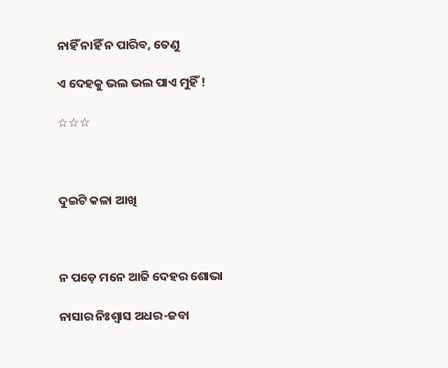ନାହିଁ ନାହିଁ ନ ପାରିବ, ତେଣୁ

ଏ ଦେହକୁ ଭଲ ଭଲ ପାଏ ମୁହିଁ !

☆☆☆



ଦୁଇଟି କଳା ଆଖି



ନ ପଡ଼େ ମନେ ଆଜି ଦେହର ଶୋଭା

ନାସାର ନିଃଶ୍ୱାସ ଅଧର-ଜବା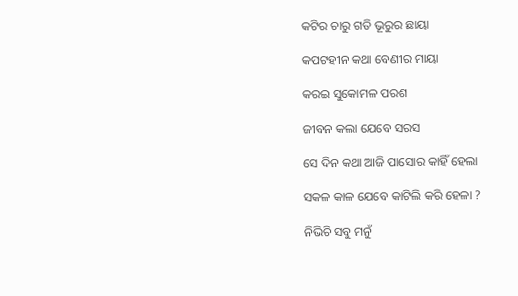କଟିର ଚାରୁ ଗତି ଭୂରୁର ଛାୟା

କପଟହୀନ କଥା ବେଣୀର ମାୟା

କରଇ ସୁକୋମଳ ପରଶ

ଜୀବନ କଲା ଯେବେ ସରସ

ସେ ଦିନ କଥା ଆଜି ପାସୋର କାହିଁ ହେଲା

ସକଳ କାଳ ଯେବେ କାଟିଲି କରି ହେଳା ?

ନିଭିଚି ସବୁ ମନୁଁ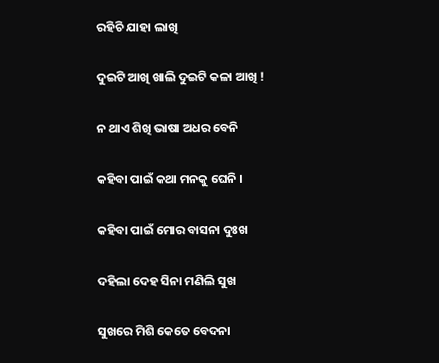ରହିଚି ଯାହା ଲାଖି

ଦୁଇଟି ଆଖି ଖାଲି ଦୁଇଟି କଳା ଆଖି !

ନ ଥାଏ ଶିଖି ଭାଷା ଅଧର ବେନି

କହିବା ପାଇଁ କଥା ମନକୁ ଘେନି ।

କହିବା ପାଇଁ ମୋର ବାସନା ଦୁଃଖ

ଦହିଲା ଦେହ ସିନା ମଣିଲି ସୁଖ

ସୁଖରେ ମିଶି କେତେ ବେଦନା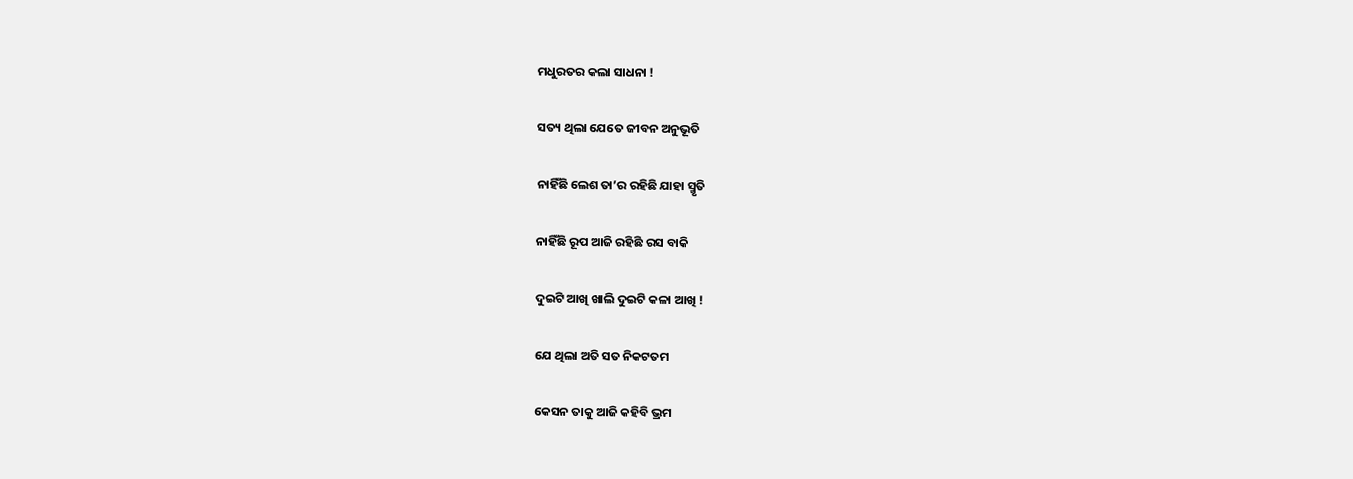ମଧୁରତର କଲା ସାଧନା !

ସତ୍ୟ ଥିଲା ଯେତେ ଜୀବନ ଅନୁଭୂତି

ନାହିଁଛି ଲେଶ ତା’ର ରହିଛି ଯାହା ସ୍ମୃତି

ନାହିଁଛି ରୂପ ଆଜି ରହିଛି ରସ ବାକି

ଦୁଇଟି ଆଖି ଖାଲି ଦୁଇଟି କଳା ଆଖି !

ଯେ ଥିଲା ଅତି ସତ ନିକଟତମ

କେସନ ତାକୁ ଆଜି କହିବି ଭ୍ରମ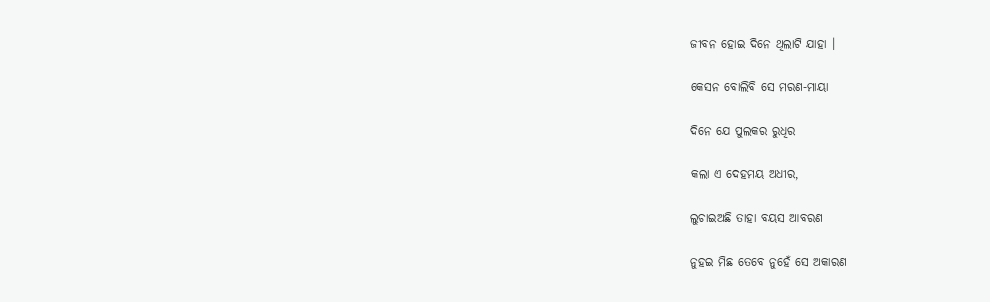ଜୀବନ ହୋଇ ଦିନେ ଥିଲାଟି ଯାହା ।

କେସନ ବୋଲିବି ସେ ମରଣ-ମାୟା

ଦିନେ ଯେ ପୁଲକର ରୁଧିର

କଲା ଏ ଦେହମୟ ଅଧୀର,

ଲୁଚାଇଅଛି ତାହା ବୟସ ଆବରଣ

ନୁହଇ ମିଛ ତେବେ ନୁହେଁ ସେ ଅକାରଣ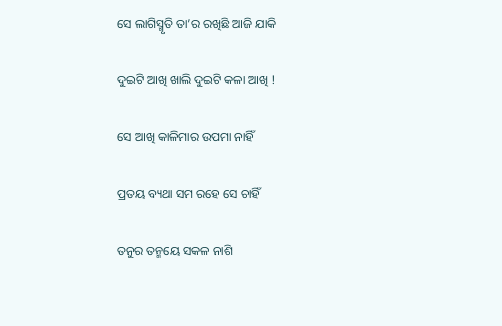ସେ ଲାଗିସ୍ମୃତି ତା’ର ରଖିଛି ଆଜି ଯାକି

ଦୁଇଟି ଆଖି ଖାଲି ଦୁଇଟି କଳା ଆଖି !

ସେ ଆଖି କାଳିମାର ଉପମା ନାହିଁ

ପ୍ରତୟ ବ୍ୟଥା ସମ ରହେ ସେ ଚାହିଁ

ତନୁର ତନ୍ମୟେ ସକଳ ନାଶି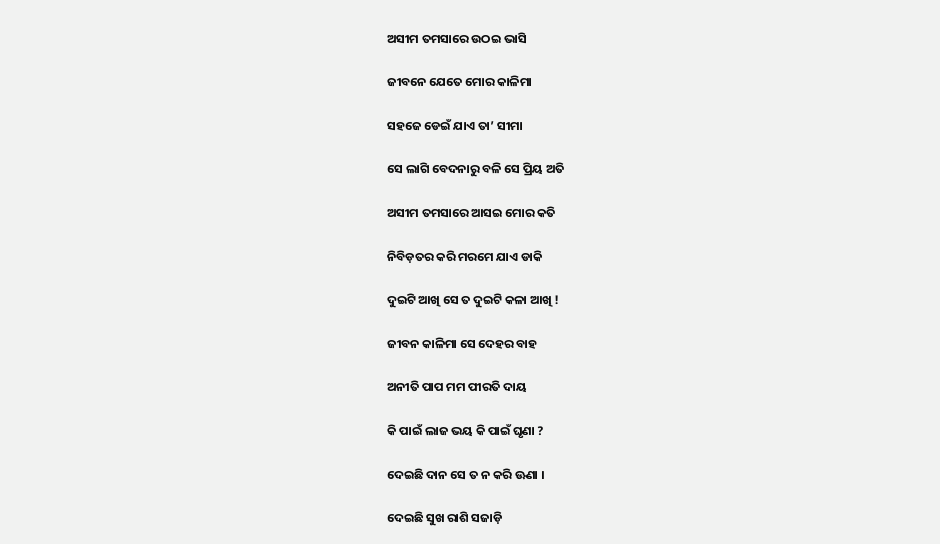ଅସୀମ ତମସାରେ ଉଠଇ ଭାସି

ଜୀବନେ ଯେତେ ମୋର କାଳିମା

ସହଜେ ଡେଇଁ ଯାଏ ତା’ ସୀମା

ସେ ଲାଗି ବେଦନାରୁ ବଳି ସେ ପ୍ରିୟ ଅତି

ଅସୀମ ତମସାରେ ଆସଇ ମୋର କତି

ନିବିଡ଼ତର କରି ମରମେ ଯାଏ ଡାକି

ଦୁଇଟି ଆଖି ସେ ତ ଦୁଇଟି କଳା ଆଖି !

ଜୀବନ କାଳିମା ସେ ଦେହର ବାହ

ଅନୀତି ପାପ ମମ ପୀରତି ଦାୟ

କି ପାଇଁ ଲାଜ ଭୟ କି ପାଇଁ ଘୃଣା ?

ଦେଇଛି ଦାନ ସେ ତ ନ କରି ଊଣା ।

ଦେଇଛି ସୁଖ ରାଶି ସଜାଡ଼ି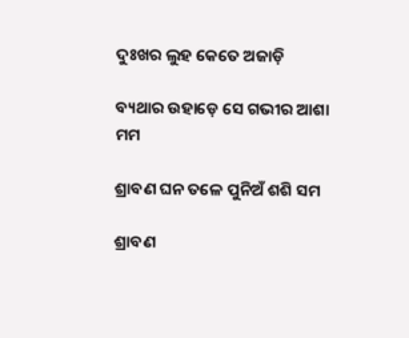ଦୁଃଖର ଲୁହ କେତେ ଅଜାଡ଼ି

ବ୍ୟଥାର ଉହାଡ଼େ ସେ ଗଭୀର ଆଶା ମମ

ଶ୍ରାବଣ ଘନ ତଳେ ପୁନିଅଁ ଶଶି ସମ

ଶ୍ରାବଣ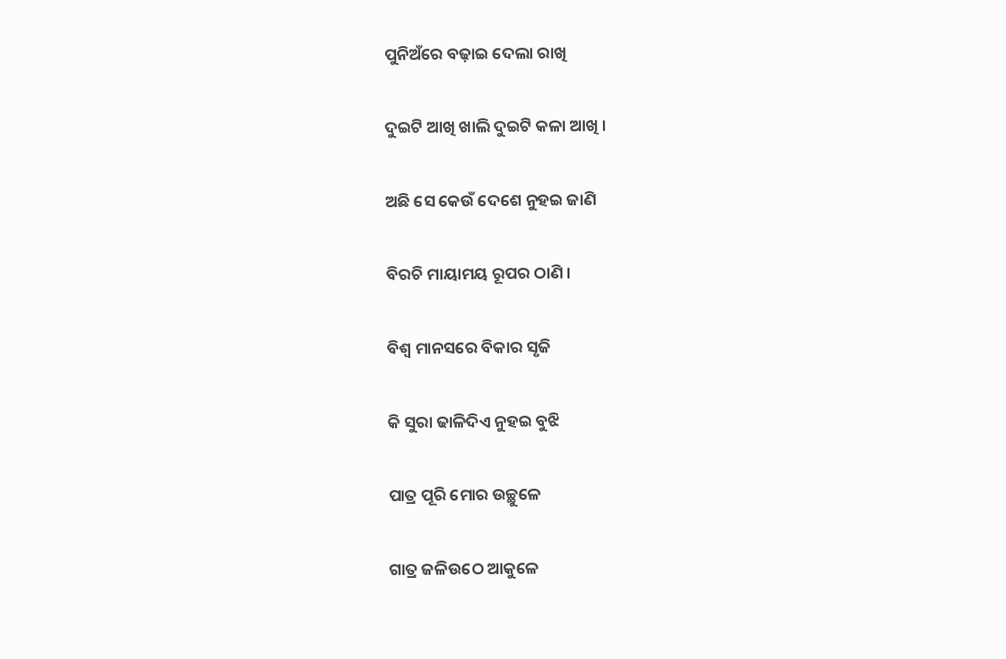ପୁନିଅଁରେ ବଢ଼ାଇ ଦେଲା ରାଖି

ଦୁଇଟି ଆଖି ଖାଲି ଦୁଇଟି କଳା ଆଖି ।

ଅଛି ସେ କେଉଁ ଦେଶେ ନୁହଇ ଜାଣି

ବିରଚି ମାୟାମୟ ରୂପର ଠାଣି ।

ବିଶ୍ୱ ମାନସରେ ବିକାର ସୃଜି

କି ସୁରା ଢାଳିଦିଏ ନୁହଇ ବୁଝି

ପାତ୍ର ପୂରି ମୋର ଉଚ୍ଛୁଳେ

ଗାତ୍ର ଜଳିଉଠେ ଆକୁଳେ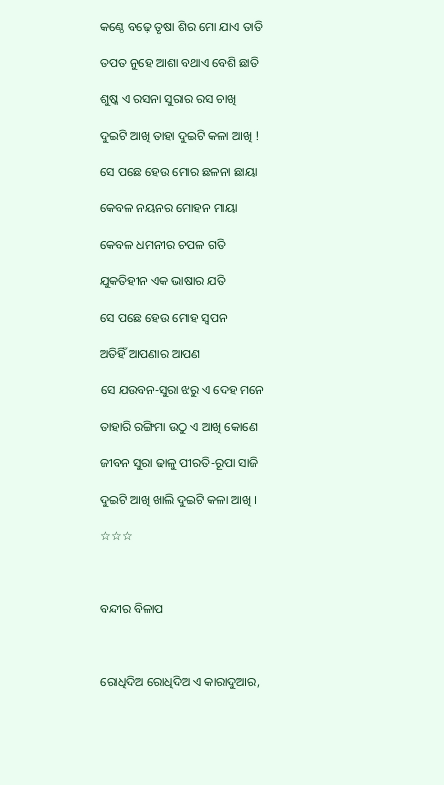କଣ୍ଠେ ବଢ଼େ ତୃଷା ଶିର ମୋ ଯାଏ ତାତି

ତପତ ନୁହେ ଆଶା ବଥାଏ ବେଶି ଛାତି

ଶୁଷ୍କ ଏ ରସନା ସୁରାର ରସ ଚାଖି

ଦୁଇଟି ଆଖି ତାହା ଦୁଇଟି କଳା ଆଖି !

ସେ ପଛେ ହେଉ ମୋର ଛଳନା ଛାୟା

କେବଳ ନୟନର ମୋହନ ମାୟା

କେବଳ ଧମନୀର ଚପଳ ଗତି

ଯୁକତିହୀନ ଏକ ଭାଷାର ଯତି

ସେ ପଛେ ହେଉ ମୋହ ସ୍ୱପନ

ଅତିହିଁ ଆପଣାର ଆପଣ

ସେ ଯଉବନ-ସୁରା ଝରୁ ଏ ଦେହ ମନେ

ତାହାରି ରଙ୍ଗିମା ଉଠୁ ଏ ଆଖି କୋଣେ

ଜୀବନ ସୁରା ଢାଳୁ ପୀରତି-ରୂପା ସାଜି

ଦୁଇଟି ଆଖି ଖାଲି ଦୁଇଟି କଳା ଆଖି ।

☆☆☆



ବନ୍ଦୀର ବିଳାପ



ରୋଧିଦିଅ ରୋଧିଦିଅ ଏ କାରାଦୁଆର,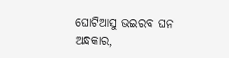ଘୋଟିଆସୁ ଭଇରବ ଘନ ଅନ୍ଧକାର,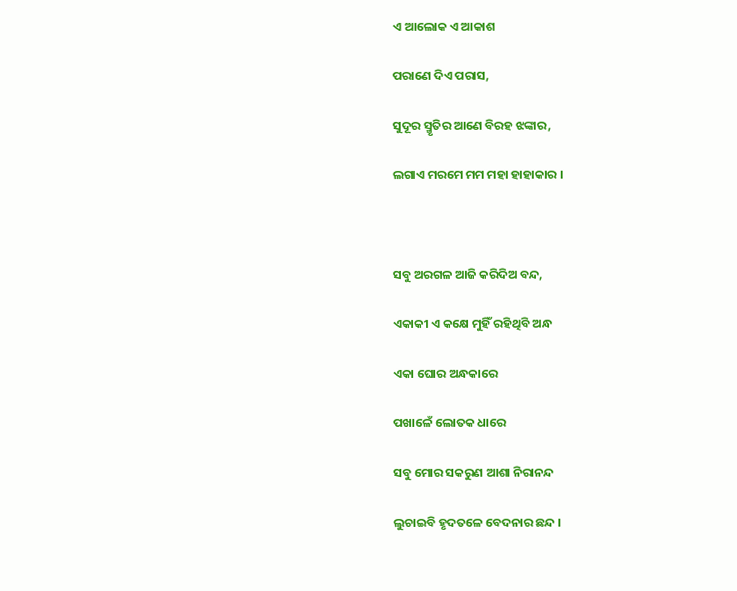ଏ ଆଲୋକ ଏ ଆକାଶ

ପରାଣେ ଦିଏ ପରାସ,

ସୁଦୂର ସ୍ମୃତିର ଆଣେ ବିରହ ଝଙ୍କାର,

ଲଗାଏ ମରମେ ମମ ମହା ହାହାକାର ।



ସବୁ ଅରଗଳ ଆଜି କରିଦିଅ ବନ୍ଦ,

ଏକାକୀ ଏ କକ୍ଷେ ମୁହିଁ ରହିଥିବି ଅନ୍ଧ

ଏକା ଘୋର ଅନ୍ଧକାରେ

ପଖାଳେଁ ଲୋତକ ଧାରେ

ସବୁ ମୋର ସକରୁଣ ଆଶା ନିରାନନ୍ଦ

ଲୁଚାଇବି ହୃଦତଳେ ବେଦନାର ଛନ୍ଦ ।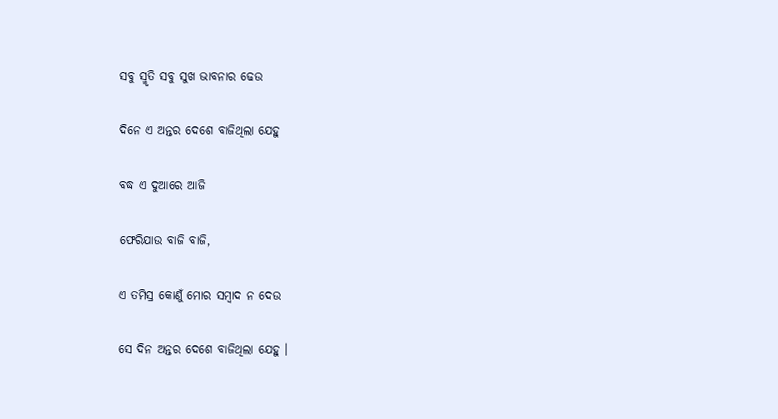ସବୁ ସ୍ମୃତି ସବୁ ସୁଖ ଭାବନାର ଢେଉ

ଦିନେ ଏ ଅନ୍ତର ଦେଶେ ବାଜିଥିଲା ଯେହୁ

ବଦ୍ଧ ଏ ଦୁଆରେ ଆଜି

ଫେରିଯାଉ ବାଜି ବାଜି,

ଏ ତମିସ୍ର କୋଣୁଁ ମୋର ସମ୍ବାଦ ନ ଦେଉ

ସେ ଦିନ ଅନ୍ତର ଦେଶେ ବାଜିଥିଲା ଯେହୁ ।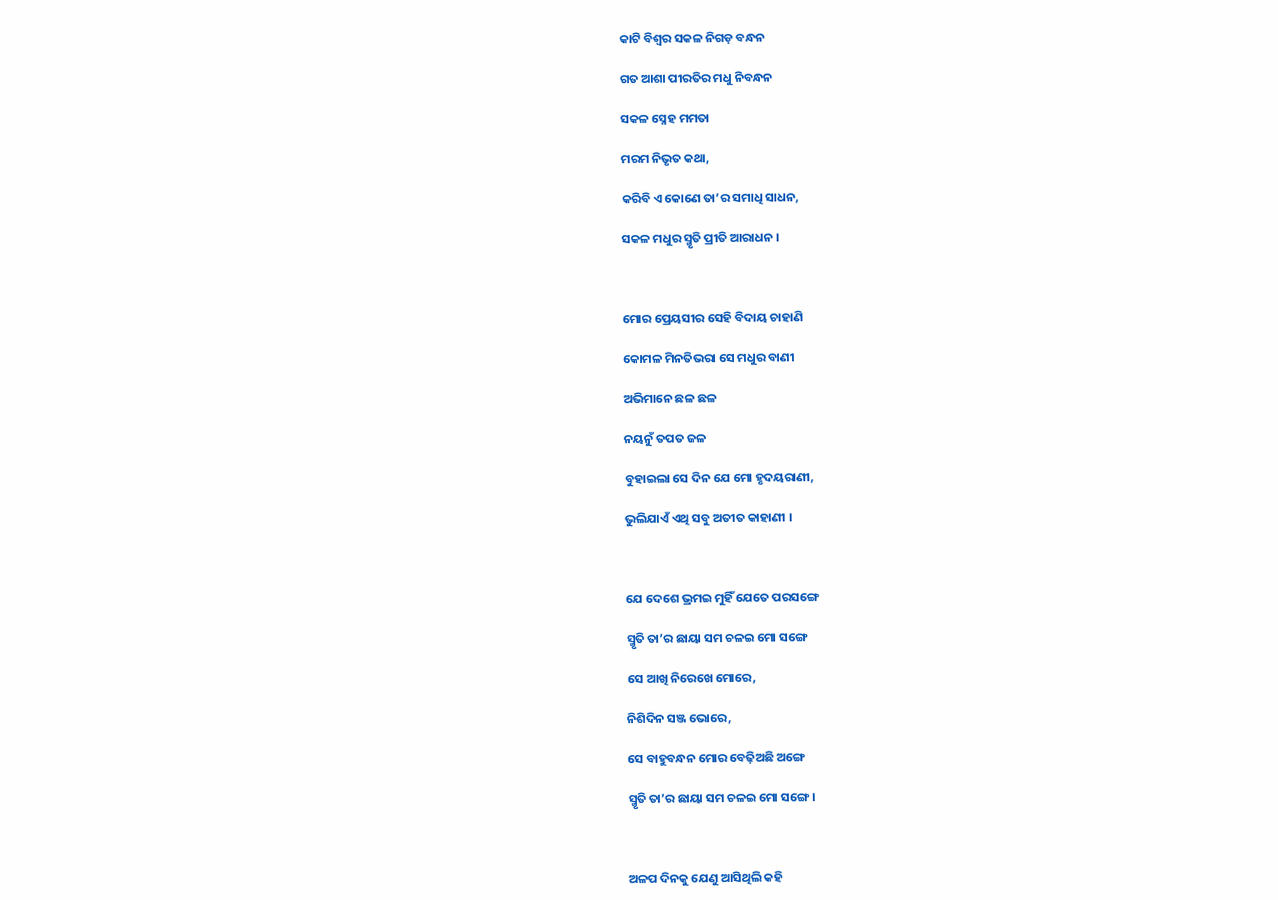କାଟି ବିଶ୍ୱର ସକଳ ନିଗଡ଼ ବନ୍ଧନ

ଗତ ଆଶା ପୀରତିର ମଧୁ ନିବନ୍ଧନ

ସକଳ ସ୍ନେହ ମମତା

ମରମ ନିଭୃତ କଥା,

କରିବି ଏ କୋଣେ ତା’ର ସମାଧି ସାଧନ,

ସକଳ ମଧୁର ସ୍ମୃତି ପ୍ରୀତି ଆରାଧନ ।



ମୋର ପ୍ରେୟସୀର ସେହି ବିଦାୟ ଚାହାଣି

କୋମଳ ମିନତିଭରା ସେ ମଧୁର ବାଣୀ

ଅଭିମାନେ ଛଳ ଛଳ

ନୟନୁଁ ତପତ ଜଳ

ବୁହାଇଲା ସେ ଦିନ ଯେ ମୋ ହୃଦୟରାଣୀ,

ଭୁଲିଯାଏଁ ଏଥି ସବୁ ଅତୀତ କାହାଣୀ ।



ଯେ ଦେଶେ ଭ୍ରମଇ ମୁହିଁ ଯେତେ ପରସଙ୍ଗେ

ସ୍ମୃତି ତା’ର ଛାୟା ସମ ଚଳଇ ମୋ ସଙ୍ଗେ

ସେ ଆଖି ନିରେଖେ ମୋରେ,

ନିଶିଦିନ ସଞ୍ଜ ଭୋରେ,

ସେ ବାହୁବନ୍ଧନ ମୋର ବେଢ଼ିଅଛି ଅଙ୍ଗେ

ସ୍ମୃତି ତା’ର ଛାୟା ସମ ଚଳଇ ମୋ ସଙ୍ଗେ ।



ଅଳପ ଦିନକୁ ଯେଣୁ ଆସିଥିଲି କହି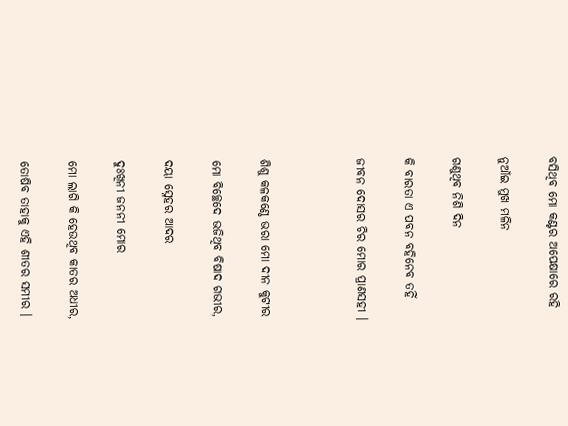ବସିଥିବ ମୋ କଣ୍ଟର ଅପେକ୍ଷାରେ ରହି

ନୁଆଁଇ ମୁଖ ମଳିନ

ଗଣୁଥିବ ନିଶି ଦିନ

କି ବାରତା ଏ ପବନ ବହିନେବ ତହିଁ

ଜୀବନ ଦୋସର ଚିର ମୋର ପ୍ରାଣସହୀ ।



ଶିଶୁ କଳକଣ୍ଠେ ଭରା ମୋ ଦୀନ କୁଟୀର

ମୋ ବିଚ୍ଛେଦେ ଭଜିଥିବ ବିଷାଦ ଗଭୀର,

ଦୟା ସ୍ନେହର ଆଦର

ଦୁଃଖିନୀ ଜନନୀ ମୋର

ମୋ ଲାଗି କି ହେଉଥିବ କାତର ଅଧୀର,

ତୋଷିବ ତାହାକୁ ଏହି ଶୀତର ସମୀର ।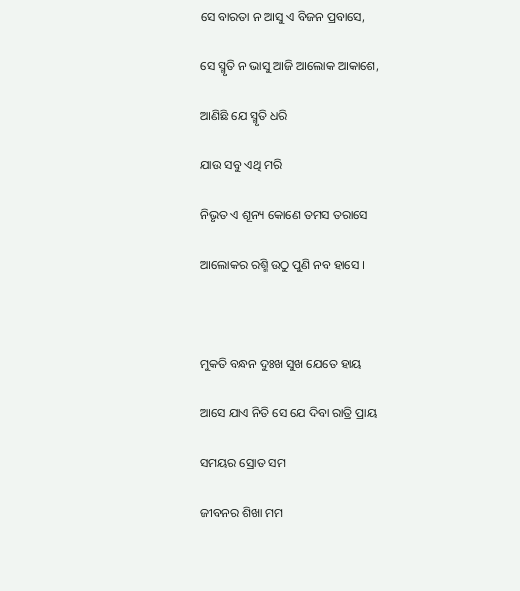ସେ ବାରତା ନ ଆସୁ ଏ ବିଜନ ପ୍ରବାସେ,

ସେ ସ୍ମୃତି ନ ଭାସୁ ଆଜି ଆଲୋକ ଆକାଶେ,

ଆଣିଛି ଯେ ସ୍ମୃତି ଧରି

ଯାଉ ସବୁ ଏଥି ମରି

ନିଭୃତ ଏ ଶୂନ୍ୟ କୋଣେ ତମସ ତରାସେ

ଆଲୋକର ରଶ୍ମି ଉଠୁ ପୁଣି ନବ ହାସେ ।



ମୁକତି ବନ୍ଧନ ଦୁଃଖ ସୁଖ ଯେତେ ହାୟ

ଆସେ ଯାଏ ନିତି ସେ ଯେ ଦିବା ରାତ୍ରି ପ୍ରାୟ

ସମୟର ସ୍ରୋତ ସମ

ଜୀବନର ଶିଖା ମମ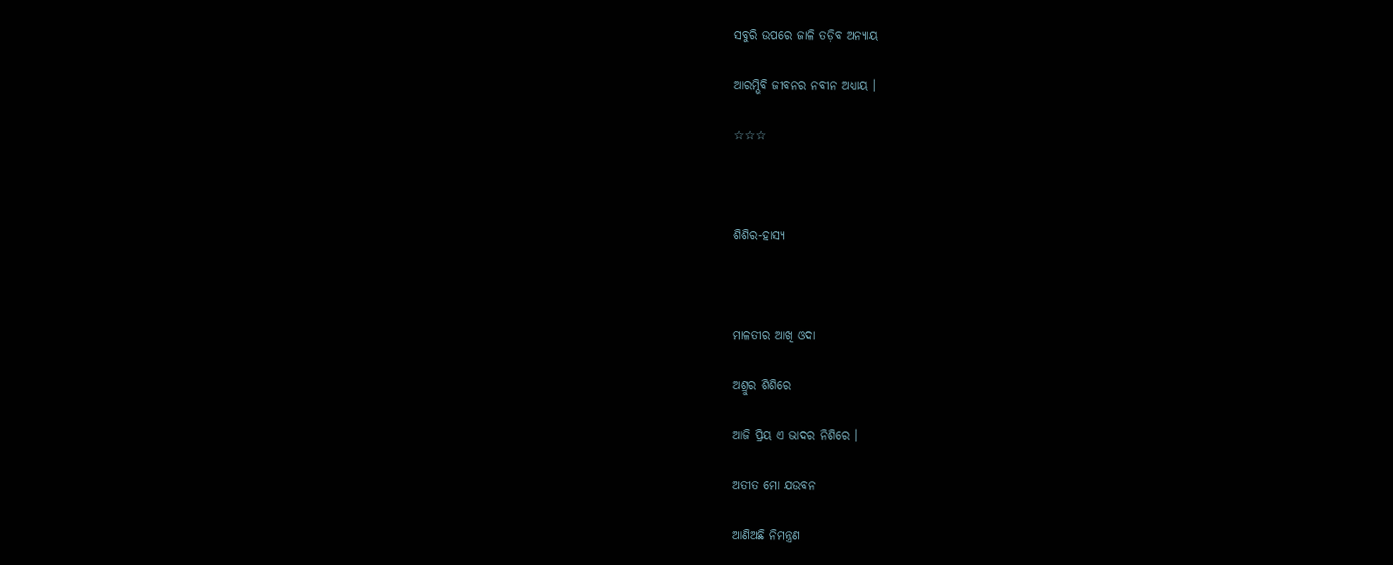ସବୁରି ଉପରେ ଜାଳି ତଡ଼ିବ ଅନ୍ୟାୟ

ଆରମ୍ଭିବି ଜୀବନର ନବୀନ ଅଧ୍ୟାୟ ।

☆☆☆



ଶିଶିର-ହାସ୍ୟ



ମାଳତୀର ଆଖି ଓଦା

ଅଶ୍ରୁର ଶିଶିରେ

ଆଜି ପ୍ରିୟ ଏ ଭାଦର ନିଶିରେ ।

ଅତୀତ ମୋ ଯଉବନ

ଆଣିଅଛି ନିମନ୍ତ୍ରଣ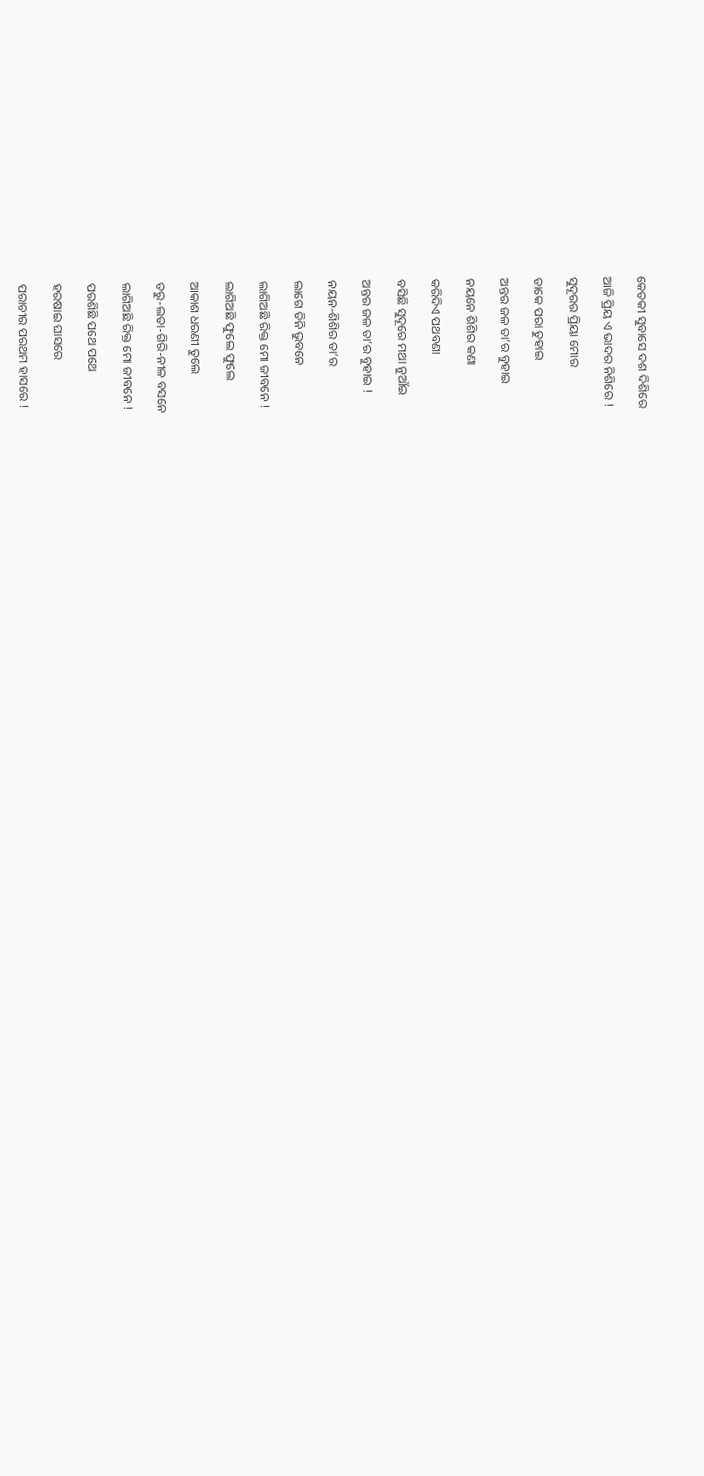କେତକୀ ସୁବାସେ ଦଶ ଦିଶିରେ

ଆଜି ପ୍ରିୟ ଏ ଭାଦର ନିଶିରେ !

ସୁଦୂରର ପ୍ରିୟା ମୋର

ଡାକେ ପରା ତୁହାଇ

ଅନ୍ତର ଜଳ ତା’ର ବୁହାଇ

ନୟନେ ଶିଶିର କଣା

କରିଦିଏ ପଥବଣା

ବସିଛି ସୁଦୂରେ ମଥା ନୁଆଁଇ

ଅନ୍ତର ଜଳ ତା’ର ବୁହାଇ !

ନୟନ-ଶିଶିର ତା’ର

ଲାଗେ ତିନି ଭୁବନେ

ଲାଗିଅଛି ରିକ୍ତ ମୋ ଜୀବନେ !

ଲାଗିଅଛି ଫୁଲେ ଫୁଲେ

ଆକାଶ ଧରଣୀ ତୁଲେ

ତରୁ-ଲତା-ଗିରି-ନୀଳ ବସନେ

ଲାଗିଅଛି ରିକ୍ତ ମୋ ଜୀବନେ !

ପରଶିଛି ପଥେ ପଥେ

ହରଷାଇ ଘାସରେ

ପରାଚୀର ପରଥମ ହାସରେ !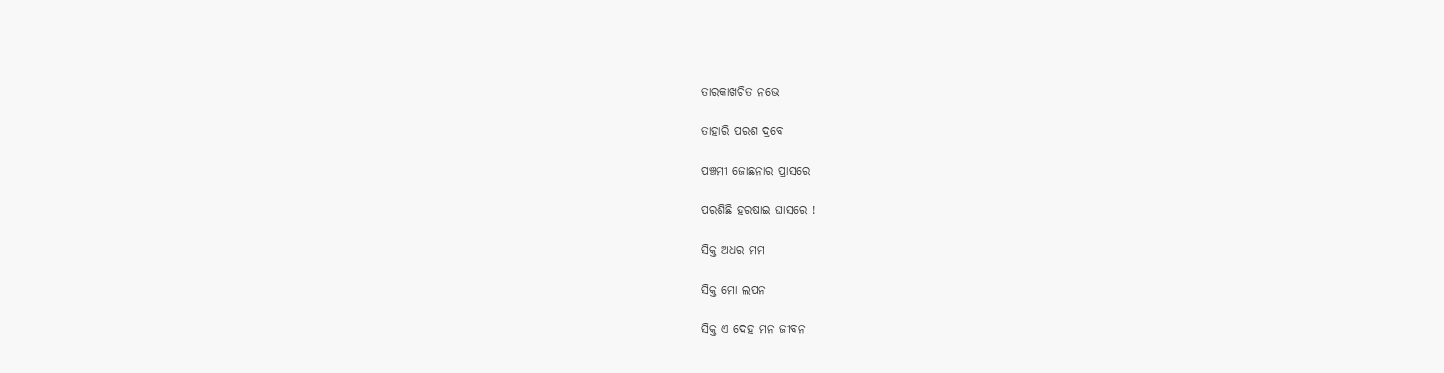ତାରକାଖଚିତ ନଭେ

ତାହାରି ପରଶ ଦ୍ରବେ

ପଞ୍ଚମୀ ଜୋଛନାର ପ୍ରାସରେ

ପରଶିଛି ହରଷାଇ ଘାସରେ !

ସିକ୍ତ ଅଧର ମମ

ସିକ୍ତ ମୋ ଲପନ

ସିକ୍ତ ଏ ଦେହ ମନ ଜୀବନ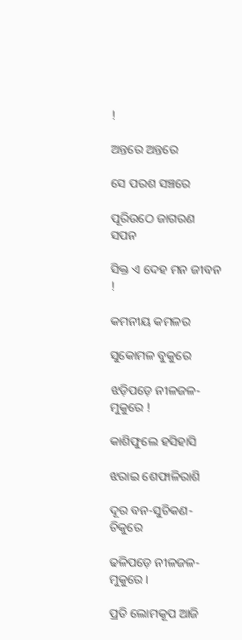!

ଅନ୍ତରେ ଅନ୍ତରେ

ସେ ପରଶ ସଞ୍ଚରେ

ପୂରିଉଠେ ଜାଗରଣ ସପନ

ସିକ୍ତ ଏ ଦେହ ମନ ଜୀବନ !

କମନୀୟ କମଳର

ସୁକୋମଳ ବୁକୁରେ

ଝଡ଼ିପଡ଼େ ନୀଳଜଳ-ମୁକୁରେ !

କାଶିଫୁଲେ ହସିହାସି

ଝରାଇ ଶେଫାଳିରାଶି

ଦୂର ବନ-ସୁଚିକଣ-ଚିକୁରେ

ଢଳିପଡ଼େ ନୀଳଜଳ-ମୁକୁରେ ।

ପ୍ରତି ଲୋମକୂପ ଆଜି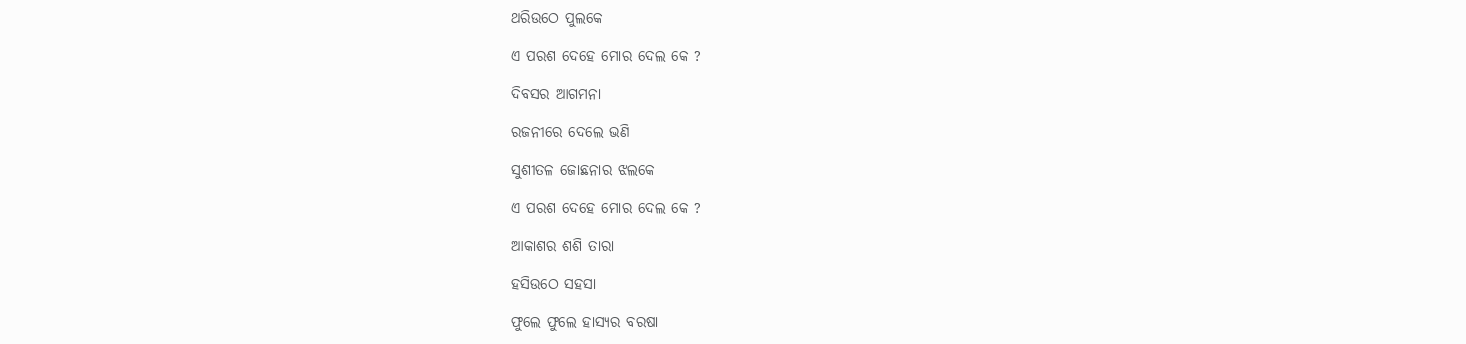ଥରିଉଠେ ପୁଲକେ

ଏ ପରଶ ଦେହେ ମୋର ଦେଲ କେ ?

ଦିବସର ଆଗମନା

ରଜନୀରେ ଦେଲେ ଭଣି

ସୁଶୀତଳ ଜୋଛନାର ଝଲକେ

ଏ ପରଶ ଦେହେ ମୋର ଦେଲ କେ ?

ଆକାଶର ଶଶି ତାରା

ହସିଉଠେ ସହସା

ଫୁଲେ ଫୁଲେ ହାସ୍ୟର ବରଷା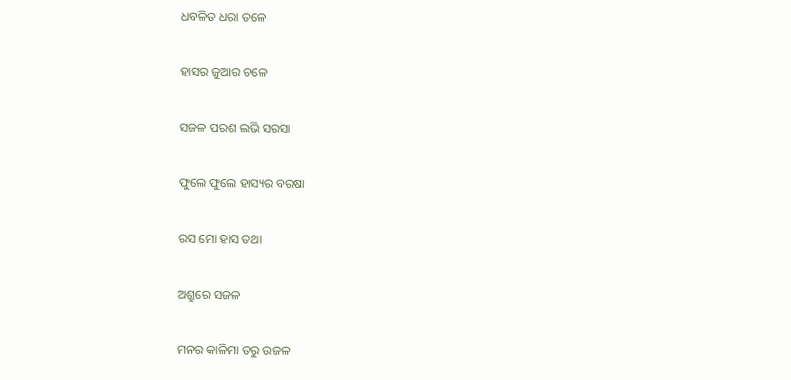ଧବଳିତ ଧରା ତଳେ

ହାସର ଜୁଆର ଚଳେ

ସଜଳ ପରଶ ଲଭି ସରସା

ଫୁଲେ ଫୁଲେ ହାସ୍ୟର ବରଷା

ରସ ମୋ ହାସ ତଥା

ଅଶ୍ରୁରେ ସଜଳ

ମନର କାଳିମା ତରୁ ଉଜଳ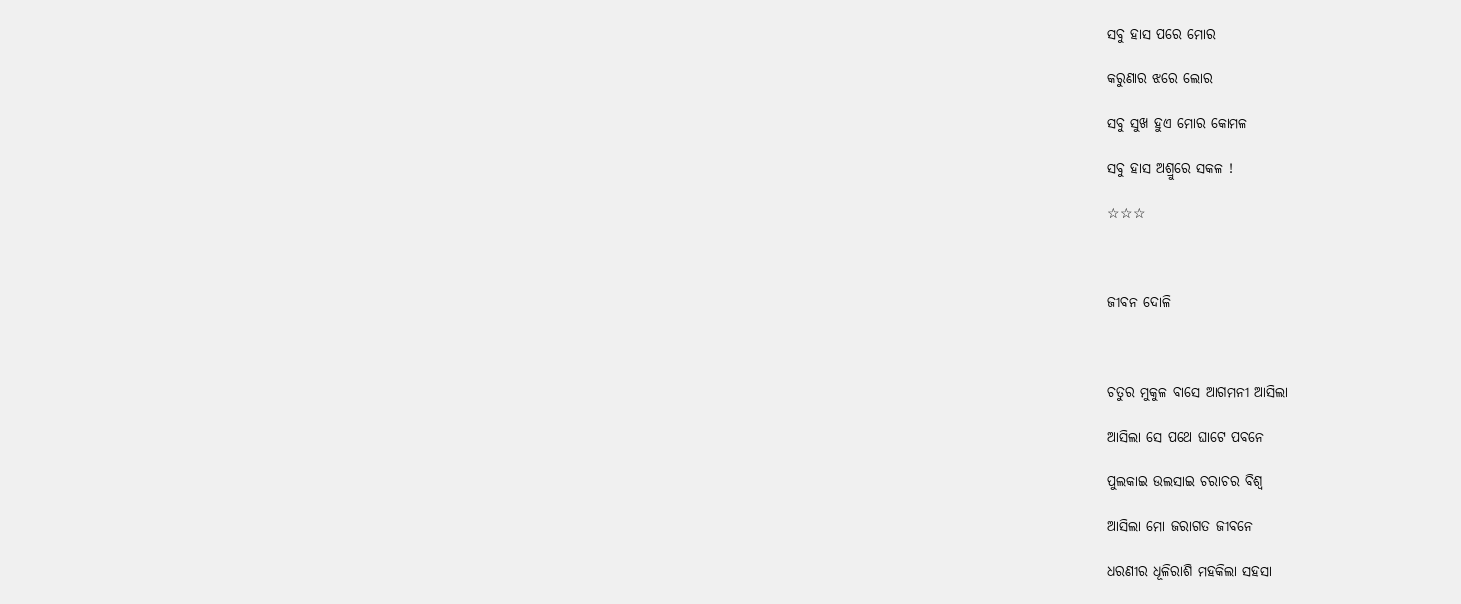ସବୁ ହାସ ପରେ ମୋର

କରୁଣାର ଝରେ ଲୋର

ସବୁ ସୁଖ ହୁଏ ମୋର କୋମଳ

ସବୁ ହାସ ଅଶ୍ରୁରେ ସକଳ !

☆☆☆



ଜୀବନ ଦୋଳି



ଚତୁର ମୁକୁଳ ବାସେ ଆଗମନୀ ଆସିଲା

ଆସିଲା ସେ ପଥେ ଘାଟେ ପବନେ

ପୁଲକାଇ ଉଲସାଇ ଚରାଚର ବିଶ୍ୱ

ଆସିଲା ମୋ ଜରାଗତ ଜୀବନେ

ଧରଣୀର ଧୂଳିରାଶି ମହକିଲା ସହସା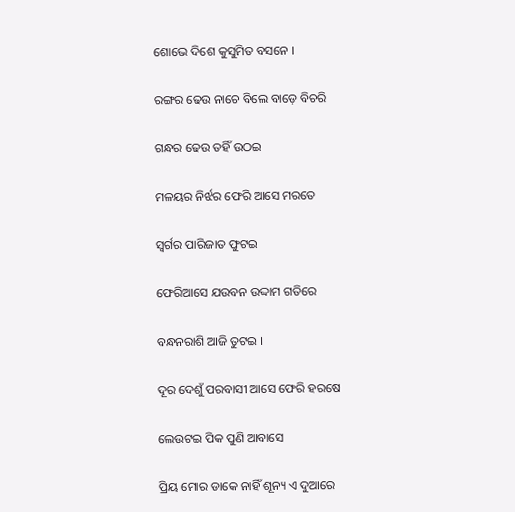ଶୋଭେ ଦିଶେ କୁସୁମିତ ବସନେ ।

ରଙ୍ଗର ଢେଉ ନାଚେ ବିଲେ ବାଡ଼େ ବିଚରି

ଗନ୍ଧର ଢେଉ ତହିଁ ଉଠଇ

ମଳୟର ନିର୍ଝର ଫେରି ଆସେ ମରତେ

ସ୍ୱର୍ଗର ପାରିଜାତ ଫୁଟଇ

ଫେରିଆସେ ଯଉବନ ଉଦ୍ଦାମ ଗତିରେ

ବନ୍ଧନରାଶି ଆଜି ତୁଟଇ ।

ଦୂର ଦେଶୁଁ ପରବାସୀ ଆସେ ଫେରି ହରଷେ

ଲେଉଟଇ ପିକ ପୁଣି ଆବାସେ

ପ୍ରିୟ ମୋର ଡାକେ ନାହିଁ ଶୂନ୍ୟ ଏ ଦୁଆରେ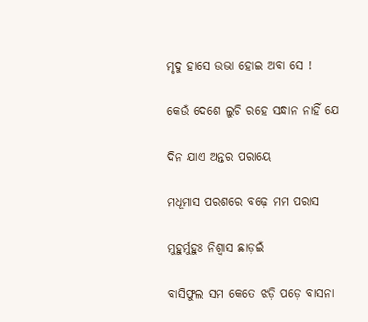ମୃଦୁ ହାସେ ଉଭା ହୋଇ ଅବା ସେ !

କେଉଁ ଦେଶେ ଲୁଚି ରହେ ସନ୍ଧାନ ନାହିଁ ଯେ

ଦିନ ଯାଏ ଅନ୍ତର ପରାୟେ

ମଧୂମାସ ପରଶରେ ବଢ଼େ ମମ ପରାସ

ମୁହୁର୍ମୁହୁଃ ନିଶ୍ୱାସ ଛାଡ଼ଇଁ

ବାସିଫୁଲ ସମ କେତେ ଝଡ଼ି ପଡ଼େ ବାସନା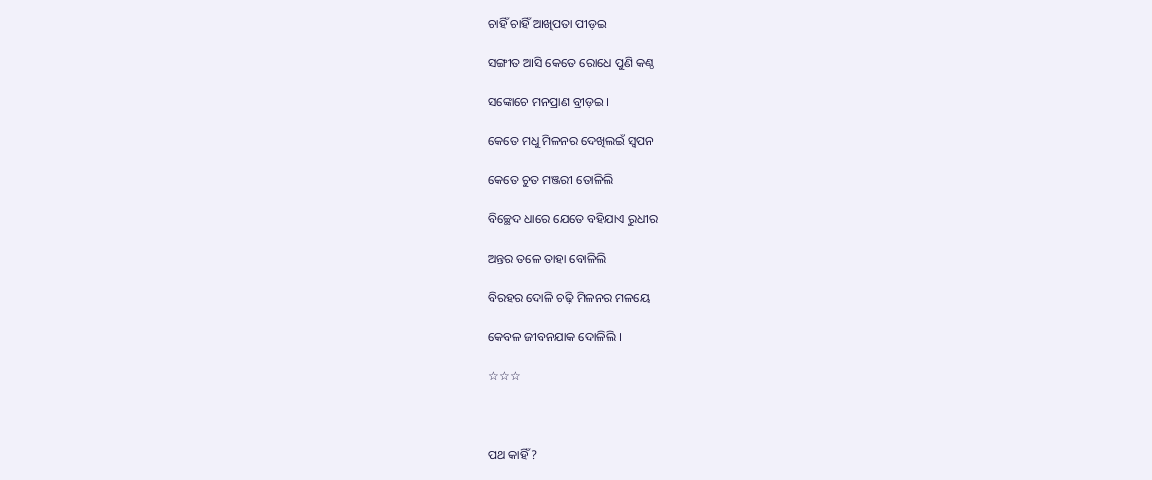ଚାହିଁ ଚାହିଁ ଆଖିପତା ପୀଡ଼ଇ

ସଙ୍ଗୀତ ଆସି କେତେ ରୋଧେ ପୁଣି କଣ୍ଠ

ସଙ୍କୋଚେ ମନପ୍ରାଣ ବ୍ରୀଡ଼ଇ ।

କେତେ ମଧୁ ମିଳନର ଦେଖିଲଇଁ ସ୍ୱପନ

କେତେ ଚୁତ ମଞ୍ଜରୀ ତୋଳିଲି

ବିଚ୍ଛେଦ ଧାରେ ଯେତେ ବହିଯାଏ ରୁଧୀର

ଅନ୍ତର ତଳେ ତାହା ବୋଳିଲି

ବିରହର ଦୋଳି ଚଢ଼ି ମିଳନର ମଳୟେ

କେବଳ ଜୀବନଯାକ ଦୋଳିଲି ।

☆☆☆



ପଥ କାହିଁ ?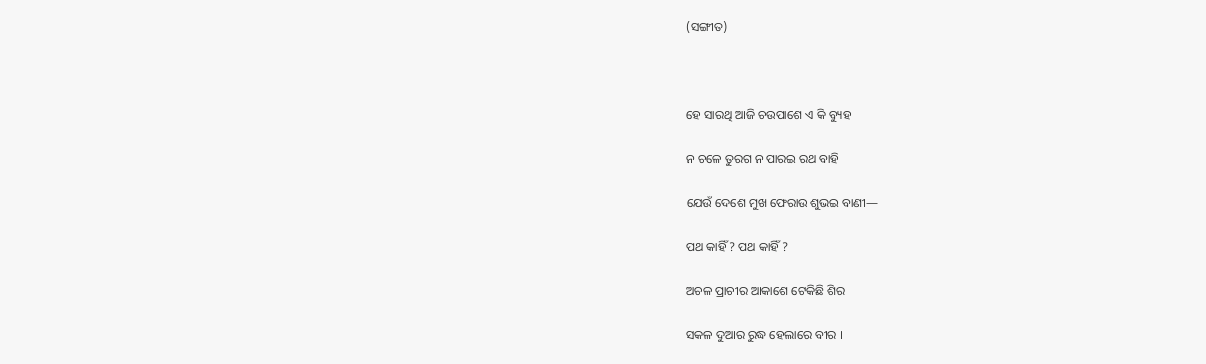(ସଙ୍ଗୀତ)



ହେ ସାରଥି ଆଜି ଚଉପାଶେ ଏ କି ବ୍ୟୁହ

ନ ଚଳେ ତୁରଗ ନ ପାରଇ ରଥ ବାହି

ଯେଉଁ ଦେଶେ ମୁଖ ଫେରାଉ ଶୁଭଇ ବାଣୀ—

ପଥ କାହିଁ ? ପଥ କାହିଁ ?

ଅଚଳ ପ୍ରାଚୀର ଆକାଶେ ଟେକିଛି ଶିର

ସକଳ ଦୁଆର ରୁଦ୍ଧ ହେଲାରେ ବୀର ।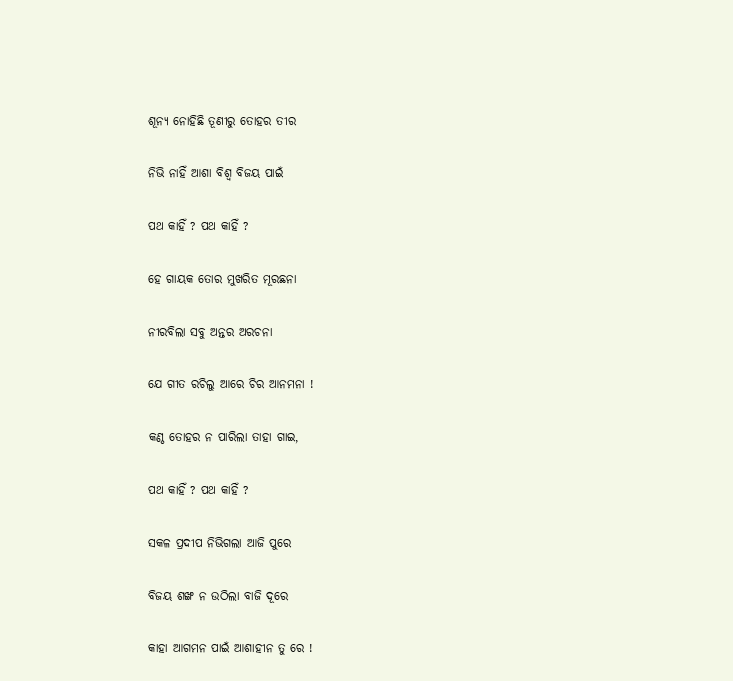ଶୂନ୍ୟ ନୋହିଛି ତୂଣୀରୁ ତୋହର ତୀର

ନିଭି ନାହିଁ ଆଶା ବିଶ୍ୱ ବିଜୟ ପାଇଁ

ପଥ କାହିଁ ? ପଥ କାହିଁ ?

ହେ ଗାୟକ ତୋର ମୁଖରିତ ମୂରଛନା

ନୀରବିଲା ସବୁ ଅନ୍ତର ଅରଚନା

ଯେ ଗୀତ ରଚିଲୁ ଆରେ ଚିର ଆନମନା !

କଣ୍ଠ ତୋହର ନ ପାରିଲା ତାହା ଗାଇ,

ପଥ କାହିଁ ? ପଥ କାହିଁ ?

ସକଳ ପ୍ରଦୀପ ନିଭିଗଲା ଆଜି ପୁରେ

ବିଜୟ ଶଙ୍ଖ ନ ଉଠିଲା ବାଜି ଦୂରେ

କାହା ଆଗମନ ପାଇଁ ଆଶାହୀନ ତୁ ରେ !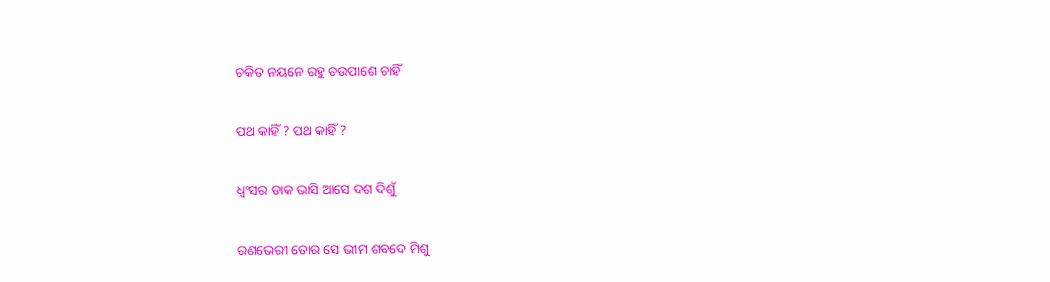ଚକିତ ନୟନେ ରହୁ ଚଉପାଶେ ଚାହିଁ

ପଥ କାହିଁ ? ପଥ କାହିଁ ?

ଧ୍ୱଂସର ଡାକ ଭାସି ଆସେ ଦଶ ଦିଶୁଁ

ରଣଭେରୀ ତୋର ସେ ଭୀମ ଶବଦେ ମିଶୁ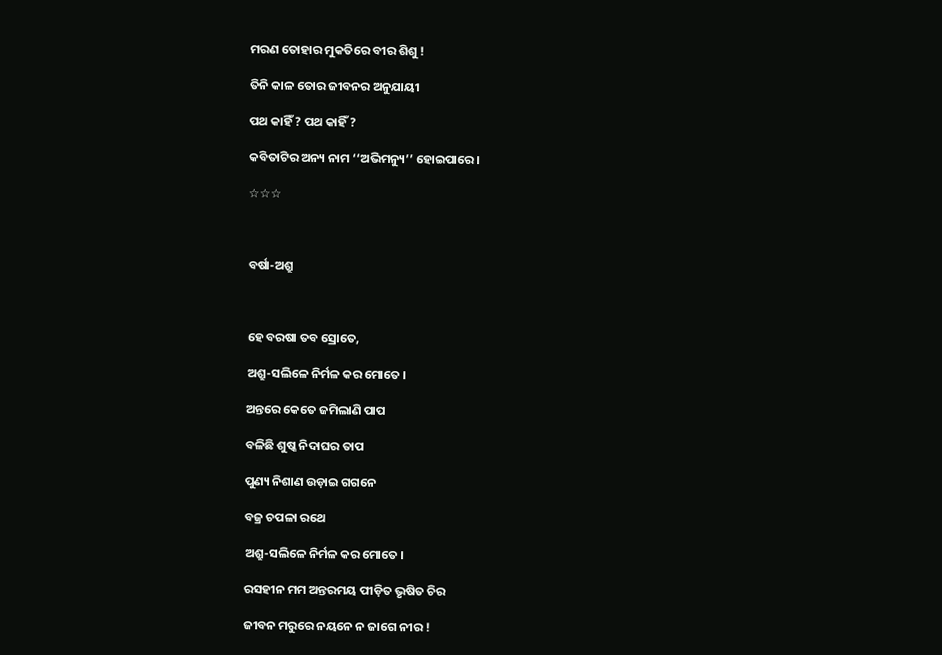ମରଣ ତୋହାର ମୁକତିରେ ବୀର ଶିଶୁ !

ତିନି କାଳ ତୋର ଜୀବନର ଅନୁଯାୟୀ

ପଥ କାହିଁ ? ପଥ କାହିଁ ?

କବିତାଟିର ଅନ୍ୟ ନାମ ‘‘ଅଭିମନ୍ୟୁ’’ ହୋଇପାରେ ।

☆☆☆



ବର୍ଷା-ଅଶ୍ରୁ



ହେ ବରଷା ତବ ସ୍ରୋତେ,

ଅଶ୍ରୁ-ସଲିଳେ ନିର୍ମଳ କର ମୋତେ ।

ଅନ୍ତରେ କେତେ ଜମିଲାଣି ପାପ

ବଳିଛି ଶୁଷ୍କ ନିଦାଘର ତାପ

ପୁଣ୍ୟ ନିଶାଣ ଉଡ଼ାଇ ଗଗନେ

ବଜ୍ର ଚପଳା ରଥେ

ଅଶ୍ରୁ-ସଲିଳେ ନିର୍ମଳ କର ମୋତେ ।

ରସହୀନ ମମ ଅନ୍ତରମୟ ପୀଡ଼ିତ ଭୃଷିତ ଚିର

ଜୀବନ ମରୁରେ ନୟନେ ନ ଜାଗେ ନୀର !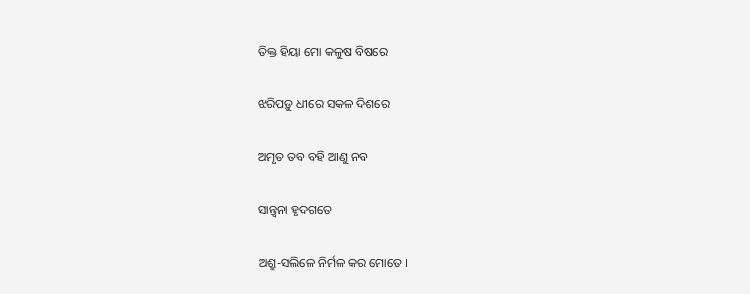ତିକ୍ତ ହିୟା ମୋ କଳୁଷ ବିଷରେ

ଝରିପଡ଼ୁ ଧୀରେ ସକଳ ଦିଶରେ

ଅମୃତ ତବ ବହି ଆଣୁ ନବ

ସାନ୍ତ୍ୱନା ହୃଦଗତେ

ଅଶ୍ରୁ-ସଲିଳେ ନିର୍ମଳ କର ମୋତେ ।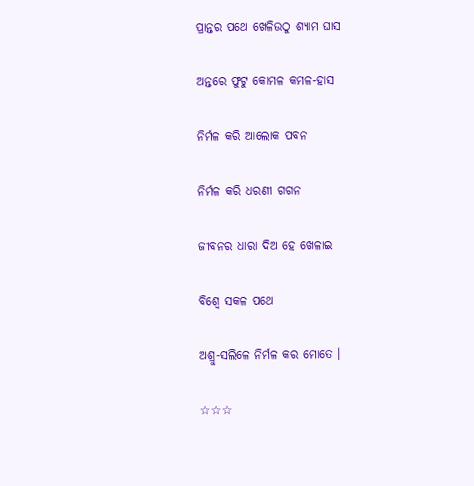ପ୍ରାନ୍ତର ପଥେ ଖେଳିଉଠୁ ଶ୍ୟାମ ଘାସ

ଅନ୍ତରେ ଫୁଟୁ କୋମଳ କମଳ-ହାସ

ନିର୍ମଳ କରି ଆଲୋକ ପବନ

ନିର୍ମଳ କରି ଧରଣୀ ଗଗନ

ଜୀବନର ଧାରା ଦିଅ ହେ ଖେଳାଇ

ବିଶ୍ୱେ ସକଳ ପଥେ

ଅଶ୍ରୁ-ସଲିଳେ ନିର୍ମଳ କର ମୋତେ ।

☆☆☆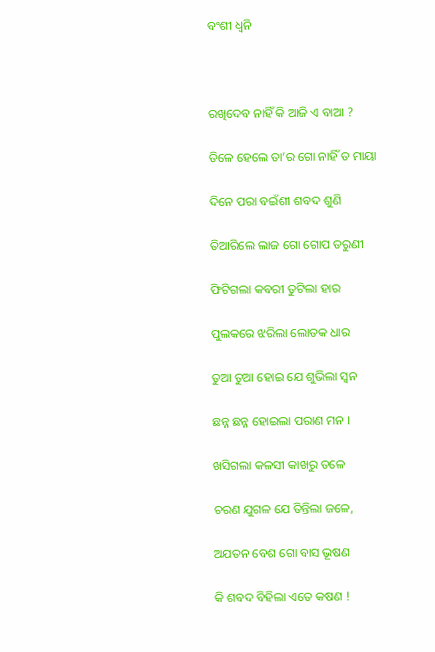ବଂଶୀ ଧ୍ୱନି



ରଖିଦେବ ନାହିଁ କି ଆଜି ଏ ବାଆ ?

ତିଳେ ହେଲେ ତା’ର ଗୋ ନାହିଁ ତ ମାୟା

ଦିନେ ପରା ବଇଁଶୀ ଶବଦ ଶୁଣି

ତିଆରିଲେ ଲାଜ ଗୋ ଗୋପ ତରୁଣୀ

ଫିଟିଗଲା କବରୀ ତୁଟିଲା ହାର

ପୁଲକରେ ଝରିଲା ଲୋତକ ଧାର

ତୁଆ ତୁଆ ହୋଇ ଯେ ଶୁଭିଲା ସ୍ୱନ

ଛନ୍ନ ଛନ୍ନ ହୋଇଲା ପରାଣ ମନ ।

ଖସିଗଲା କଳସୀ କାଖରୁ ତଳେ

ଚରଣ ଯୁଗଳ ଯେ ତିନ୍ତିଲା ଜଳେ,

ଅଯତନ ବେଶ ଗୋ ବାସ ଭୂଷଣ

କି ଶବଦ ବିହିଲା ଏତେ କଷଣ !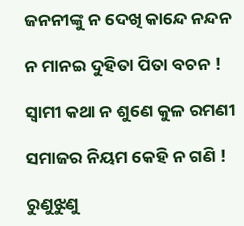ଜନନୀଙ୍କୁ ନ ଦେଖି କାନ୍ଦେ ନନ୍ଦନ

ନ ମାନଇ ଦୁହିତା ପିତା ବଚନ !

ସ୍ୱାମୀ କଥା ନ ଶୁଣେ କୁଳ ରମଣୀ

ସମାଜର ନିୟମ କେହି ନ ଗଣି !

ରୁଣୁଝୁଣୁ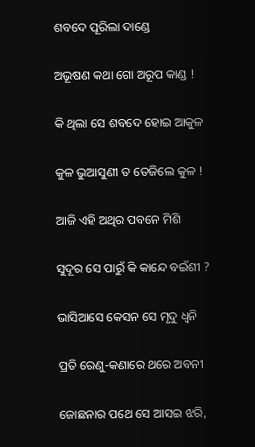ଶବଦେ ପୂରିଲା ଦାଣ୍ଡେ

ଅଭୂଷଣ କଥା ଗୋ ଅରୂପ କାଣ୍ଡ !

କି ଥିଲା ସେ ଶବଦେ ହୋଇ ଆକୁଳ

କୁଳ ଭୁଆସୁଣୀ ତ ତେଜିଲେ କୁଳ !

ଆଜି ଏହି ଅଥିର ପବନେ ମିଶି

ସୁଦୂର ସେ ପାରୁଁ କି କାନ୍ଦେ ବଇଁଶୀ ?

ଭାସିଆସେ କେସନ ସେ ମୃଦୁ ଧ୍ୱନି

ପ୍ରତି ରେଣୁ-କଣାରେ ଥରେ ଅବନୀ

ଜୋଛନାର ପଥେ ସେ ଆସଇ ଝରି,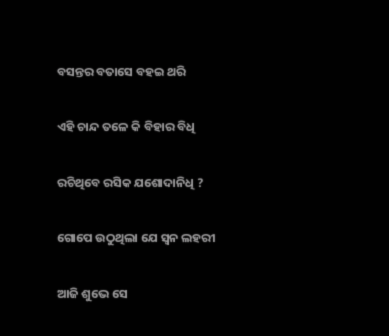ବସନ୍ତର ବତାସେ ବହଇ ଥରି

ଏହି ଚାନ୍ଦ ତଳେ କି ବିହାର ବିଧି

ରଚିଥିବେ ରସିକ ଯଶୋଦାନିଧି ?

ଗୋପେ ଉଠୁଥିଲା ଯେ ସ୍ୱନ ଲହରୀ

ଆଜି ଶୁଭେ ସେ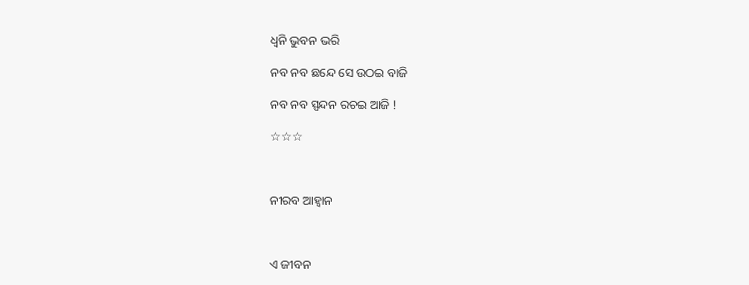ଧ୍ୱନି ଭୁବନ ଭରି

ନବ ନବ ଛନ୍ଦେ ସେ ଉଠଇ ବାଜି

ନବ ନବ ସ୍ପନ୍ଦନ ରଚଇ ଆଜି !

☆☆☆



ନୀରବ ଆହ୍ୱାନ



ଏ ଜୀବନ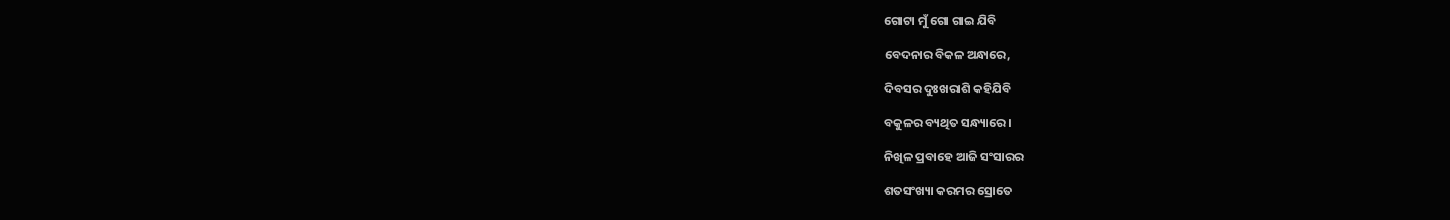ଗୋଟା ମୁଁ ଗୋ ଗାଇ ଯିବି

ବେଦନାର ବିକଳ ଅନ୍ଧାରେ,

ଦିବସର ଦୁଃଖରାଶି କହିଯିବି

ବକୁଳର ବ୍ୟଥିତ ସନ୍ଧ୍ୟାରେ ।

ନିଖିଳ ପ୍ରବାହେ ଆଜି ସଂସାରର

ଶତସଂଖ୍ୟା କରମର ସ୍ରୋତେ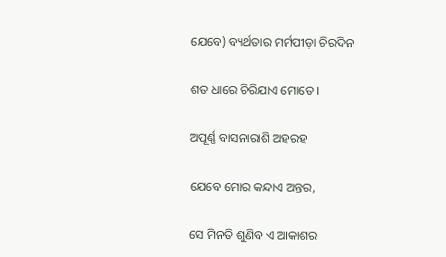ଯେବେ) ବ୍ୟର୍ଥତାର ମର୍ମପୀଡ଼ା ଚିରଦିନ

ଶତ ଧାରେ ଚିରିଯାଏ ମୋତେ ।

ଅପୂର୍ଣ୍ଣ ବାସନାରାଶି ଅହରହ

ଯେବେ ମୋର କନ୍ଦାଏ ଅନ୍ତର,

ସେ ମିନତି ଶୁଣିବ ଏ ଆକାଶର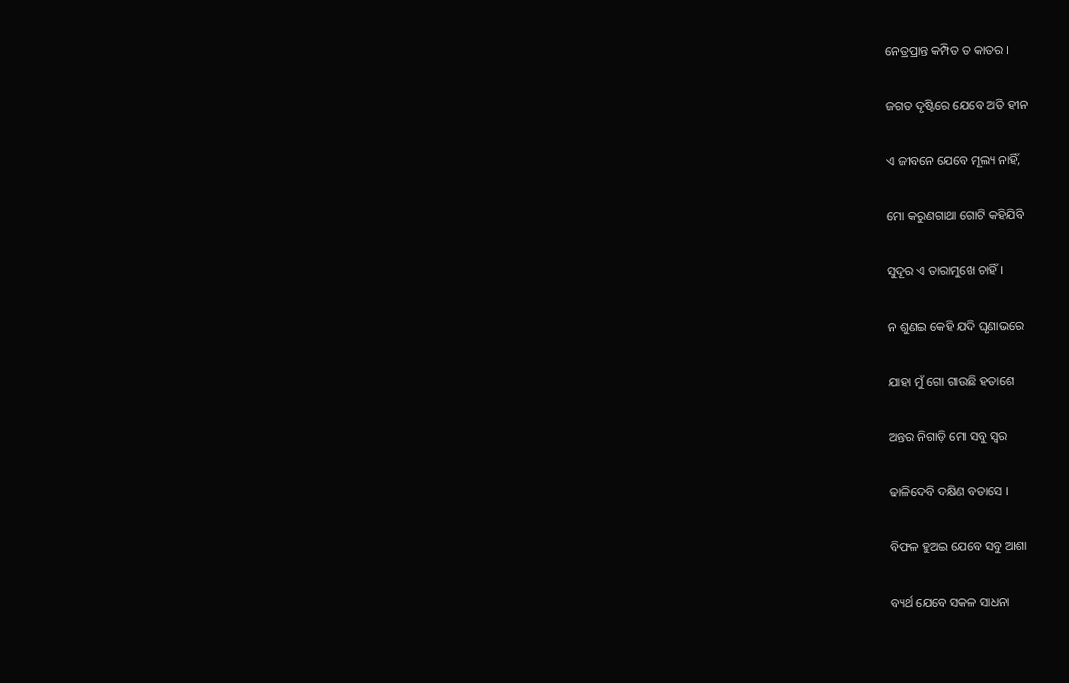ନେତ୍ରପ୍ରାନ୍ତ କମ୍ପିତ ତ କାତର ।

ଜଗତ ଦୃଷ୍ଟିରେ ଯେବେ ଅତି ହୀନ

ଏ ଜୀବନେ ଯେବେ ମୂଲ୍ୟ ନାହିଁ,

ମୋ କରୁଣଗାଥା ଗୋଟି କହିଯିବି

ସୁଦୂର ଏ ତାରାମୁଖେ ଚାହିଁ ।

ନ ଶୁଣଇ କେହି ଯଦି ଘୃଣାଭରେ

ଯାହା ମୁଁ ଗୋ ଗାଉଛି ହତାଶେ

ଅନ୍ତର ନିଗାଡ଼ି ମୋ ସବୁ ସ୍ୱର

ଢାଳିଦେବି ଦକ୍ଷିଣ ବତାସେ ।

ବିଫଳ ହୁଅଇ ଯେବେ ସବୁ ଆଶା

ବ୍ୟର୍ଥ ଯେବେ ସକଳ ସାଧନା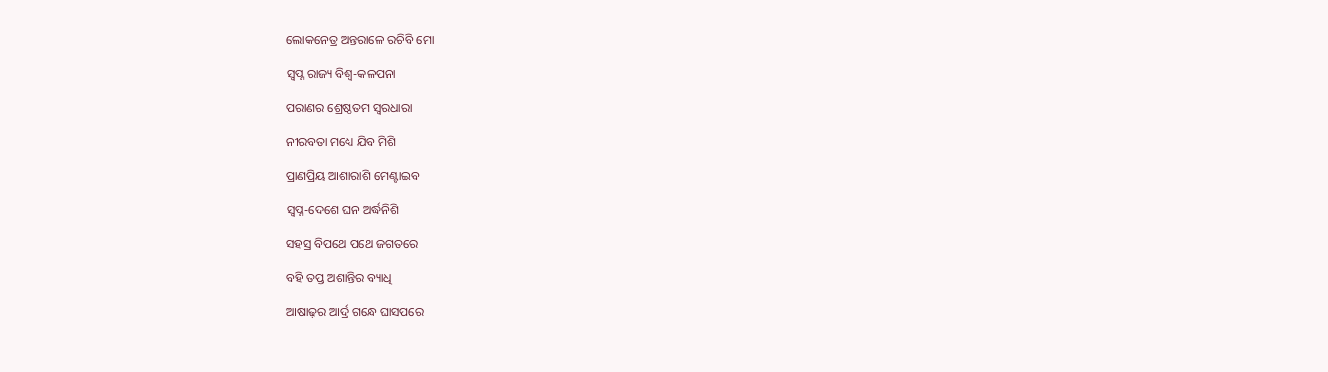ଲୋକନେତ୍ର ଅନ୍ତରାଳେ ରଚିବି ମୋ

ସ୍ୱପ୍ନ ରାଜ୍ୟ ବିଶ୍ୱ-କଳପନା

ପରାଣର ଶ୍ରେଷ୍ଠତମ ସ୍ୱରଧାରା

ନୀରବତା ମଧ୍ୟେ ଯିବ ମିଶି

ପ୍ରାଣପ୍ରିୟ ଆଶାରାଶି ମେଣ୍ଟାଇବ

ସ୍ୱପ୍ନ-ଦେଶେ ଘନ ଅର୍ଦ୍ଧନିଶି

ସହସ୍ର ବିପଥେ ପଥେ ଜଗତରେ

ବହି ତପ୍ତ ଅଶାନ୍ତିର ବ୍ୟାଧି

ଆଷାଢ଼ର ଆର୍ଦ୍ର ଗନ୍ଧେ ଘାସପରେ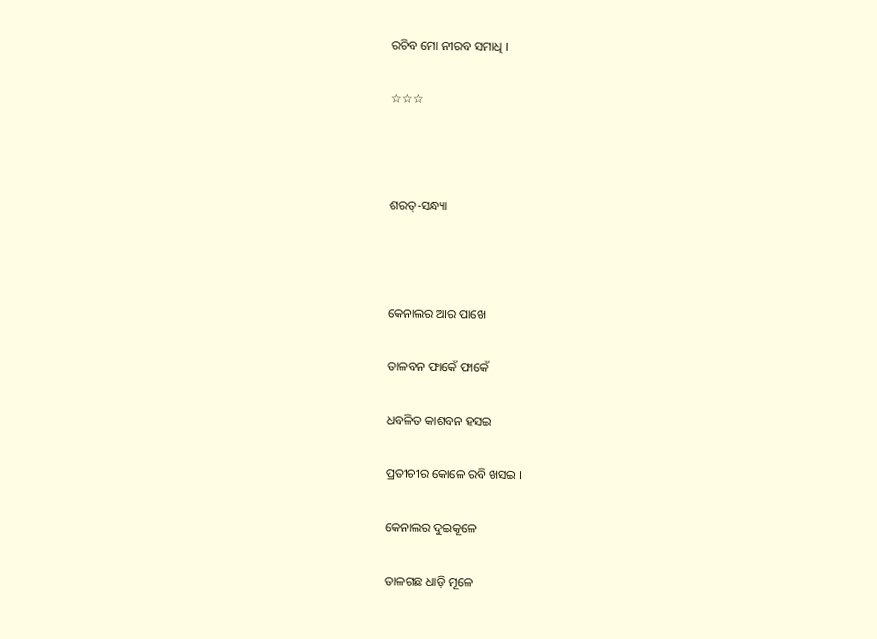ରଚିବ ମୋ ନୀରବ ସମାଧି ।

☆☆☆



ଶରତ୍‍-ସନ୍ଧ୍ୟା



କେନାଲର ଆର ପାଖେ

ତାଳବନ ଫାକେଁ ଫାକେଁ

ଧବଳିତ କାଶବନ ହସଇ

ପ୍ରତୀଚୀର କୋଳେ ରବି ଖସଇ ।

କେନାଲର ଦୁଇକୂଳେ

ତାଳଗଛ ଧାଡ଼ି ମୂଳେ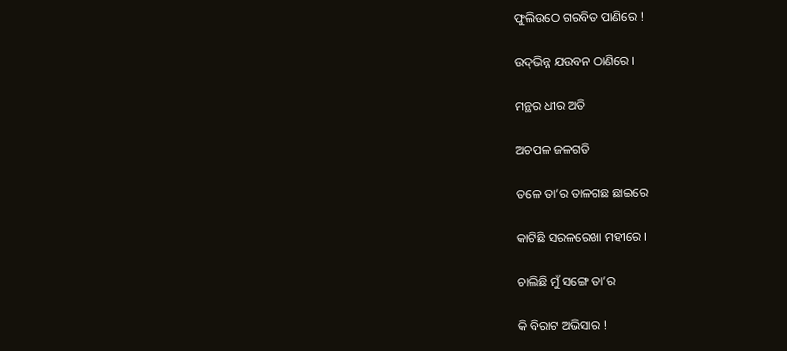ଫୁଲିଉଠେ ଗରବିତ ପାଣିରେ !

ଉଦ୍‌ଭିନ୍ନ ଯଉବନ ଠାଣିରେ ।

ମନ୍ଥର ଧୀର ଅତି

ଅଚପଳ ଜଳଗତି

ତଳେ ତା’ର ତାଳଗଛ ଛାଇରେ

କାଟିଛି ସରଳରେଖା ମହୀରେ ।

ଚାଲିଛି ମୁଁ ସଙ୍ଗେ ତା’ର

କି ବିରାଟ ଅଭିସାର !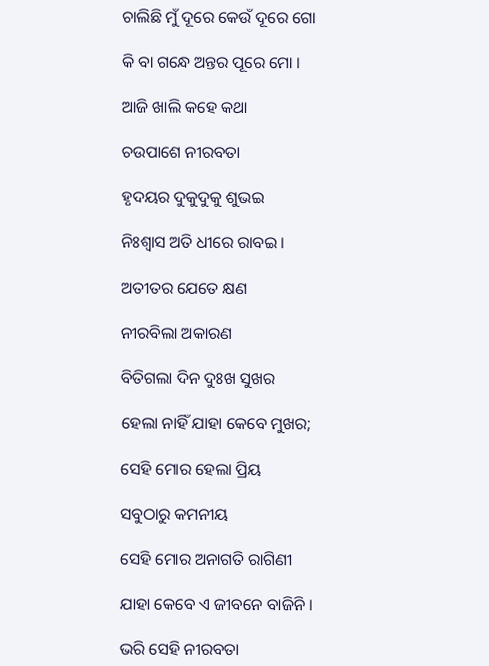ଚାଲିଛି ମୁଁ ଦୂରେ କେଉଁ ଦୂରେ ଗୋ

କି ବା ଗନ୍ଧେ ଅନ୍ତର ପୂରେ ମୋ ।

ଆଜି ଖାଲି କହେ କଥା

ଚଉପାଶେ ନୀରବତା

ହୃଦୟର ଦୁକୁଦୁକୁ ଶୁଭଇ

ନିଃଶ୍ୱାସ ଅତି ଧୀରେ ରାବଇ ।

ଅତୀତର ଯେତେ କ୍ଷଣ

ନୀରବିଲା ଅକାରଣ

ବିତିଗଲା ଦିନ ଦୁଃଖ ସୁଖର

ହେଲା ନାହିଁ ଯାହା କେବେ ମୁଖର;

ସେହି ମୋର ହେଲା ପ୍ରିୟ

ସବୁଠାରୁ କମନୀୟ

ସେହି ମୋର ଅନାଗତି ରାଗିଣୀ

ଯାହା କେବେ ଏ ଜୀବନେ ବାଜିନି ।

ଭରି ସେହି ନୀରବତା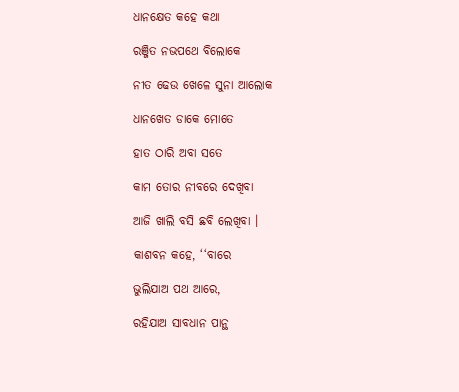ଧାନକ୍ଷେତ କହେ କଥା

ରଞ୍ଜିତ ନଭପଥେ ବିଲୋକେ

ନୀତ ଢେଉ ଖେଳେ ସୁନା ଆଲୋକ

ଧାନଖେତ ଡାକେ ମୋତେ

ହାତ ଠାରି ଅବା ସତେ

କାମ ତୋର ନୀବରେ ଦେଖିବା

ଆଜି ଖାଲି ବସି ଛବି ଲେଖିବା ।

କାଶବନ କହେ, ‘‘ବାରେ

ଭୁଲିଯାଅ ପଥ ଆରେ,

ରହିଯାଅ ସାବଧାନ ପାନ୍ଥ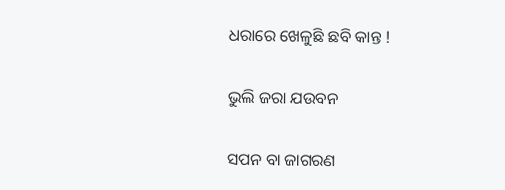ଧରାରେ ଖେଳୁଛି ଛବି କାନ୍ତ !

ଭୁଲି ଜରା ଯଉବନ

ସପନ ବା ଜାଗରଣ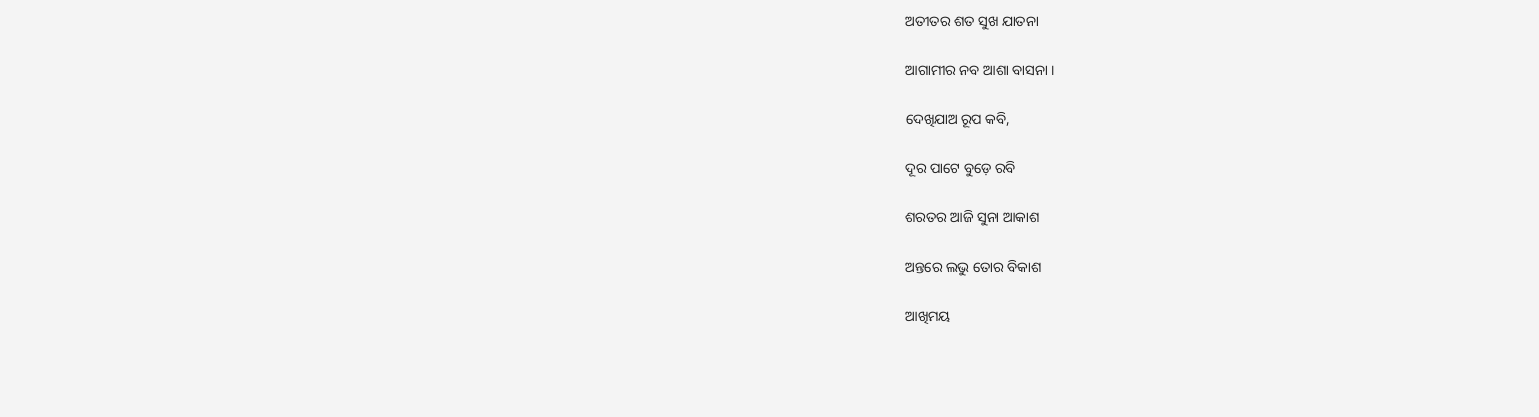ଅତୀତର ଶତ ସୁଖ ଯାତନା

ଆଗାମୀର ନବ ଆଶା ବାସନା ।

ଦେଖିଯାଅ ରୂପ କବି,

ଦୂର ପାଟେ ବୁଡ଼େ ରବି

ଶରତର ଆଜି ସୁନା ଆକାଶ

ଅନ୍ତରେ ଲଭୁ ତୋର ବିକାଶ

ଆଖିମୟ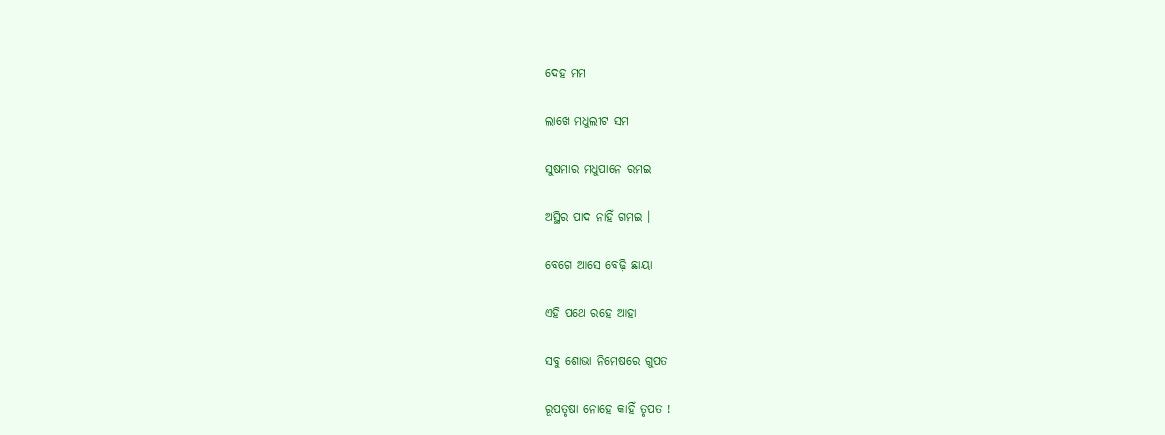ଦେହ ମମ

ଲାଖେ ମଧୁଲୀଟ ସମ

ସୁଷମାର ମଧୁପାନେ ରମଇ

ଅସ୍ଥିର ପାଦ ନାହିଁ ଗମଇ ।

ବେଗେ ଆସେ ବେଢ଼ି ଛାୟା

ଏହି ପଥେ ରହେ ଆହା

ସବୁ ଶୋଭା ନିମେଷରେ ଗୁପତ

ରୂପତୃଷା ନୋହେ କାହିଁ ତୃପତ !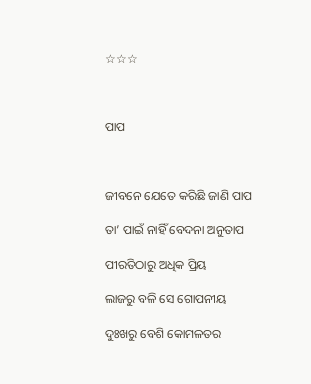☆☆☆



ପାପ



ଜୀବନେ ଯେତେ କରିଛି ଜାଣି ପାପ

ତା’ ପାଇଁ ନାହିଁ ବେଦନା ଅନୁତାପ

ପୀରତିଠାରୁ ଅଧିକ ପ୍ରିୟ

ଲାଜରୁ ବଳି ସେ ଗୋପନୀୟ

ଦୁଃଖରୁ ବେଶି କୋମଳତର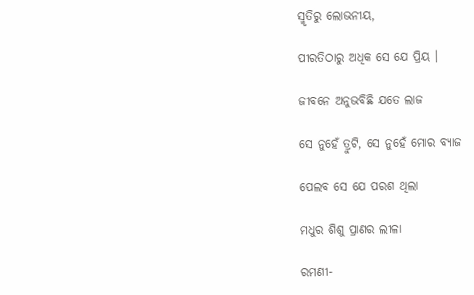ସ୍ମୃତିରୁ ଲୋଭନୀୟ,

ପୀରତିଠାରୁ ଅଧିକ ସେ ଯେ ପ୍ରିୟ ।

ଜୀବନେ ଅନୁଭବିଛି ଯତେ ଲାଜ

ସେ ନୁହେଁ ତ୍ରୁଟି, ସେ ନୁହେଁ ମୋର ବ୍ୟାଜ

ପେଲବ ସେ ଯେ ପରଶ ଥିଲା

ମଧୁର ଶିଶୁ ପ୍ରାଣର ଲୀଳା

ରମଣୀ-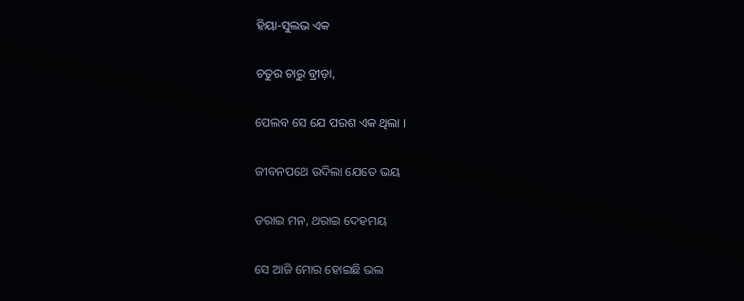ହିୟା-ସୁଲଭ ଏକ

ଚତୁର ଚାରୁ ବ୍ରୀଡ଼ା,

ପେଲବ ସେ ଯେ ପରଶ ଏକ ଥିଲା ।

ଜୀବନପଥେ ଉଦିଲା ଯେତେ ଭୟ

ଡରାଇ ମନ, ଥରାଇ ଦେହମୟ

ସେ ଆଜି ମୋର ହୋଇଛି ଭଲ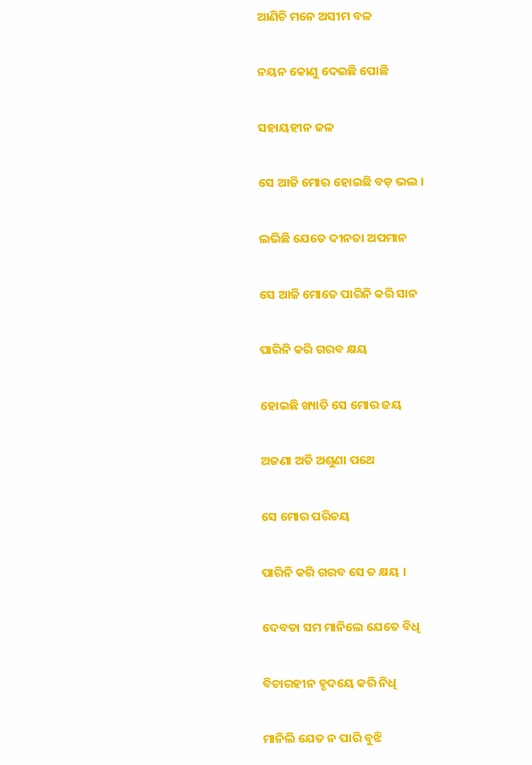ଆଣିଚି ମନେ ଅସୀମ ବଳ

ନୟନ କୋଣୁ ଦେଇଛି ପୋଛି

ସହାୟହୀନ ଜଳ

ସେ ଆଜି ମୋର ହୋଇଛି ବଡ଼ ଭଲ ।

ଲଭିଛି ଯେତେ ଦୀନତା ଅପମାନ

ସେ ଆଜି ମୋତେ ପାରିନି କରି ସାନ

ପାରିନି କରି ଗରବ କ୍ଷୟ

ହୋଇଛି ଖ୍ୟାତି ସେ ମୋର ଜୟ

ଅଜଣା ଅତି ଅଶୁଣା ପଥେ

ସେ ମୋର ପରିଚୟ

ପାରିନି କରି ଗରବ ସେ ତ କ୍ଷୟ ।

ଦେବତା ସମ ମାନିଲେ ଯେତେ ବିଧି

ବିଚାରହୀନ ହୃଦୟେ କରି ନିଧି

ମାନିଲି ଯେତ ନ ପାରି ବୁଝି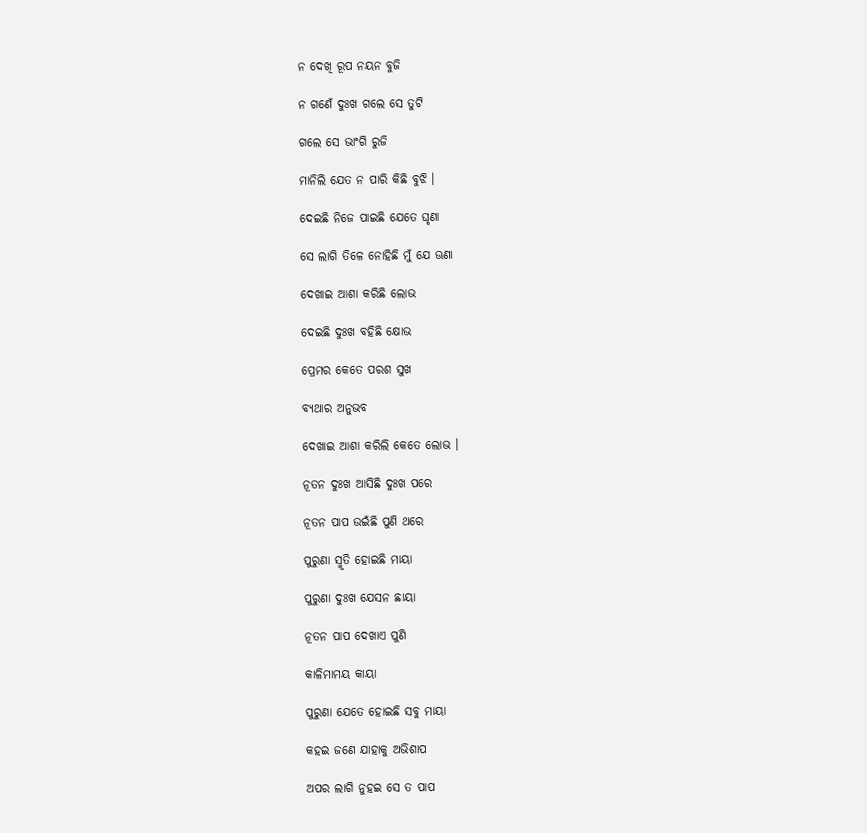ନ ଦେଖି ରୂପ ନୟନ ବୁଜି

ନ ଗଣେଁ ଦୁଃଖ ଗଲେ ସେ ତୁଟି

ଗଲେ ସେ ଭାଂଗି ରୁଜି

ମାନିଲି ଯେତ ନ ପାରି କିଛି ବୁଝି ।

ଦେଇଛି ନିଜେ ପାଇଛି ଯେତେ ଘୃଣା

ସେ ଲାଗି ତିଳେ ନୋହିଛି ମୁଁ ଯେ ଊଣା

ଦେଖାଇ ଆଶା କରିଛି ଲୋଭ

ଦେଇଛି ଦୁଃଖ ବହିଛି କ୍ଷୋଭ

ପ୍ରେମର କେତେ ପରଶ ସୁଖ

ବ୍ୟଥାର ଅନୁଭବ

ଦେଖାଇ ଆଶା କରିଲି କେତେ ଲୋଭ ।

ନୂତନ ଦୁଃଖ ଆସିଛି ଦୁଃଖ ପରେ

ନୂତନ ପାପ ଉଇଁଛି ପୁଣି ଥରେ

ପୁରୁଣା ସ୍ମୃତି ହୋଇଛି ମାୟା

ପୁରୁଣା ଦୁଃଖ ଯେସନ ଛାୟା

ନୂତନ ପାପ ଦେଖାଏ ପୁଣି

କାଳିମାମୟ କାୟା

ପୁରୁଣା ଯେତେ ହୋଇଛି ସବୁ ମାୟା

କହଇ ଜଣେ ଯାହାକୁ ଅଭିଶାପ

ଅପର ଲାଗି ନୁହଇ ସେ ତ ପାପ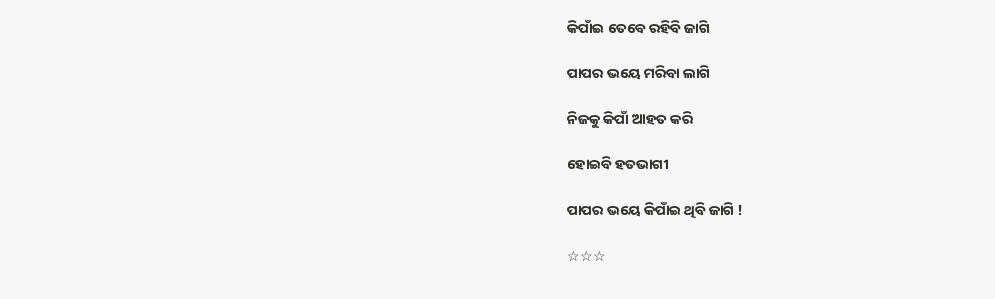କିପାଁଇ ତେବେ ରହିବି ଜାଗି

ପାପର ଭୟେ ମରିବା ଲାଗି

ନିଜକୁ କିପାଁ ଆହତ କରି

ହୋଇବି ହତଭାଗୀ

ପାପର ଭୟେ କିପାଁଇ ଥିବି ଜାଗି !

☆☆☆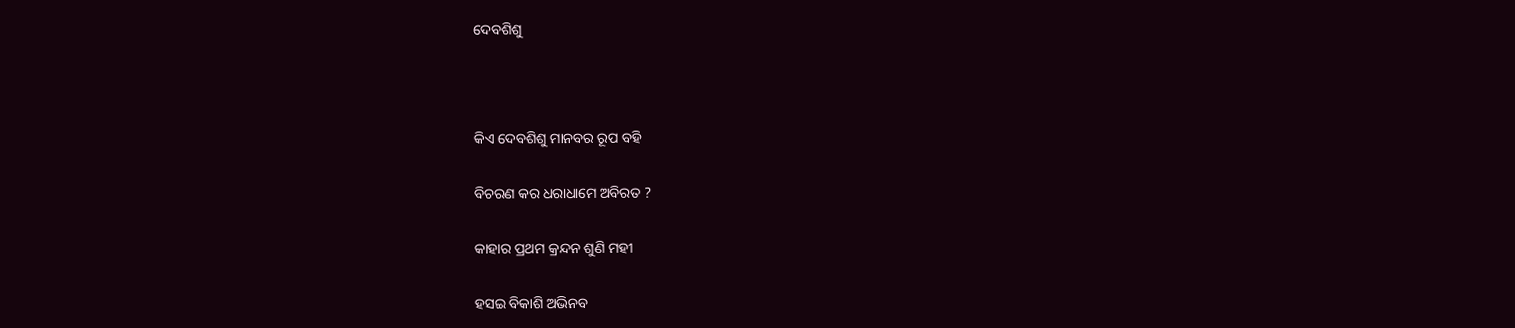ଦେବଶିଶୁ



କିଏ ଦେବଶିଶୁ ମାନବର ରୂପ ବହି

ବିଚରଣ କର ଧରାଧାମେ ଅବିରତ ?

କାହାର ପ୍ରଥମ କ୍ରନ୍ଦନ ଶୁଣି ମହୀ

ହସଇ ବିକାଶି ଅଭିନବ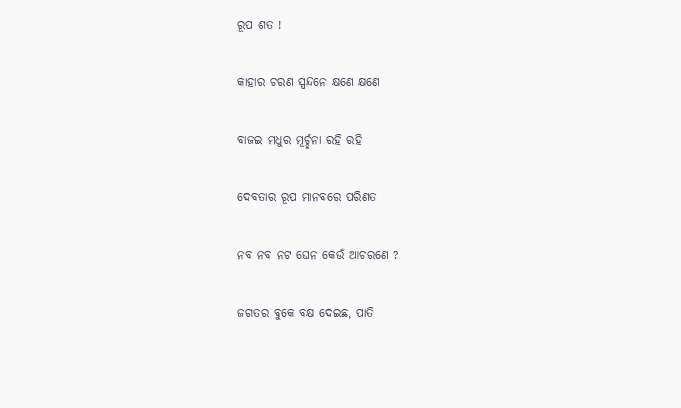ରୂପ ଶତ !

କାହାର ଚରଣ ସ୍ପନ୍ଦନେ କ୍ଷଣେ କ୍ଷଣେ

ବାଜଇ ମଧୁର ମୂର୍ଚ୍ଛନା ରହି ରହି

ଦେବତାର ରୂପ ମାନବରେ ପରିଣତ

ନବ ନବ ନଟ ଘେନ କେଉଁ ଆଚରଣେ ?

ଜଗତର ବୁକେ ବକ୍ଷ ଦେଇଛ, ପାତି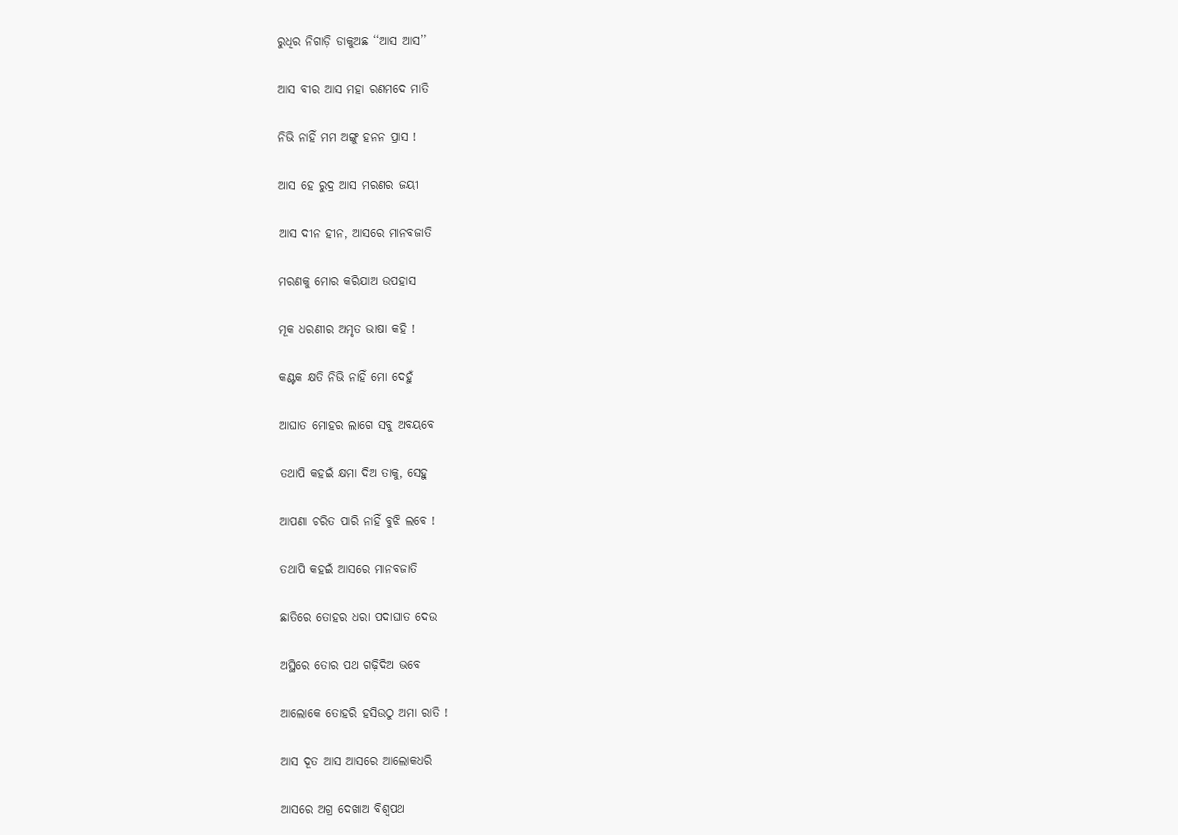ରୁଧିର ନିଗାଡ଼ି ଡାକୁଅଛ ‘‘ଆସ ଆସ’’

ଆସ ବୀର ଆସ ମହା ରଣମଦେ ମାତି

ନିଭି ନାହିଁ ମମ ଅଙ୍ଗୁ ହନନ ପ୍ରାସ !

ଆସ ହେ ରୁଦ୍ର ଆସ ମରଣର ଜୟୀ

ଆସ ଦୀନ ହୀନ, ଆସରେ ମାନବଜାତି

ମରଣକୁ ମୋର କରିଯାଅ ଉପହାସ

ମୂକ ଧରଣୀର ଅମୃତ ଭାଷା କହି !

କଣ୍ଟକ କ୍ଷତି ନିଭି ନାହିଁ ମୋ ଦେହୁଁ

ଆଘାତ ମୋହର ଲାଗେ ସବୁ ଅବୟବେ

ତଥାପି କହଇଁ କ୍ଷମା ଦିଅ ତାକୁ, ସେହୁ

ଆପଣା ଚରିତ ପାରି ନାହିଁ ବୁଝି ଲବେ !

ତଥାପି କହଇଁ ଆସରେ ମାନବଜାତି

ଛାତିରେ ତୋହର ଧରା ପଦାଘାତ ଦେଉ

ଅସ୍ଥିରେ ତୋର ପଥ ଗଢ଼ିଦିଅ ଭବେ

ଆଲୋକେ ତୋହରି ହସିଉଠୁ ଅମା ରାତି !

ଆସ ଦୂତ ଆସ ଆସରେ ଆଲୋକଧରି

ଆସରେ ଅଗ୍ର ଦେଖାଅ ବିଶ୍ୱପଥ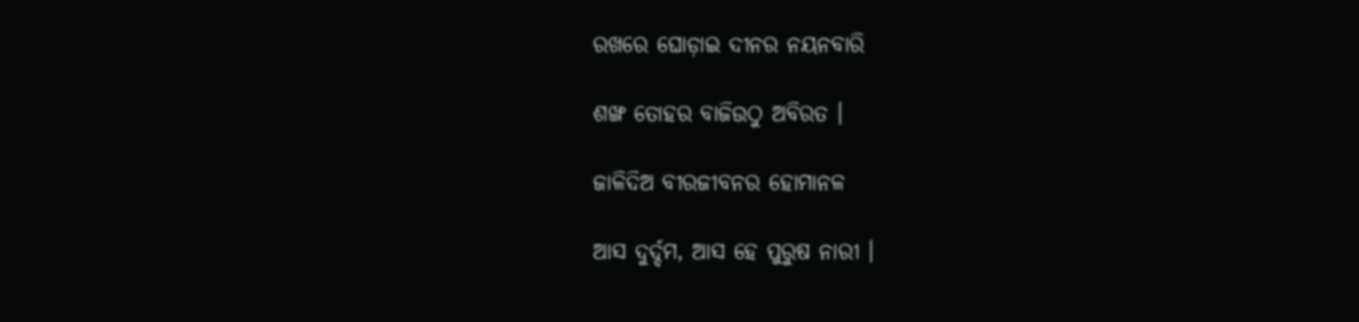ରଖରେ ଘୋଡ଼ାଇ ଦୀନର ନୟନବାରି

ଶଙ୍ଖ ତୋହର ବାଜିଉଠୁ ଅବିରତ ।

ଜାଳିଦିଅ ବୀରଜୀବନର ହୋମାନଳ

ଆସ ଦୁର୍ଦ୍ଦମ, ଆସ ହେ ପୁରୁଷ ନାରୀ ।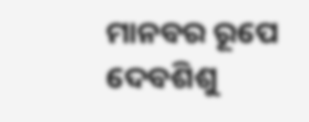ମାନବର ରୂପେ ଦେବଶିଶୁ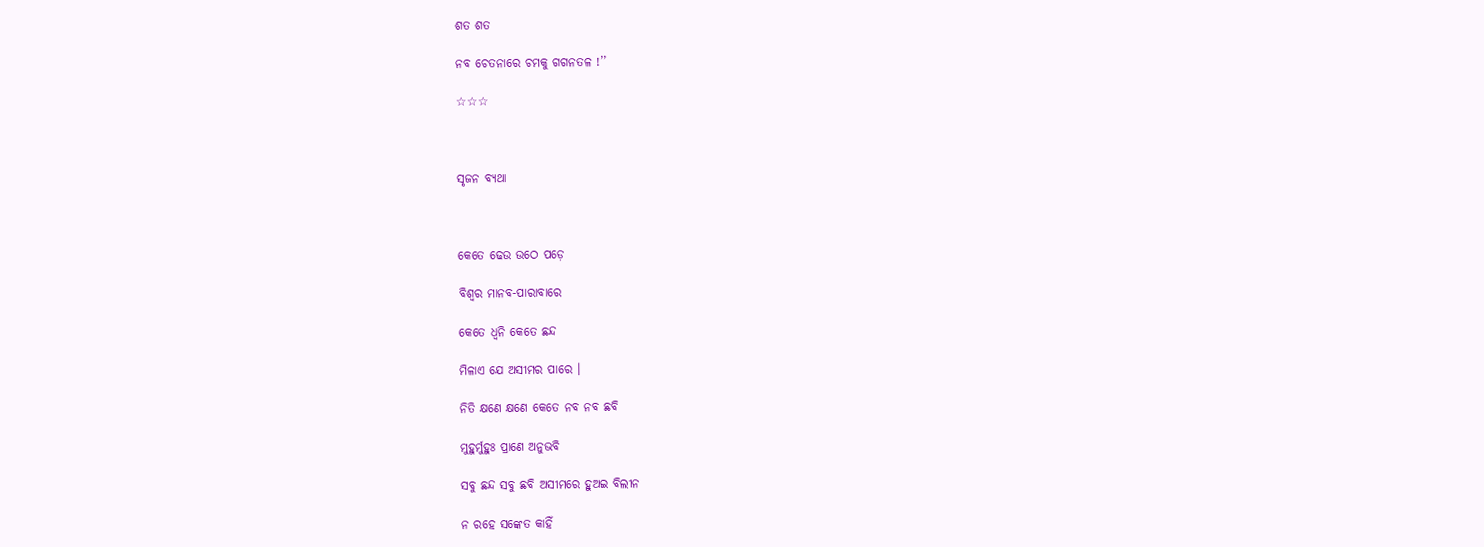ଶତ ଶତ

ନବ ଚେତନାରେ ଚମକୁ ଗଗନତଳ !’’

☆☆☆



ସୃଜନ ବ୍ୟଥା



କେତେ ଢେଉ ଉଠେ ପଡ଼େ

ବିଶ୍ୱର ମାନବ-ପାରାବାରେ

କେତେ ଧ୍ୱନି କେତେ ଛନ୍ଦ

ମିଳାଏ ଯେ ଅସୀମର ପାରେ ।

ନିତି କ୍ଷଣେ କ୍ଷଣେ କେତେ ନବ ନବ ଛବି

ମୁହୁର୍ମୁହୁଃ ପ୍ରାଣେ ଅନୁଭବି

ସବୁ ଛନ୍ଦ ସବୁ ଛବି ଅସୀମରେ ହୁଅଇ ବିଲୀନ

ନ ରହେ ସଙ୍କେତ କାହିଁ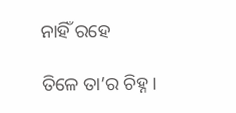ନାହିଁ ରହେ

ତିଳେ ତା’ର ଚିହ୍ନ ।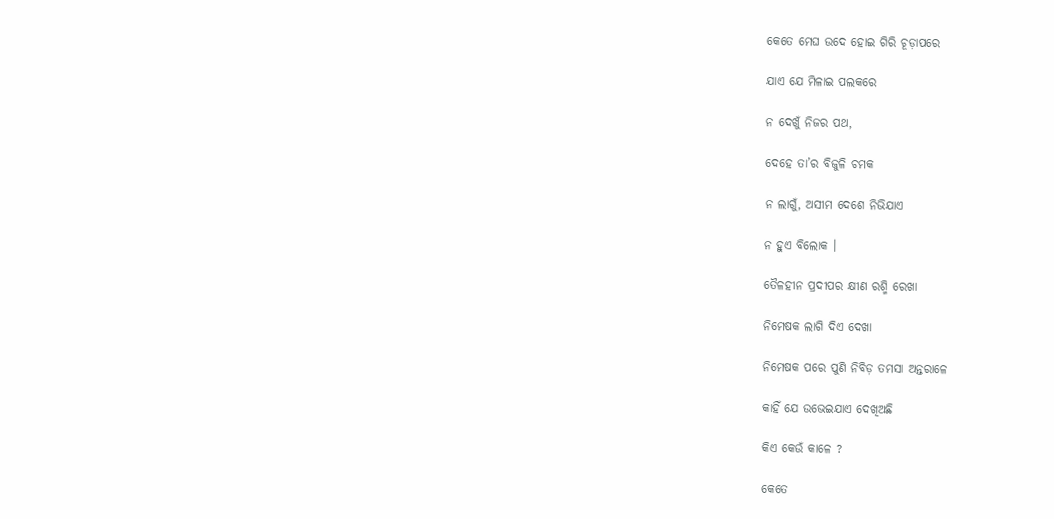କେତେ ମେଘ ଉଦେ ହୋଇ ଗିରି ଚୂଡ଼ାପରେ

ଯାଏ ଯେ ମିଳାଇ ପଲକରେ

ନ ଦେଖୁଁ ନିଜର ପଥ,

ଦେହେ ତା’ର ବିଜୁଳି ଚମକ

ନ ଲାଗୁଁ, ଅସୀମ ଦେଶେ ନିଭିଯାଏ

ନ ହୁଏ ବିଲୋକ ।

ତୈଳହୀନ ପ୍ରଦୀପର କ୍ଷୀଣ ରଶ୍ମି ରେଖା

ନିମେଷକ ଲାଗି ଦିଏ ଦେଖା

ନିମେଷକ ପରେ ପୁଣି ନିବିଡ଼ ତମସା ଅନ୍ତରାଳେ

କାହିଁ ଯେ ଉଭେଇଯାଏ ଦେଖିଅଛି

କିଏ କେଉଁ କାଳେ ?

କେତେ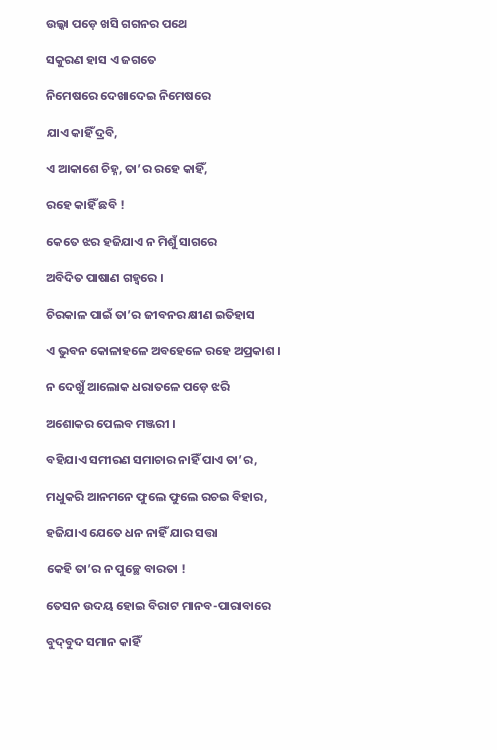ଉଲ୍କା ପଡ଼େ ଖସି ଗଗନର ପଥେ

ସକୁରଣ ହାସ ଏ ଜଗତେ

ନିମେଷରେ ଦେଖାଦେଇ ନିମେଷରେ

ଯାଏ କାହିଁ ଦ୍ରବି,

ଏ ଆକାଶେ ଚିହ୍ନ, ତା’ର ରହେ କାହିଁ,

ରହେ କାହିଁ ଛବି !

କେତେ ଝର ହଜିଯାଏ ନ ମିଶୁଁ ସାଗରେ

ଅବିଦିତ ପାଷାଣ ଗହ୍ୱରେ ।

ଚିରକାଳ ପାଇଁ ତା’ର ଜୀବନର କ୍ଷୀଣ ଇତିହାସ

ଏ ଭୁବନ କୋଳାହଳେ ଅବହେଳେ ରହେ ଅପ୍ରକାଶ ।

ନ ଦେଖୁଁ ଆଲୋକ ଧରାତଳେ ପଡ଼େ ଝରି

ଅଶୋକର ପେଲବ ମଞ୍ଜରୀ ।

ବହିଯାଏ ସମୀରଣ ସମାଚାର ନାହିଁ ପାଏ ତା’ର,

ମଧୁକରି ଆନମନେ ଫୁଲେ ଫୁଲେ ରଚଇ ବିହାର,

ହଜିଯାଏ ଯେତେ ଧନ ନାହିଁ ଯାର ସତ୍ତା

କେହି ତା’ର ନ ପୁଚ୍ଛେ ବାରତା !

ତେସନ ଉଦୟ ହୋଇ ବିରାଟ ମାନବ-ପାରାବାରେ

ବୁଦ୍‌ବୁଦ ସମାନ କାହିଁ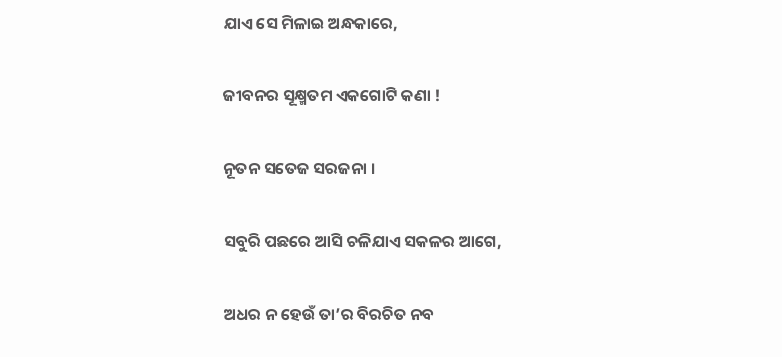ଯାଏ ସେ ମିଳାଇ ଅନ୍ଧକାରେ,

ଜୀବନର ସୂକ୍ଷ୍ମତମ ଏକଗୋଟି କଣା !

ନୂତନ ସତେଜ ସରଜନା ।

ସବୁରି ପଛରେ ଆସି ଚଳିଯାଏ ସକଳର ଆଗେ,

ଅଧର ନ ହେଉଁ ତା’ର ବିରଚିତ ନବ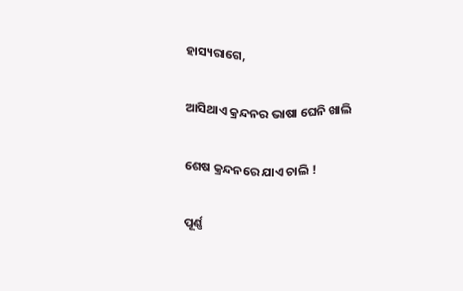ହାସ୍ୟରାଗେ,

ଆସିଥାଏ କ୍ରନ୍ଦନର ଭାଷା ଘେନି ଖାଲି

ଶେଷ କ୍ରନ୍ଦନରେ ଯାଏ ଚାଲି !

ପୂର୍ଣ୍ଣ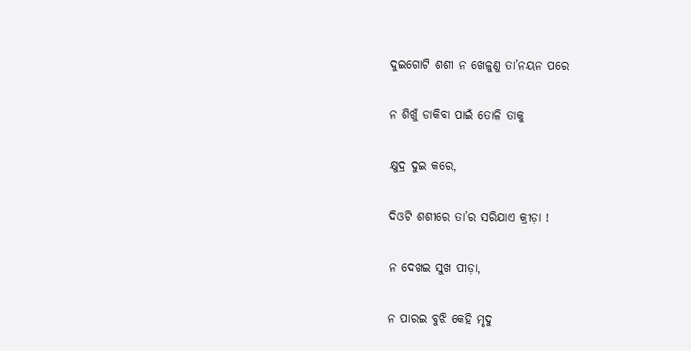ଦୁଇଗୋଟି ଶଶୀ ନ ଖେଳୁଣୁ ତା’ନୟନ ପରେ

ନ ଶିଖୁଁ ଡାକିବା ପାଇଁ ତୋଳି ତାକୁ

କ୍ଷୁଦ୍ର ଦୁଇ କରେ,

ଦିଓଟି ଶଶୀରେ ତା’ର ସରିଯାଏ କ୍ରୀଡ଼ା !

ନ ଦେଖଇ ସୁଖ ପୀଡ଼ା,

ନ ପାରଇ ବୁଝି କେହି ମୃଦୁ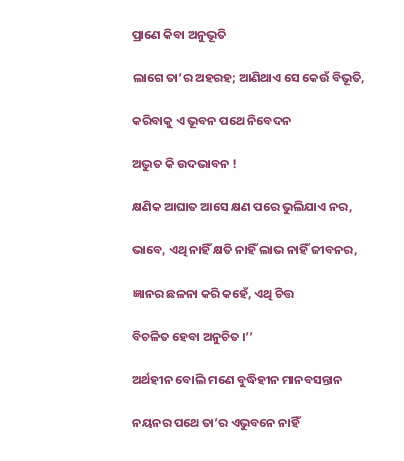ପ୍ରାଣେ କିବା ଅନୁଭୂତି

ଲାଗେ ତା’ର ଅହରହ; ଆଣିଥାଏ ସେ କେଉଁ ବିଭୂତି,

କରିବାକୁ ଏ ଭୂବନ ପଥେ ନିବେଦନ

ଅଦ୍ଭୁତ କି ଉଦଭାବନ !

କ୍ଷଣିକ ଆଘାତ ଆସେ କ୍ଷଣ ପରେ ଭୁଲିଯାଏ ନର,

ଭାବେ, ଏଥି ନାହିଁ କ୍ଷତି ନାହିଁ ଲାଭ ନାହିଁ ଜୀବନର,

ଜ୍ଞାନର ଛଳନା କରି କହେଁ, ଏଥି ଚିତ୍ତ

ବିଚଳିତ ହେବା ଅନୁଚିତ ।’’

ଅର୍ଥହୀନ ବୋଲି ମଣେ ବୁଦ୍ଧିହୀନ ମାନବସନ୍ତାନ

ନୟନର ପଥେ ତା’ର ଏଭୁବନେ ନାହିଁ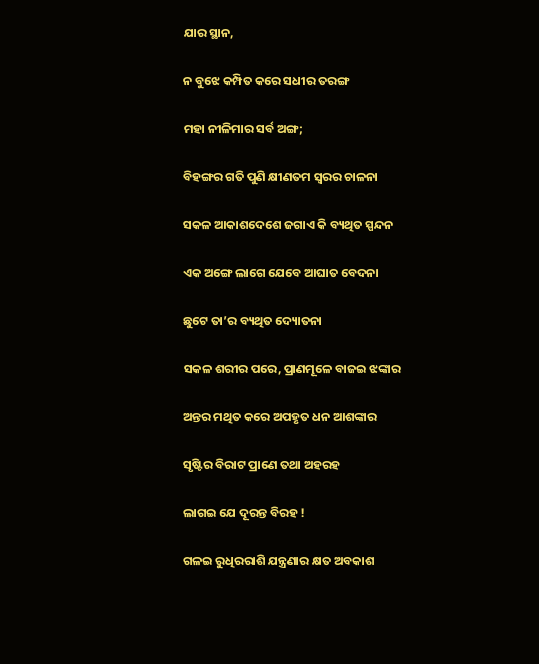ଯାର ସ୍ଥାନ,

ନ ବୁଝେ କମ୍ପିତ କରେ ସଧୀର ତରଙ୍ଗ

ମହା ନୀଳିମାର ସର୍ବ ଅଙ୍ଗ;

ବିହଙ୍ଗର ଗତି ପୁଣି କ୍ଷୀଣତମ ସ୍ୱରର ଚାଳନା

ସକଳ ଆକାଶଦେଶେ ଜଗାଏ କି ବ୍ୟଥିତ ସ୍ପନ୍ଦନ

ଏକ ଅଙ୍ଗେ ଲାଗେ ଯେବେ ଆଘାତ ବେଦନା

ଛୁଟେ ତା’ର ବ୍ୟଥିତ ଦ୍ୟୋତନା

ସକଳ ଶରୀର ପରେ, ପ୍ରାଣମୂଳେ ବାଜଇ ଝଙ୍କାର

ଅନ୍ତର ମଥିତ କରେ ଅପହୃତ ଧନ ଆଶଙ୍କାର

ସୃଷ୍ଟିର ବିରାଟ ପ୍ରାଣେ ତଥା ଅହରହ

ଲାଗଇ ଯେ ଦୂରନ୍ତ ବିରହ !

ଗଳଇ ରୁଧିରରାଶି ଯନ୍ତ୍ରଣାର କ୍ଷତ ଅବକାଶ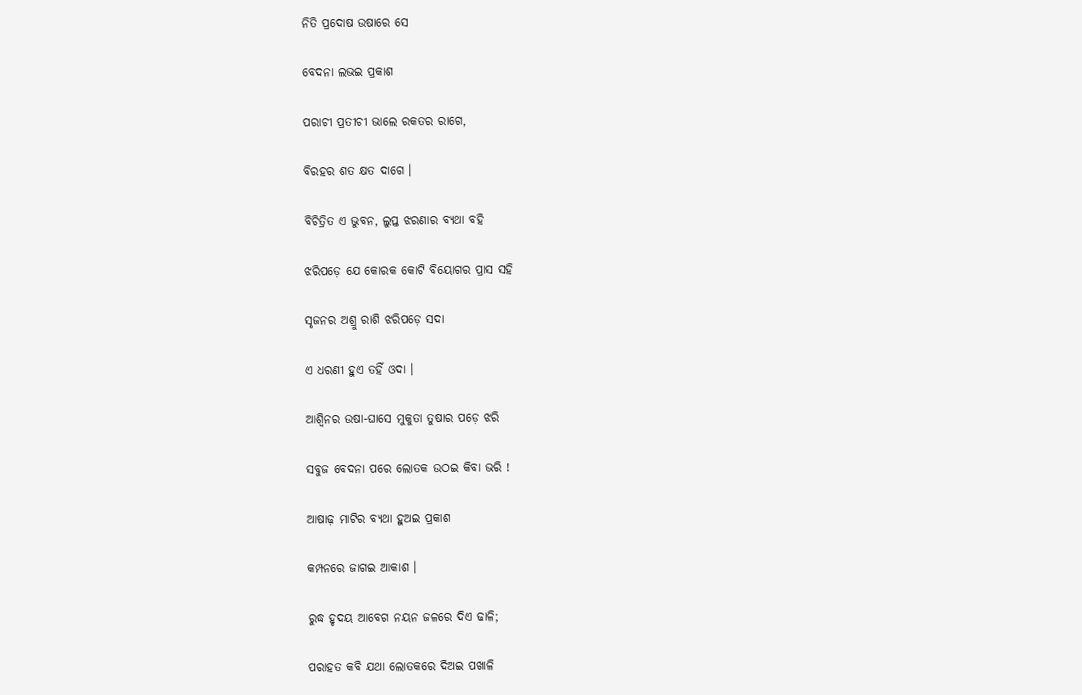ନିତି ପ୍ରଦୋଷ ଉଷାରେ ସେ

ବେଦନା ଲଭଇ ପ୍ରକାଶ

ପରାଚୀ ପ୍ରତୀଚୀ ଭାଲେ ରକତର ରାଗେ,

ବିରହର ଶତ କ୍ଷତ ଦାଗେ ।

ବିଚିତ୍ରିତ ଏ ଭୁବନ, ଲୁପ୍ତ ଝରଣାର ବ୍ୟଥା ବହି

ଝରିପଡ଼େ ଯେ କୋରକ କୋଟି ବିୟୋଗର ପ୍ରାସ ସହି

ସୃଜନର ଅଶ୍ରୁ ରାଶି ଝରିପଡ଼େ ସଦା

ଏ ଧରଣୀ ହୁଏ ତହିଁ ଓଦା ।

ଆଶ୍ୱିନର ଉଷା-ଘାସେ ମୁକୁତା ତୁଷାର ପଡ଼େ ଝରି

ସବୁଜ ବେଦନା ପରେ ଲୋତକ ଉଠଇ କିବା ଭରି !

ଆଷାଢ଼ ମାଟିର ବ୍ୟଥା ହୁଅଇ ପ୍ରକାଶ

କମ୍ପନରେ ଜାଗଇ ଆକାଶ ।

ରୁଦ୍ଧ ହୃଦୟ ଆବେଗ ନୟନ ଜଳରେ ଦିଏ ଢାଳି;

ପରାହତ କବି ଯଥା ଲୋତକରେ ଦିଅଇ ପଖାଳି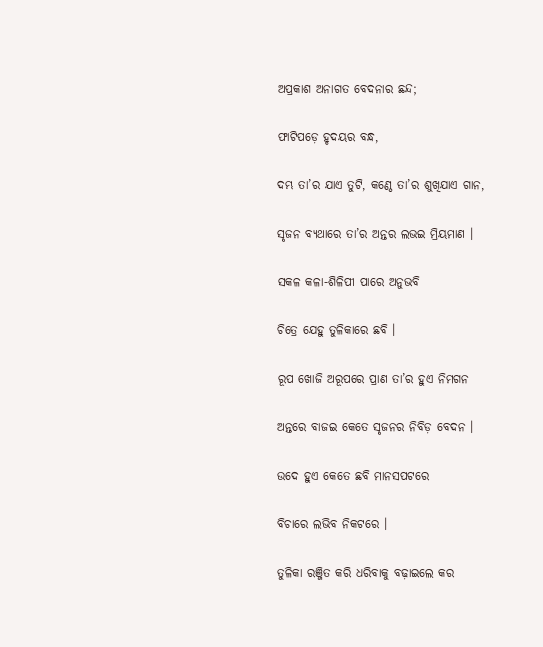ଅପ୍ରକାଶ ଅନାଗତ ବେଦନାର ଛନ୍ଦ;

ଫାଟିପଡ଼େ ହୃଦୟର ବନ୍ଧ,

ଦମ୍ଭ ତା’ର ଯାଏ ତୁଟି, କଣ୍ଠେ ତା’ର ଶୁଖିଯାଏ ଗାନ,

ସୃଜନ ବ୍ୟଥାରେ ତା’ର ଅନ୍ତର ଲଭଇ ମ୍ରିୟମାଣ ।

ସକଳ କଳା-ଶିଳିପୀ ପାରେ ଅନୁଭବି

ଚିତ୍ରେ ଯେହୁ ତୁଳିକାରେ ଛବି ।

ରୂପ ଖୋଜି ଅରୂପରେ ପ୍ରାଣ ତା’ର ହୁଏ ନିମଗନ

ଅନ୍ତରେ ବାଜଇ କେତେ ସୃଜନର ନିବିଡ଼ ବେଦନ ।

ଉଦେ ହୁଏ କେତେ ଛବି ମାନସପଟରେ

ବିଚାରେ ଲଭିବ ନିକଟରେ ।

ତୁଳିକା ରଞ୍ଜିତ କରି ଧରିବାକୁ ବଢ଼ାଇଲେ କର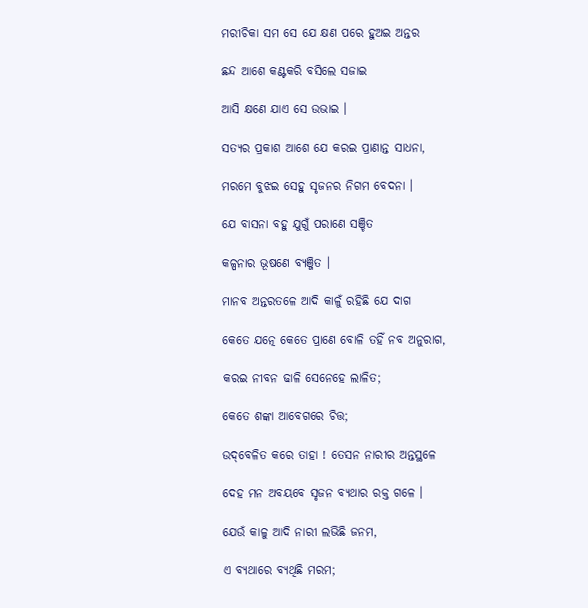ମରୀଚିକା ସମ ସେ ଯେ କ୍ଷଣ ପରେ ହୁଅଇ ଅନ୍ତର

ଛନ୍ଦ ଆଶେ କଣ୍ଟକରି ବସିଲେ ସଜାଇ

ଆସି କ୍ଷଣେ ଯାଏ ସେ ଉଭାଇ ।

ସତ୍ୟର ପ୍ରକାଶ ଆଶେ ଯେ କରଇ ପ୍ରାଣାନ୍ତ ସାଧନା,

ମରମେ ବୁଝଇ ସେହୁ ସୃଜନର ନିଗମ ବେଦନା ।

ଯେ ବାସନା ବହୁ ଯୁଗୁଁ ପରାଣେ ସଞ୍ଚିତ

କଳ୍ପନାର ଭୂଷଣେ ବ୍ୟଞ୍ଜିତ ।

ମାନବ ଅନ୍ତରତଳେ ଆଦି କାଳୁଁ ରହିଛି ଯେ ଦାଗ

କେତେ ଯତ୍ନେ କେତେ ପ୍ରାଣେ ବୋଳି ତହିଁ ନବ ଅନୁରାଗ,

କରଇ ନୀବନ ଢାଳି ସେନେହେ ଲାଳିତ;

କେତେ ଶଙ୍କା ଆବେଗରେ ଚିତ୍ତ;

ଉଦ୍‌ବେଳିତ କରେ ତାହା ! ତେସନ ନାରୀର ଅନ୍ତସ୍ଥଳେ

ଦେହ ମନ ଅବୟବେ ସୃଜନ ବ୍ୟଥାର ରକ୍ତ ଗଳେ ।

ଯେଉଁ କାଳୁ ଆଦି ନାରୀ ଲଭିଛି ଜନମ,

ଏ ବ୍ୟଥାରେ ବ୍ୟଥିଛି ମରମ;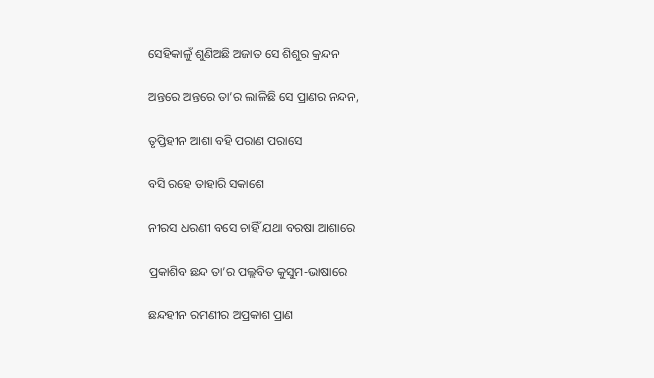ସେହିକାଳୁଁ ଶୁଣିଅଛି ଅଜାତ ସେ ଶିଶୁର କ୍ରନ୍ଦନ

ଅନ୍ତରେ ଅନ୍ତରେ ତା’ର ଲାଳିଛି ସେ ପ୍ରାଣର ନନ୍ଦନ,

ତୃପ୍ତିହୀନ ଆଶା ବହି ପରାଣ ପରାସେ

ବସି ରହେ ତାହାରି ସକାଶେ

ନୀରସ ଧରଣୀ ବସେ ଚାହିଁ ଯଥା ବରଷା ଆଶାରେ

ପ୍ରକାଶିବ ଛନ୍ଦ ତା’ର ପଲ୍ଲବିତ କୁସୁମ-ଭାଷାରେ

ଛନ୍ଦହୀନ ରମଣୀର ଅପ୍ରକାଶ ପ୍ରାଣ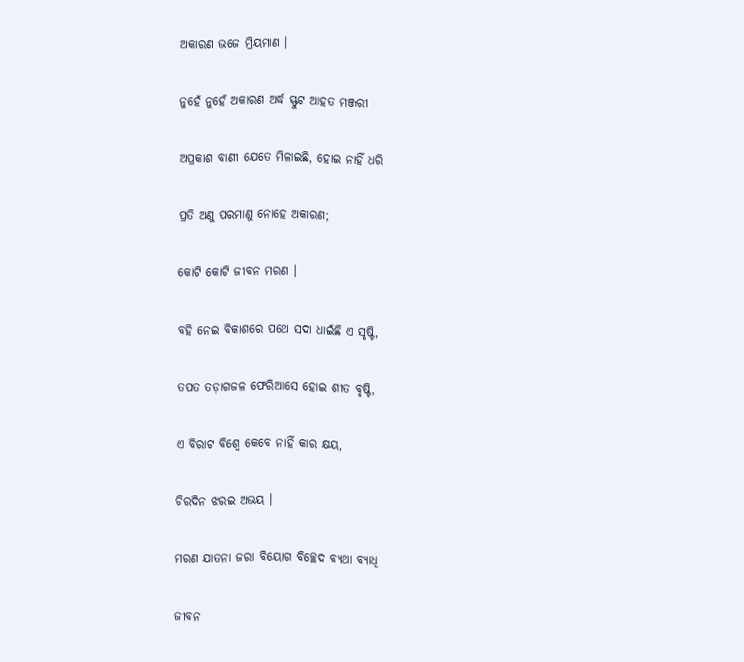ଅକାରଣ ଭଜେ ମ୍ରିୟମାଣ ।

ନୁହେଁ ନୁହେଁ ଅକାରଣ ଅର୍ଦ୍ଧ ସ୍ଫୁଟ ଆହତ ମଞ୍ଜରୀ

ଅପ୍ରକାଶ ବାଣୀ ଯେତେ ମିଳାଇଛି, ହୋଇ ନାହିଁ ଧରି

ପ୍ରତି ଅଣୁ ପରମାଣୁ ନୋହେ ଅକାରଣ;

କୋଟି କୋଟି ଜୀବନ ମରଣ ।

ବହି ନେଇ ବିକାଶରେ ପଥେ ସଦା ଧାଇଁଛି ଏ ସୃଷ୍ଟି,

ତପତ ତଡ଼ାଗଜଳ ଫେରିଆସେ ହୋଇ ଶୀତ ବୃଷ୍ଟି,

ଏ ବିରାଟ ବିଶ୍ୱେ କେବେ ନାହିଁ କାର କ୍ଷୟ,

ଚିରଦିନ ଝରଇ ଅଭୟ ।

ମରଣ ଯାତନା ଜରା ବିୟୋଗ ବିଚ୍ଛେଦ ବ୍ୟଥା ବ୍ୟାଧି

ଜୀବନ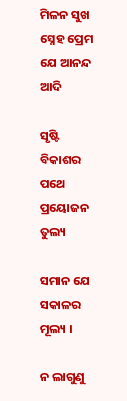ମିଳନ ସୁଖ ସ୍ନେହ ପ୍ରେମ ଯେ ଆନନ୍ଦ ଆଦି

ସୃଷ୍ଟି ବିକାଶର ପଥେ ପ୍ରୟୋଜନ ତୁଲ୍ୟ

ସମାନ ଯେ ସକାଳର ମୂଲ୍ୟ ।

ନ ଲାଗୁଣୁ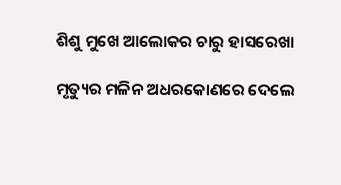ଶିଶୁ ମୁଖେ ଆଲୋକର ଚାରୁ ହାସରେଖା

ମୃତ୍ୟୁର ମଳିନ ଅଧରକୋଣରେ ଦେଲେ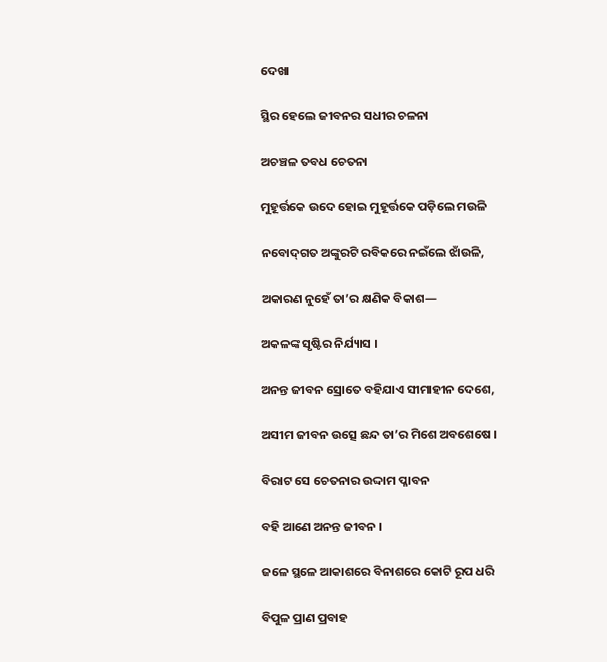ଦେଖା

ସ୍ଥିର ହେଲେ ଜୀବନର ସଧୀର ଚଳନା

ଅଚଞ୍ଚଳ ତବଧ ଚେତନା

ମୁହୂର୍ତ୍ତକେ ଉଦେ ହୋଇ ମୁହୂର୍ତ୍ତକେ ପଡ଼ିଲେ ମଉଳି

ନବୋଦ୍‌ଗତ ଅଙ୍କୁରଟି ରବିକରେ ନଇଁଲେ ଝାଁଉଳି,

ଅକାରଣ ନୁହେଁ ତା’ର କ୍ଷଣିକ ବିକାଶ—

ଅକଳଙ୍କ ସୃଷ୍ଟିର ନିର୍ଯ୍ୟାସ ।

ଅନନ୍ତ ଜୀବନ ସ୍ରୋତେ ବହିଯାଏ ସୀମାହୀନ ଦେଶେ,

ଅସୀମ ଜୀବନ ଉତ୍ସେ ଛନ୍ଦ ତା’ର ମିଶେ ଅବଶେଷେ ।

ବିରାଟ ସେ ଚେତନାର ଉଦ୍ଦାମ ପ୍ଳାବନ

ବହି ଆଣେ ଅନନ୍ତ ଜୀବନ ।

ଜଳେ ସ୍ଥଳେ ଆକାଶରେ ବିନାଶରେ କୋଟି ରୂପ ଧରି

ବିପୁଳ ପ୍ରାଣ ପ୍ରବାହ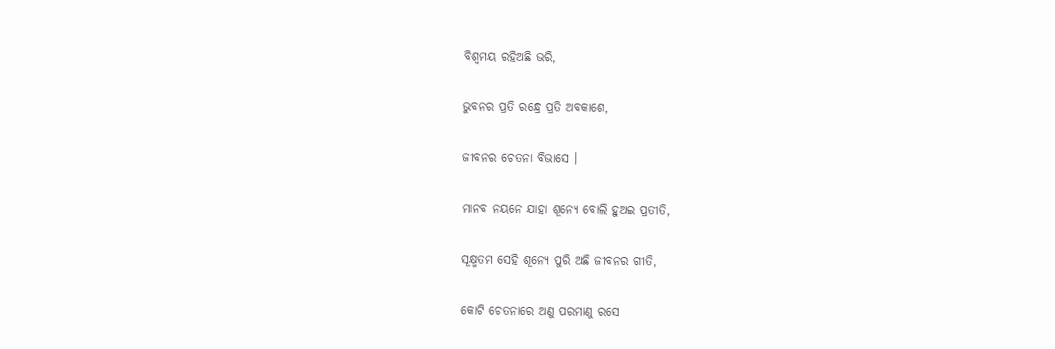ବିଶ୍ୱମୟ ରହିଅଛି ଭରି,

ଭୁବନର ପ୍ରତି ରନ୍ଧ୍ରେ ପ୍ରତି ଅବକାଶେ,

ଜୀବନର ଚେତନା ବିଭାସେ ।

ମାନବ ନୟନେ ଯାହା ଶୂନ୍ୟେ ବୋଲି ହୁଅଇ ପ୍ରତୀତି,

ସୂକ୍ଷ୍ମତମ ସେହି ଶୂନ୍ୟେ ପୁରି ଅଛି ଜୀବନର ଗୀତି,

କୋଟି ଚେତନାରେ ଅଣୁ ପରମାଣୁ ରସେ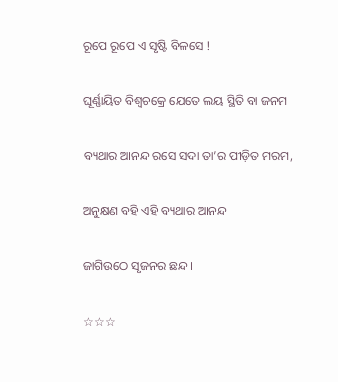ରୂପେ ରୂପେ ଏ ସୃଷ୍ଟି ବିଳସେ !

ଘୂର୍ଣ୍ଣାୟିତ ବିଶ୍ୱଚକ୍ରେ ଯେତେ ଲୟ ସ୍ଥିତି ବା ଜନମ

ବ୍ୟଥାର ଆନନ୍ଦ ରସେ ସଦା ତା’ର ପୀଡ଼ିତ ମରମ,

ଅନୁକ୍ଷଣ ବହି ଏହି ବ୍ୟଥାର ଆନନ୍ଦ

ଜାଗିଉଠେ ସୃଜନର ଛନ୍ଦ ।

☆☆☆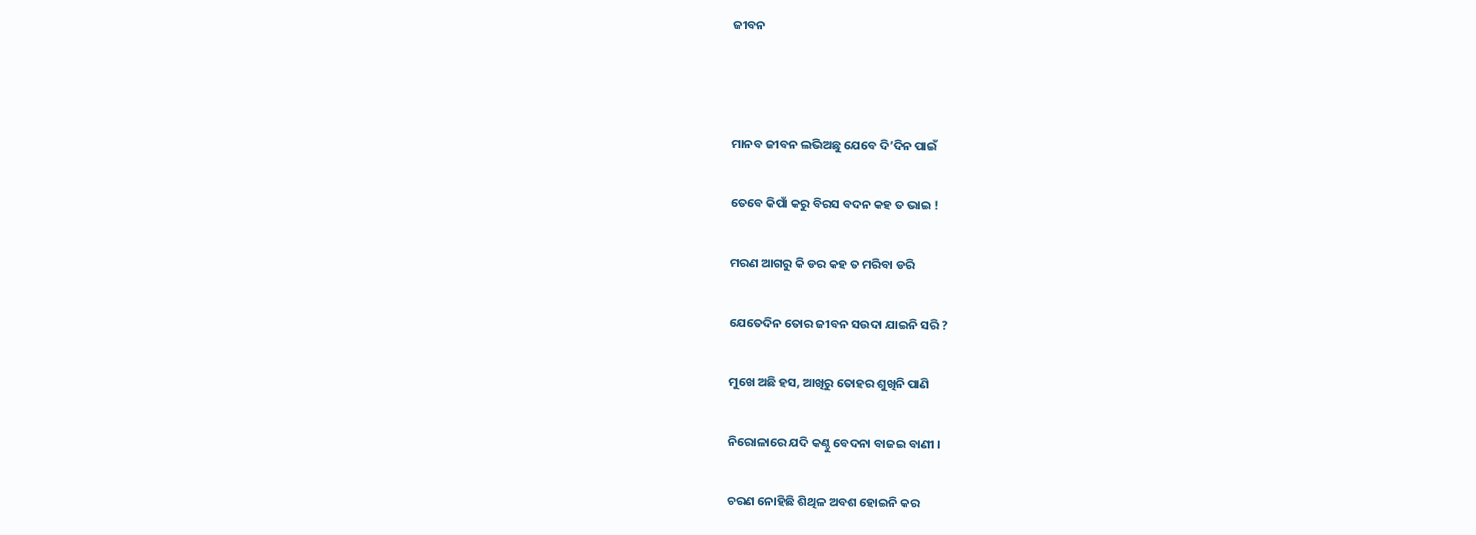ଜୀବନ



ମାନବ ଜୀବନ ଲଭିଅଛୁ ଯେବେ ଦି’ଦିନ ପାଇଁ

ତେବେ କିପାଁ କରୁ ବିରସ ବଦନ କହ ତ ଭାଇ !

ମରଣ ଆଗରୁ କି ଡର କହ ତ ମରିବା ଡରି

ଯେତେଦିନ ତୋର ଜୀବନ ସଉଦା ଯାଇନି ସରି ?

ମୁଖେ ଅଛି ହସ, ଆଖିରୁ ତୋହର ଶୁଖିନି ପାଣି

ନିରୋଳାରେ ଯଦି କଣ୍ଠୁ ବେଦନା ବାଜଇ ବାଣୀ ।

ଚରଣ ନୋହିଛି ଶିଥିଳ ଅବଶ ହୋଇନି କର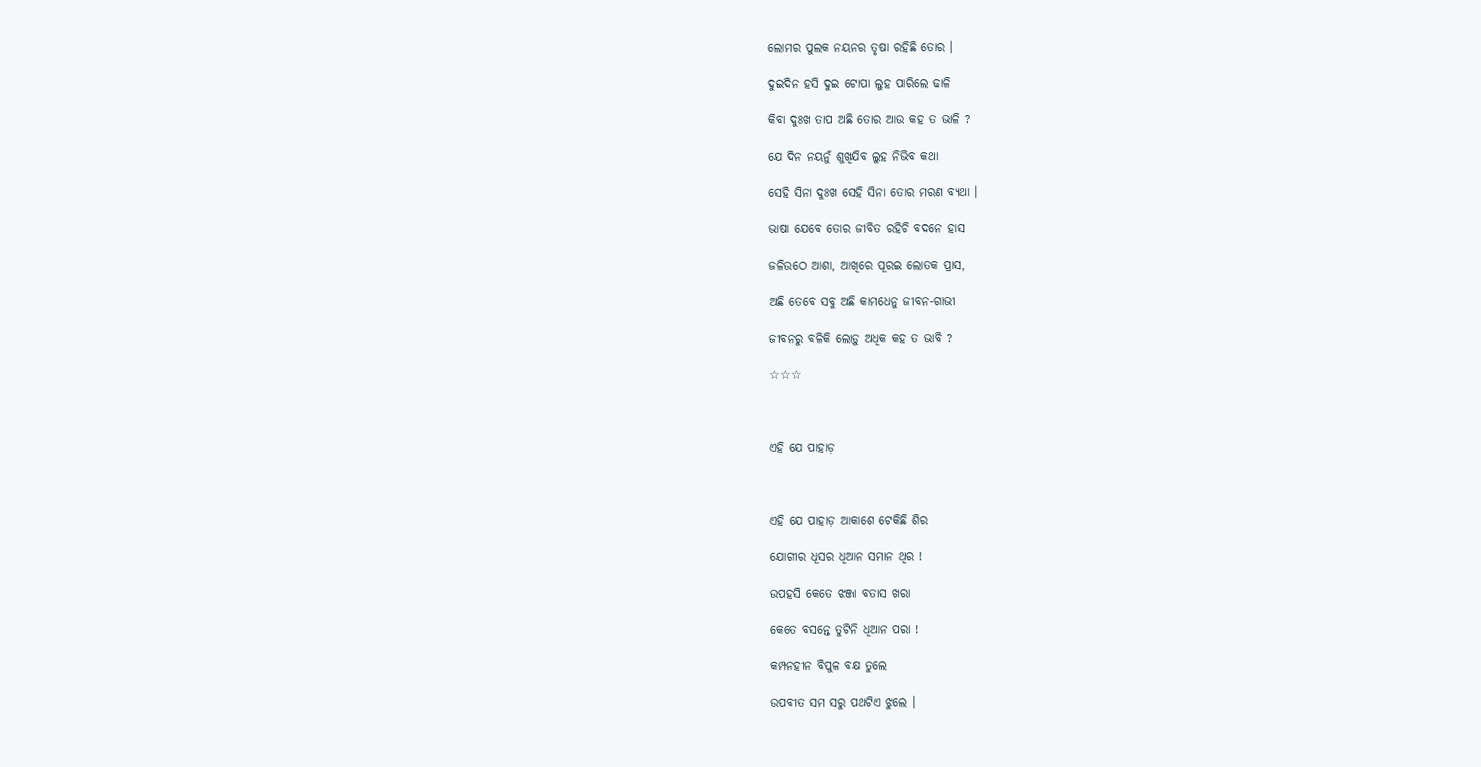ଲୋମର ପୁଲକ ନୟନର ତୃଷା ରହିଛି ତୋର ।

ଦୁଇଦିନ ହସି ଦୁଇ ଟୋପା ଲୁହ ପାରିଲେ ଢାଳି

କିବା ଦୁଃଖ ତାପ ଅଛି ତୋର ଆଉ କହ ତ ଭାଳି ?

ଯେ ଦିନ ନୟନୁଁ ଶୁଖିଯିବ ଲୁହ ନିଭିବ କଥା

ସେହି ସିନା ଦୁଃଖ ସେହି ସିନା ତୋର ମରଣ ବ୍ୟଥା ।

ଭାଷା ଯେବେ ତୋର ଜୀବିତ ରହିଚି ବଦନେ ହାସ

ଜଳିଉଠେ ଆଶା, ଆଖିରେ ପୂରଇ ଲୋତକ ପ୍ରାସ,

ଅଛି ତେବେ ସବୁ ଅଛି କାମଧେନୁ ଜୀବନ-ଗାଭୀ

ଜୀବନରୁ ବଳିକି ଲୋଡ଼ୁ ଅଧିକ କହ ତ ଭାବି ?

☆☆☆



ଏହି ଯେ ପାହାଡ଼



ଏହି ଯେ ପାହାଡ଼ ଆକାଶେ ଟେକିଛି ଶିର

ଯୋଗୀର ଧୂସର ଧିଆନ ସମାନ ଥିର !

ଉପହସି କେତେ ଝଞ୍ଜା ବତାସ ଖରା

କେତେ ବସନ୍ତେ ତୁଟିନି ଧିଆନ ପରା !

କମ୍ପନହୀନ ବିପୁଳ ବକ୍ଷ ତୁଲେ

ଉପବୀତ ସମ ସରୁ ପଥଟିଏ ଝୁଲେ ।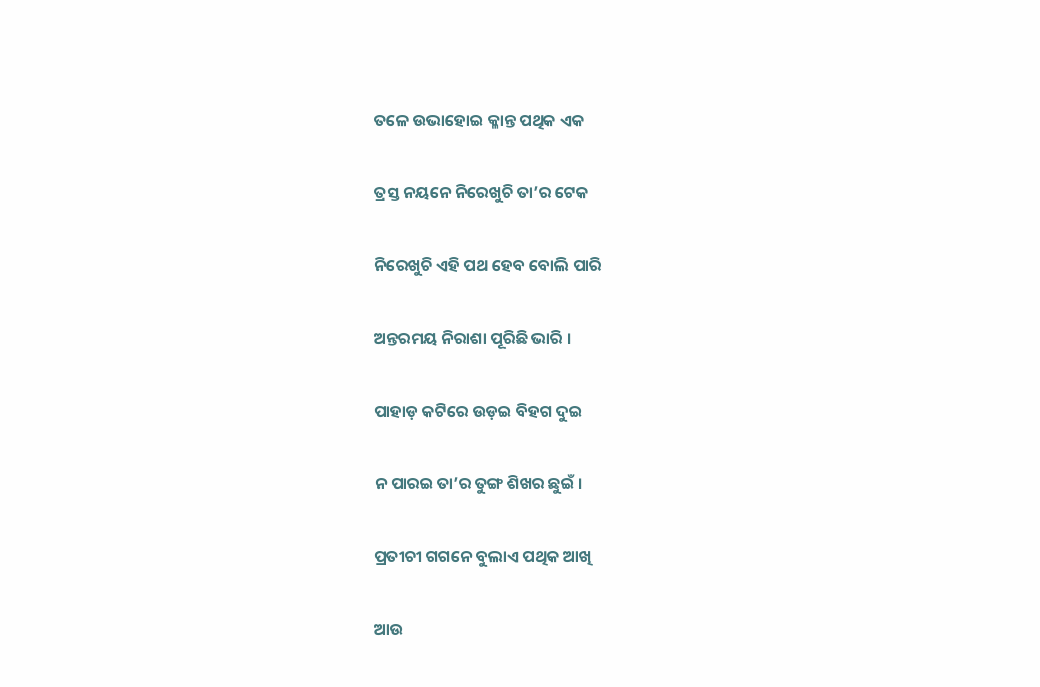ତଳେ ଉଭାହୋଇ କ୍ଳାନ୍ତ ପଥିକ ଏକ

ତ୍ରସ୍ତ ନୟନେ ନିରେଖୁଚି ତା’ର ଟେକ

ନିରେଖୁଚି ଏହି ପଥ ହେବ ବୋଲି ପାରି

ଅନ୍ତରମୟ ନିରାଶା ପୂରିଛି ଭାରି ।

ପାହାଡ଼ କଟିରେ ଉଡ଼ଇ ବିହଗ ଦୁଇ

ନ ପାରଇ ତା’ର ତୁଙ୍ଗ ଶିଖର ଛୁଇଁ ।

ପ୍ରତୀଚୀ ଗଗନେ ବୁଲାଏ ପଥିକ ଆଖି

ଆଉ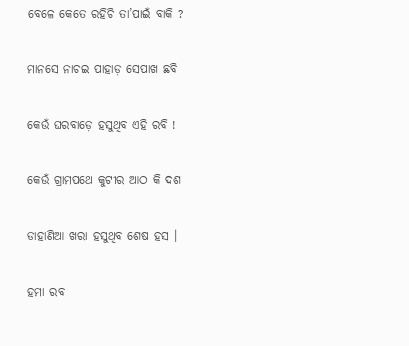ବେଳେ କେତେ ରହିଚି ତା’ପାଇଁ ବାକି ?

ମାନସେ ନାଚଇ ପାହାଡ଼ ସେପାଖ ଛବି

କେଉଁ ଘରବାଡ଼େ ହସୁଥିବ ଏହି ରବି !

କେଉଁ ଗ୍ରାମପଥେ କୁଟୀର ଆଠ କି ଦଶ

ଡାହାଣିଆ ଖରା ହସୁଥିବ ଶେଷ ହସ ।

ହମା ରବ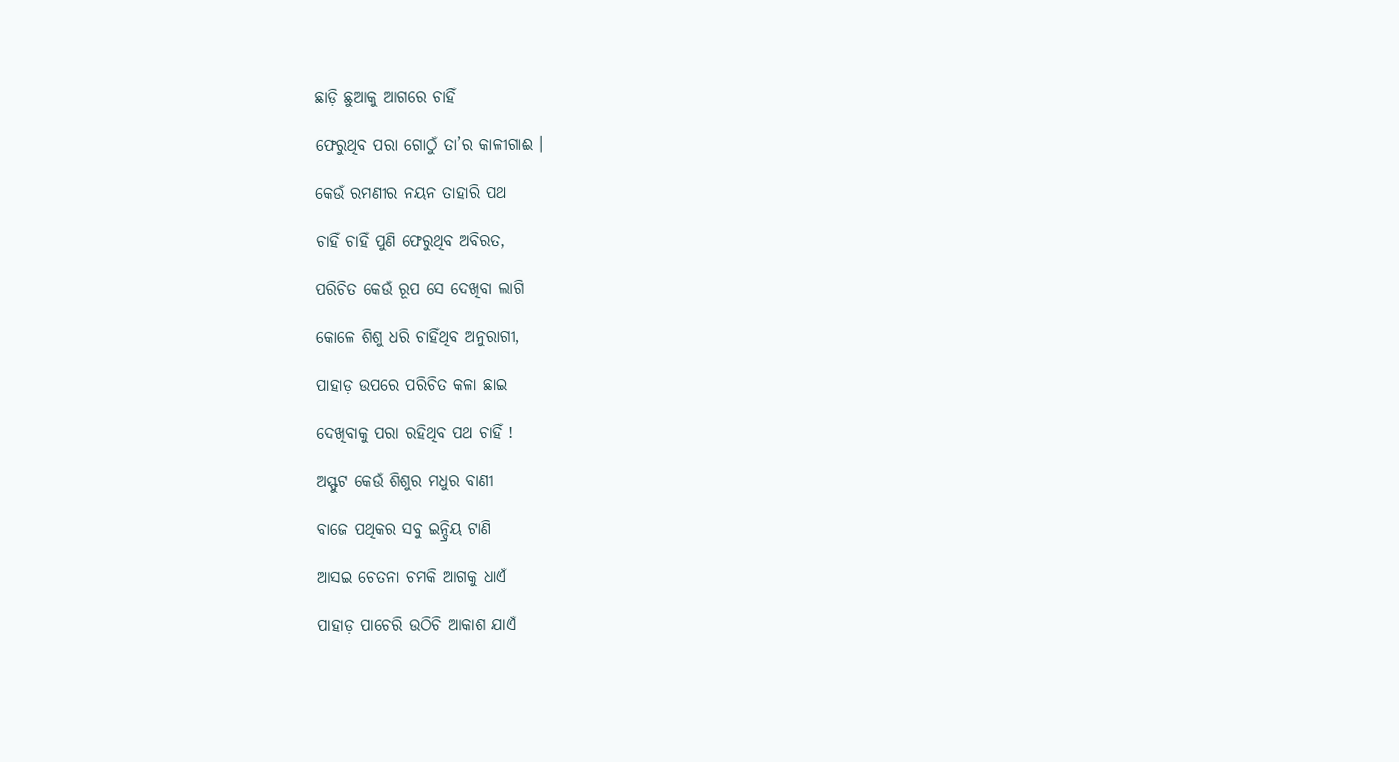ଛାଡ଼ି ଛୁଆକୁ ଆଗରେ ଚାହିଁ

ଫେରୁଥିବ ପରା ଗୋଠୁଁ ତା’ର କାଳୀଗାଈ ।

କେଉଁ ରମଣୀର ନୟନ ତାହାରି ପଥ

ଚାହିଁ ଚାହିଁ ପୁଣି ଫେରୁଥିବ ଅବିରତ,

ପରିଚିତ କେଉଁ ରୂପ ସେ ଦେଖିବା ଲାଗି

କୋଳେ ଶିଶୁ ଧରି ଚାହିଁଥିବ ଅନୁରାଗୀ,

ପାହାଡ଼ ଉପରେ ପରିଚିତ କଳା ଛାଇ

ଦେଖିବାକୁ ପରା ରହିଥିବ ପଥ ଚାହିଁ !

ଅସ୍ଫୁଟ କେଉଁ ଶିଶୁର ମଧୁର ବାଣୀ

ବାଜେ ପଥିକର ସବୁ ଇନ୍ଦ୍ରିୟ ଟାଣି

ଆସଇ ଚେତନା ଚମକି ଆଗକୁ ଧାଏଁ

ପାହାଡ଼ ପାଚେରି ଉଠିଚି ଆକାଶ ଯାଏଁ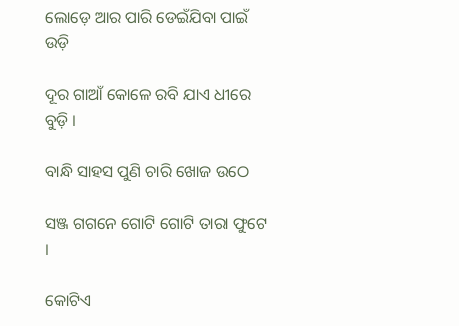ଲୋଡ଼େ ଆର ପାରି ଡେଇଁଯିବା ପାଇଁ ଉଡ଼ି

ଦୂର ଗାଆଁ କୋଳେ ରବି ଯାଏ ଧୀରେ ବୁଡ଼ି ।

ବାନ୍ଧି ସାହସ ପୁଣି ଚାରି ଖୋଜ ଉଠେ

ସଞ୍ଜ ଗଗନେ ଗୋଟି ଗୋଟି ତାରା ଫୁଟେ ।

କୋଟିଏ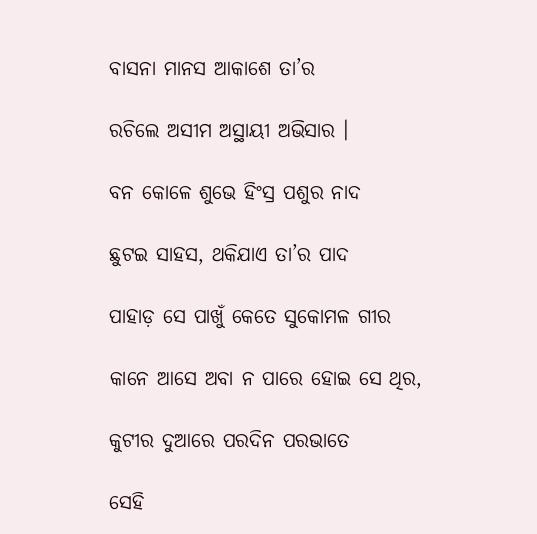ବାସନା ମାନସ ଆକାଶେ ତା’ର

ରଚିଲେ ଅସୀମ ଅସ୍ଥାୟୀ ଅଭିସାର ।

ବନ କୋଳେ ଶୁଭେ ହିଂସ୍ର ପଶୁର ନାଦ

ଛୁଟଇ ସାହସ, ଥକିଯାଏ ତା’ର ପାଦ

ପାହାଡ଼ ସେ ପାଖୁଁ କେତେ ସୁକୋମଳ ଗୀର

କାନେ ଆସେ ଅବା ନ ପାରେ ହୋଇ ସେ ଥିର,

କୁଟୀର ଦୁଆରେ ପରଦିନ ପରଭାତେ

ସେହି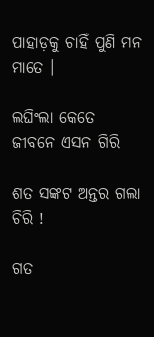ପାହାଡ଼କୁ ଚାହିଁ ପୁଣି ମନ ମାତେ ।

ଲଘିଂଲା କେତେ ଜୀବନେ ଏସନ ଗିରି

ଶତ ସଙ୍କଟ ଅନ୍ତର ଗଲା ଚିରି !

ଗତ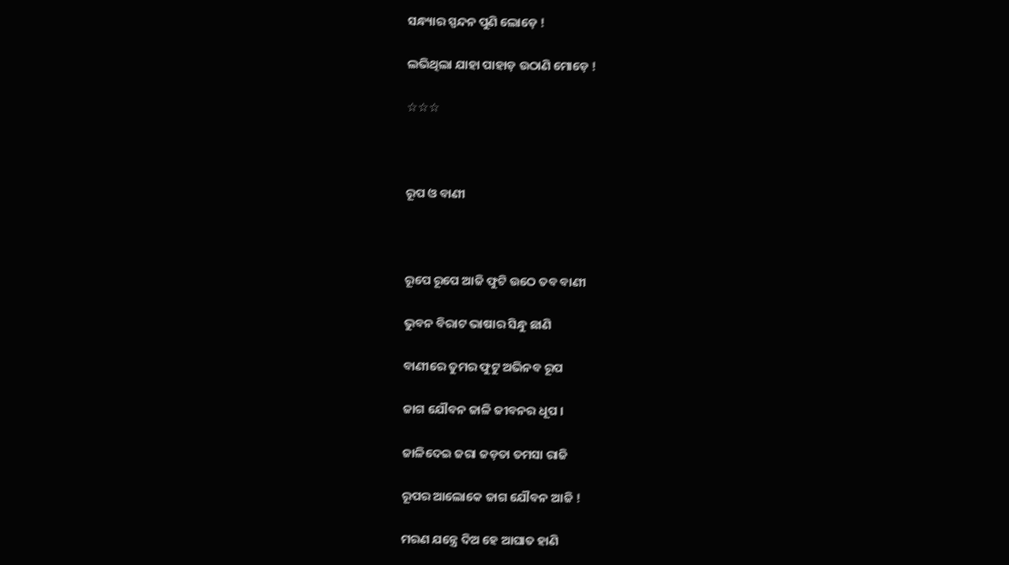ସନ୍ଧ୍ୟାର ସ୍ପନ୍ଦନ ପୁଣି ଲୋଡ଼େ !

ଲଭିଥିଲା ଯାହା ପାହାଡ଼ ଉଠାଣି ମୋଡ଼େ !

☆☆☆



ରୂପ ଓ ବାଣୀ



ରୂପେ ରୂପେ ଆଜି ଫୁଟି ଉଠେ ତବ ବାଣୀ

ଭୁବନ ବିରାଟ ଭାଷାର ସିନ୍ଧୁ ଛାଣି

ବାଣୀରେ ତୁମର ଫୁଟୁ ଅଭିନବ ରୂପ

ଜାଗ ଯୌବନ ଜାଳି ଜୀବନର ଧୂପ ।

ଜାଳିଦେଇ ଜରା ଜଡ଼ତା ତମସା ରାଜି

ରୂପର ଆଲୋକେ ଜାଗ ଯୌବନ ଆଜି !

ମରଣ ଯନ୍ତ୍ରେ ଦିଅ ହେ ଆଘାତ ହାଣି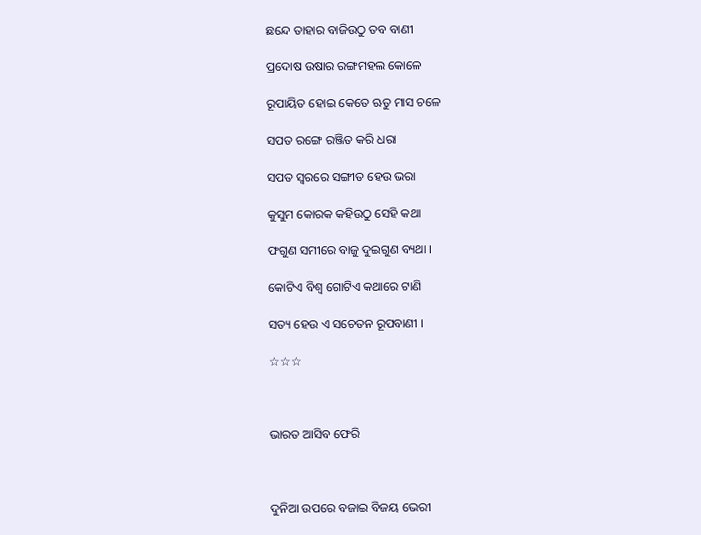ଛନ୍ଦେ ତାହାର ବାଜିଉଠୁ ତବ ବାଣୀ

ପ୍ରଦୋଷ ଉଷାର ରଙ୍ଗମହଲ କୋଳେ

ରୂପାୟିତ ହୋଇ କେତେ ଋତୁ ମାସ ଚଳେ

ସପତ ରଙ୍ଗେ ରଞ୍ଜିତ କରି ଧରା

ସପତ ସ୍ୱରରେ ସଙ୍ଗୀତ ହେଉ ଭରା

କୁସୁମ କୋରକ କହିଉଠୁ ସେହି କଥା

ଫଗୁଣ ସମୀରେ ବାଜୁ ଦୁଇଗୁଣ ବ୍ୟଥା ।

କୋଟିଏ ବିଶ୍ୱ ଗୋଟିଏ କଥାରେ ଟାଣି

ସତ୍ୟ ହେଉ ଏ ସଚେତନ ରୂପବାଣୀ ।

☆☆☆



ଭାରତ ଆସିବ ଫେରି



ଦୁନିଆ ଉପରେ ବଜାଇ ବିଜୟ ଭେରୀ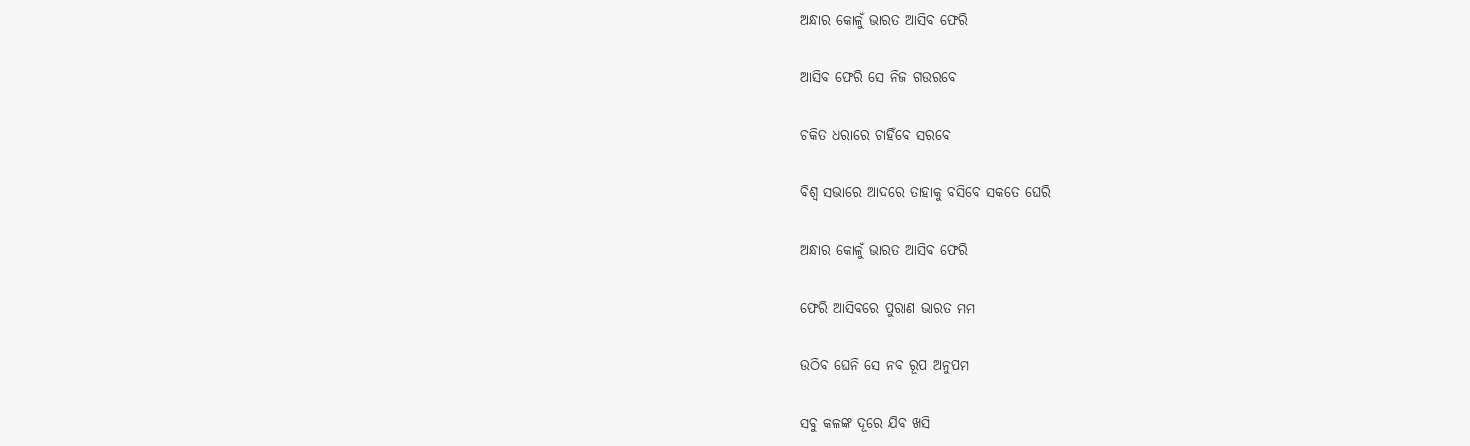ଅନ୍ଧାର କୋଳୁଁ ଭାରତ ଆସିବ ଫେରି

ଆସିବ ଫେରି ସେ ନିଜ ଗଉରବେ

ଚକିତ ଧରାରେ ଚାହିଁବେ ସରବେ

ବିଶ୍ୱ ସଭାରେ ଆଦରେ ତାହାକୁ ବସିବେ ସକତେ ଘେରି

ଅନ୍ଧାର କୋଳୁଁ ଭାରତ ଆସିବ ଫେରି

ଫେରି ଆସିବରେ ପୁରାଣ ଭାରତ ମମ

ଉଠିବ ଘେନି ସେ ନବ ରୂପ ଅନୁପମ

ସବୁ କଳଙ୍କ ଦୂରେ ଯିବ ଖସି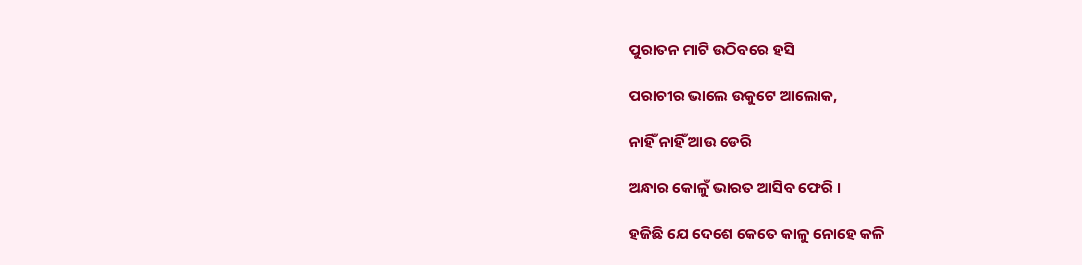ପୁରାତନ ମାଟି ଉଠିବରେ ହସି

ପରାଚୀର ଭାଲେ ଉକୁଟେ ଆଲୋକ,

ନାହିଁ ନାହିଁ ଆଉ ଡେରି

ଅନ୍ଧାର କୋଳୁଁ ଭାରତ ଆସିବ ଫେରି ।

ହଜିଛି ଯେ ଦେଶେ କେତେ କାଳୁ ନୋହେ କଳି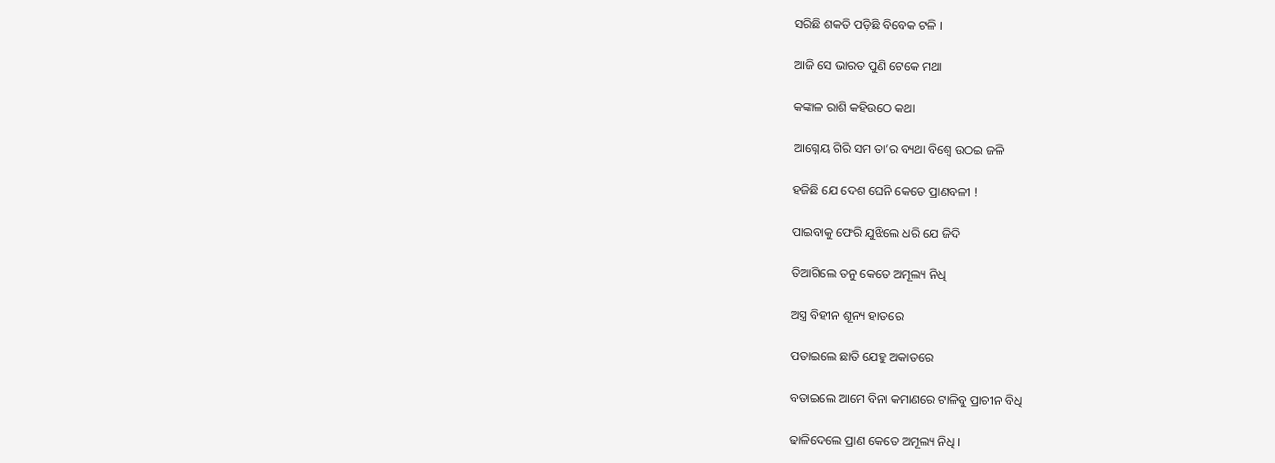ସରିଛି ଶକତି ପଡ଼ିଛି ବିବେକ ଟଳି ।

ଆଜି ସେ ଭାରତ ପୁଣି ଟେକେ ମଥା

କଙ୍କାଳ ରାଶି କହିଉଠେ କଥା

ଆଗ୍ନେୟ ଗିରି ସମ ତା’ର ବ୍ୟଥା ବିଶ୍ୱେ ଉଠଇ ଜଳି

ହଜିଛି ଯେ ଦେଶ ଘେନି କେତେ ପ୍ରାଣବଳୀ !

ପାଇବାକୁ ଫେରି ଯୁଝିଲେ ଧରି ଯେ ଜିଦି

ତିଆଗିଲେ ତନୁ କେତେ ଅମୂଲ୍ୟ ନିଧି

ଅସ୍ତ୍ର ବିହୀନ ଶୂନ୍ୟ ହାତରେ

ପତାଇଲେ ଛାତି ଯେହୁ ଅକାତରେ

ବତାଇଲେ ଆମେ ବିନା କମାଣରେ ଟାଳିବୁ ପ୍ରାଚୀନ ବିଧି

ଢାଳିଦେଲେ ପ୍ରାଣ କେତେ ଅମୂଲ୍ୟ ନିଧି ।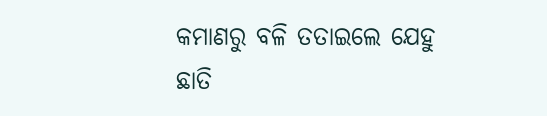କମାଣରୁ ବଳି ତତାଇଲେ ଯେହୁ ଛାତି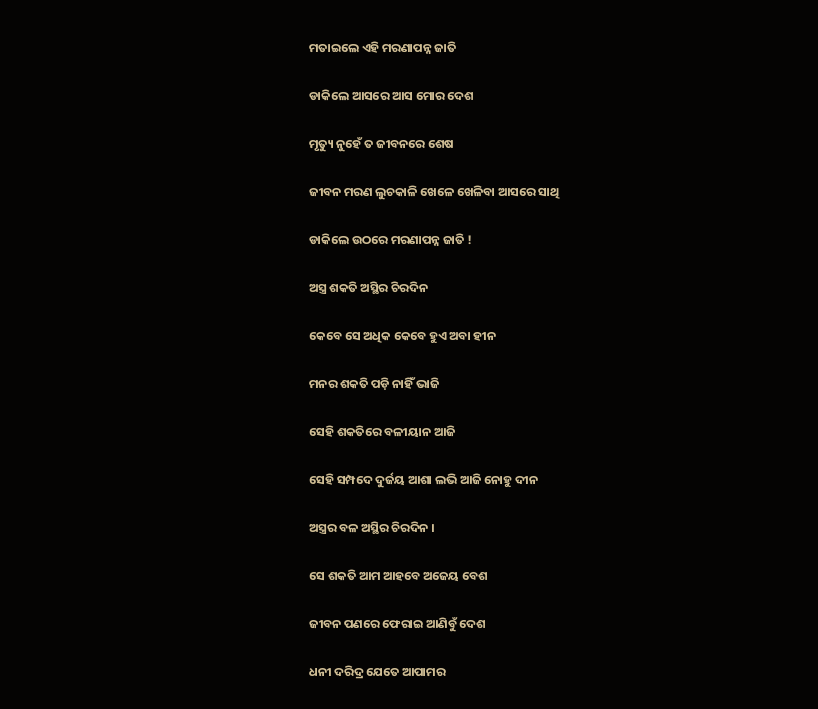ମତାଇଲେ ଏହି ମରଣାପନ୍ନ ଜାତି

ଡାକିଲେ ଆସରେ ଆସ ମୋର ଦେଶ

ମୃତ୍ୟୁ ନୁହେଁ ତ ଜୀବନରେ ଶେଷ

ଜୀବନ ମରଣ ଲୁଚକାଳି ଖେଳେ ଖେଳିବା ଆସରେ ସାଥି

ଡାକିଲେ ଉଠରେ ମରଣାପନ୍ନ ଜାତି !

ଅସ୍ତ୍ର ଶକତି ଅସ୍ଥିର ଚିରଦିନ

କେବେ ସେ ଅଧିକ କେବେ ହୁଏ ଅବା ହୀନ

ମନର ଶକତି ପଡ଼ି ନାହିଁ ଭାଜି

ସେହି ଶକତିରେ ବଳୀୟାନ ଆଜି

ସେହି ସମ୍ପଦେ ଦୁର୍ଜୟ ଆଶା ଲଭି ଆଜି ନୋହୁ ଦୀନ

ଅସ୍ତ୍ରର ବଳ ଅସ୍ଥିର ଚିରଦିନ ।

ସେ ଶକତି ଆମ ଆହବେ ଅଜେୟ ବେଶ

ଜୀବନ ପଣରେ ଫେରାଇ ଆଣିବୁଁ ଦେଶ

ଧନୀ ଦରିଦ୍ର ଯେତେ ଆପାମର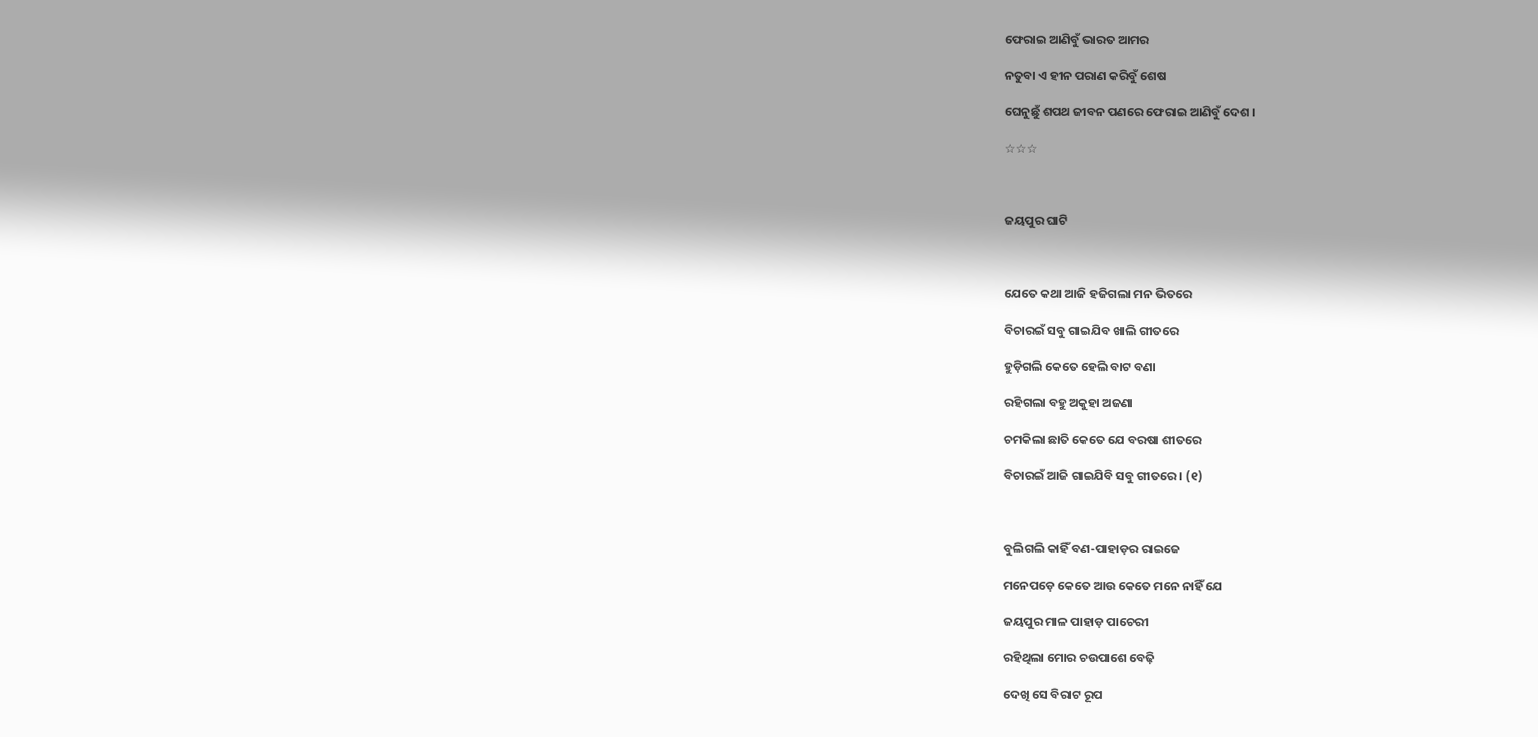ଫେରାଇ ଆଣିବୁଁ ଭାରତ ଆମର

ନତୁବା ଏ ହୀନ ପରାଣ କରିବୁଁ ଶେଷ

ଘେନୁଛୁଁ ଶପଥ ଜୀବନ ପଣରେ ଫେରାଇ ଆଣିବୁଁ ଦେଶ ।

☆☆☆



ଜୟପୁର ଘାଟି



ଯେତେ କଥା ଆଜି ହଜିଗଲା ମନ ଭିତରେ

ବିଚାରଇଁ ସବୁ ଗାଇଯିବ ଖାଲି ଗୀତରେ

ହୁଡ଼ିଗଲି କେତେ ହେଲି ବାଟ ବଣା

ରହିଗଲା ବହୁ ଅକୁହା ଅଜଣା

ଚମକିଲା ଛାତି କେତେ ଯେ ବରଷା ଶୀତରେ

ବିଚାରଇଁ ଆଜି ଗାଇଯିବି ସବୁ ଗୀତରେ । (୧)



ବୁଲିଗଲି କାହିଁ ବଣ-ପାହାଡ଼ର ରାଇଜେ

ମନେପଡ଼େ କେତେ ଆଉ କେତେ ମନେ ନାହିଁ ଯେ

ଜୟପୁର ମାଳ ପାହାଡ଼ ପାଚେରୀ

ରହିଥିଲା ମୋର ଚଉପାଶେ ବେଢ଼ି

ଦେଖି ସେ ବିରାଟ ରୂପ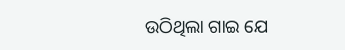ଉଠିଥିଲା ଗାଇ ଯେ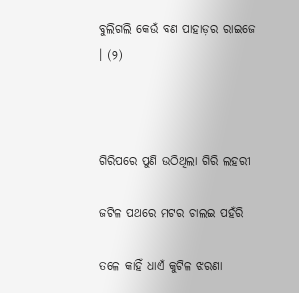ବୁଲିଗଲି କେଉଁ ବଣ ପାହାଡ଼ର ରାଇଜେ । (୨)



ଗିରିପରେ ପୁଣି ଉଠିଥିଲା ଗିରି ଲହରୀ

ଜଟିଳ ପଥରେ ମଟର ଚାଲଇ ପହଁରି

ତଳେ କାହିଁ ଧାଏଁ କୁଟିଳ ଝରଣା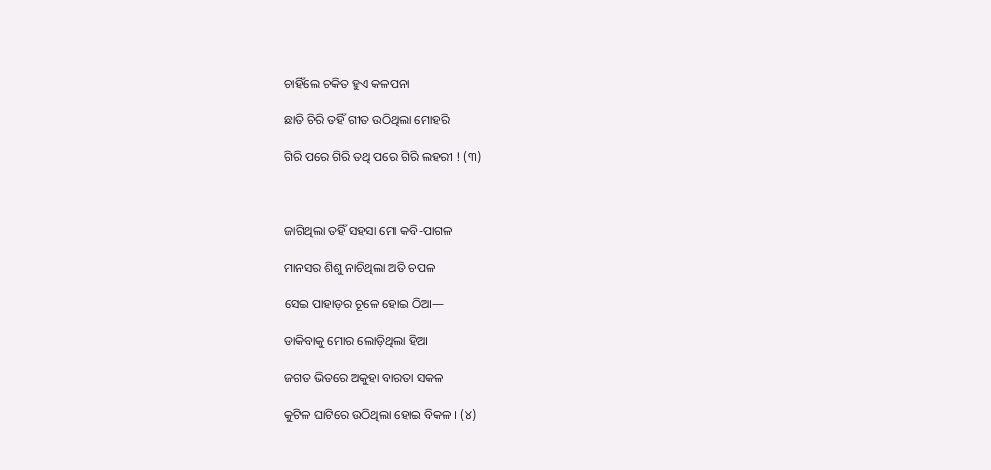ଚାହିଁଲେ ଚକିତ ହୁଏ କଳପନା

ଛାତି ଚିରି ତହିଁ ଗୀତ ଉଠିଥିଲା ମୋହରି

ଗିରି ପରେ ଗିରି ତଥି ପରେ ଗିରି ଲହରୀ ! (୩)



ଜାଗିଥିଲା ତହିଁ ସହସା ମୋ କବି-ପାଗଳ

ମାନସର ଶିଶୁ ନାଚିଥିଲା ଅତି ଚପଳ

ସେଇ ପାହାଡ଼ର ଚୂଳେ ହୋଇ ଠିଆ—

ଡାକିବାକୁ ମୋର ଲୋଡ଼ିଥିଲା ହିଆ

ଜଗତ ଭିତରେ ଅକୁହା ବାରତା ସକଳ

କୁଟିଳ ଘାଟିରେ ଉଠିଥିଲା ହୋଇ ବିକଳ । (୪)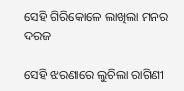ସେହି ଗିରିକୋଳେ ଲାଖିଲା ମନର ଦରଜ

ସେହି ଝରଣାରେ ଲୁଚିଲା ରାଗିଣୀ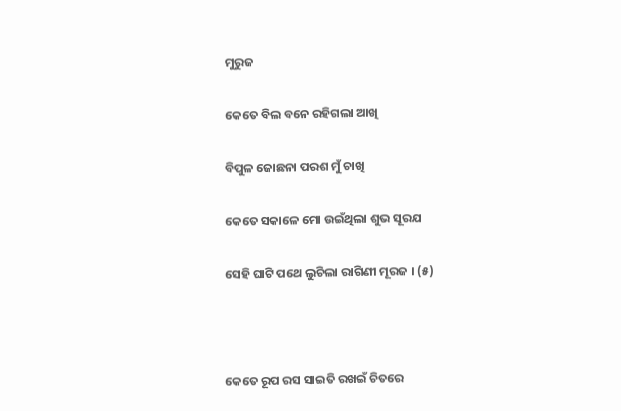ମୁରୁଜ

କେତେ ବିଲ ବନେ ରହିଗଲା ଆଖି

ବିପୁଳ ଜୋଛନା ପରଶ ମୁଁ ଚାଖି

କେତେ ସକାଳେ ମୋ ଉଇଁଥିଲା ଶୁଭ ସୂରଯ

ସେହି ଘାଟି ପଥେ ଲୁଚିଲା ରାଗିଣୀ ମୂରଜ । (୫)



କେତେ ରୂପ ରସ ସାଇତି ରଖଇଁ ଚିତରେ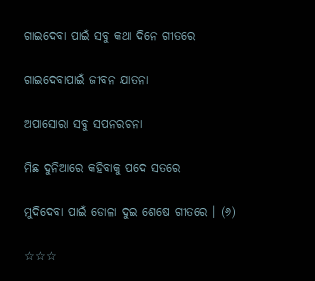ଗାଇଦେବା ପାଇଁ ସବୁ କଥା ଦିନେ ଗୀତରେ

ଗାଇଦେବାପାଇଁ ଜୀବନ ଯାତନା

ଅପାସୋରା ସବୁ ସପନରଚନା

ମିଛ ଦୁନିଆରେ କହିବାକୁ ପଦେ ସତରେ

ମୁଦିଦେବା ପାଇଁ ଡୋଳା ଦୁଇ ଶେଷେ ଗୀତରେ । (୬)

☆☆☆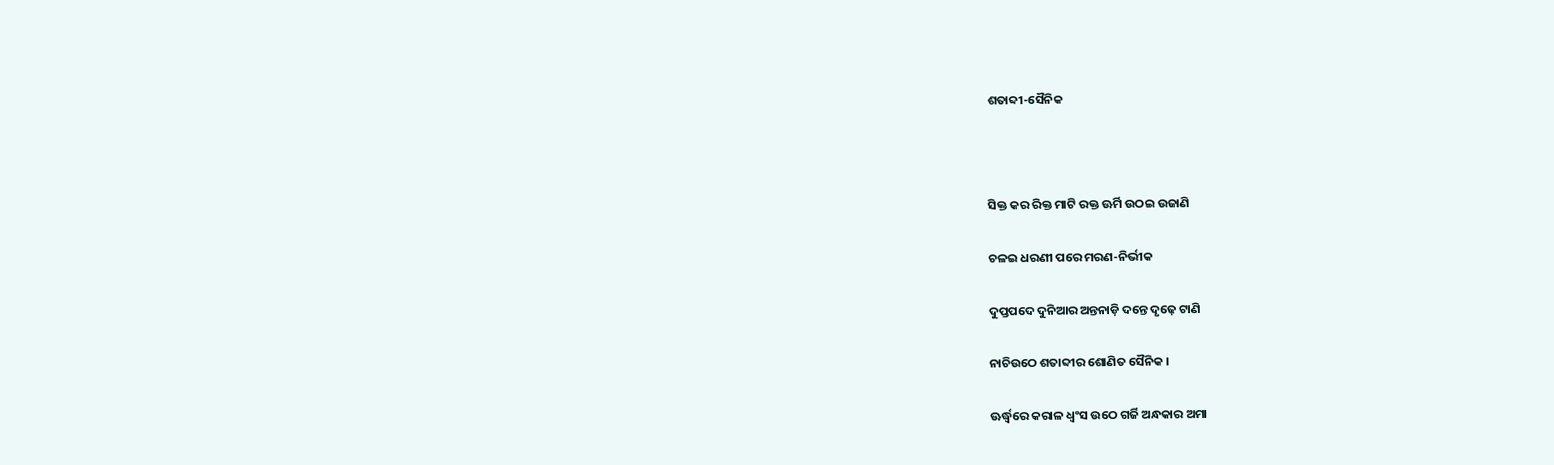ଶତାବ୍ଦୀ-ସୈନିକ



ସିକ୍ତ କର ରିକ୍ତ ମାଟି ରକ୍ତ ଊର୍ମି ଉଠଇ ଉଜାଣି

ଚଳଇ ଧରଣୀ ପରେ ମରଣ-ନିର୍ଭୀକ

ଦୁପ୍ତପଦେ ଦୁନିଆର ଅନ୍ତନାଡ଼ି ଦନ୍ତେ ଦୃଢ଼େ ଟାଣି

ନାଚିଉଠେ ଶତାବ୍ଦୀର ଶୋଣିତ ସୈନିକ ।

ଊର୍ଦ୍ଧ୍ୱରେ କରାଳ ଧ୍ୱଂସ ଉଠେ ଗର୍ଜି ଅନ୍ଧକାର ଅମା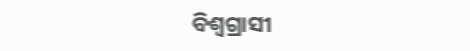ବିଶ୍ୱଗ୍ରାସୀ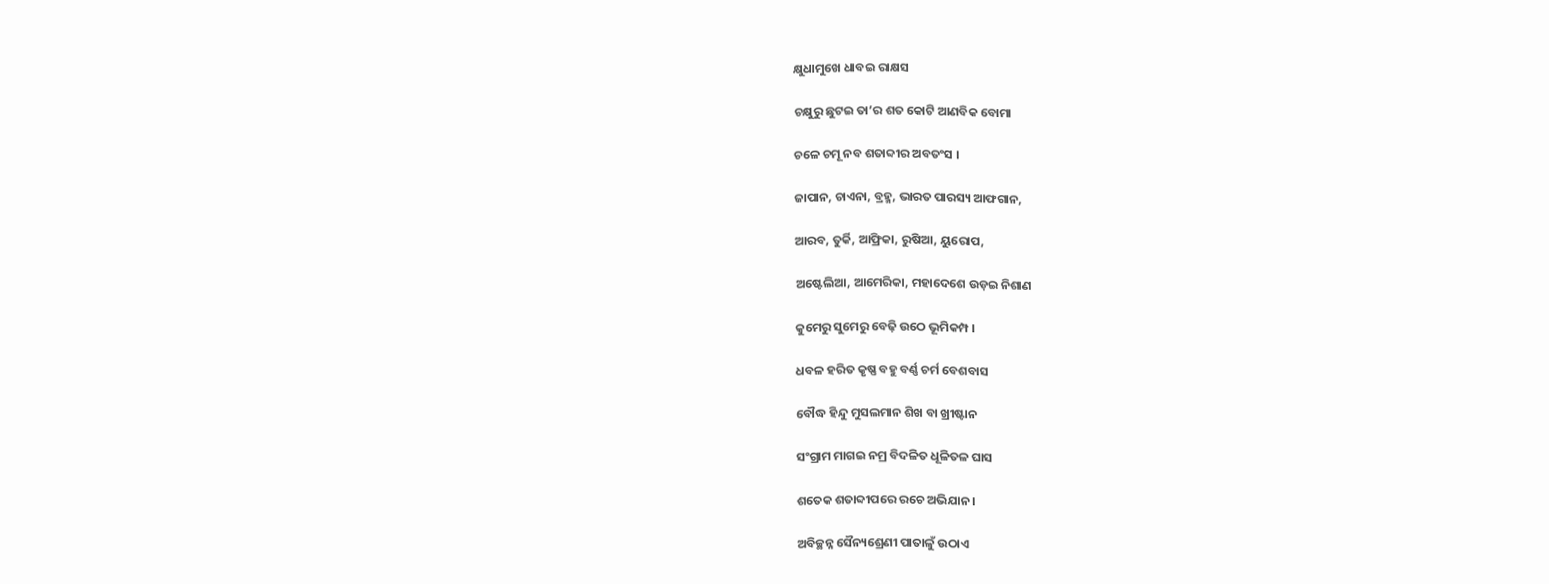କ୍ଷୁଧାମୁଖେ ଧାବଇ ରାକ୍ଷସ

ଚକ୍ଷୁରୁ ଛୁଟଇ ତା’ର ଶତ କୋଟି ଆଣବିକ ବୋମା

ଚଳେ ଚମୂ ନବ ଶତାବ୍ଦୀର ଅବତଂସ ।

ଜାପାନ, ଚାଏନା, ବ୍ରହ୍ମ, ଭାରତ ପାରସ୍ୟ ଆଫଗାନ,

ଆରବ, ତୁର୍କି, ଆଫ୍ରିକା, ରୁଷିଆ, ୟୁରୋପ,

ଅଷ୍ଟେଲିଆ, ଆମେରିକା, ମହାଦେଶେ ଉଡ଼ଇ ନିଶାଣ

କୁମେରୁ ସୁମେରୁ ବେଢ଼ି ଉଠେ ଭୂମିକମ୍ପ ।

ଧବଳ ହରିତ କୃଷ୍ଣ ବହୁ ବର୍ଣ୍ଣ ଚର୍ମ ବେଶବାସ

ବୌଦ୍ଧ ହିନ୍ଦୁ ମୁସଲମାନ ଶିଖ ବା ଖ୍ରୀଷ୍ଟାନ

ସଂଗ୍ରାମ ମାଗଇ ନମ୍ର ବିଦଳିତ ଧୂଳିତଳ ଘାସ

ଶତେକ ଶତାବ୍ଦୀପରେ ରଚେ ଅଭିଯାନ ।

ଅବିଚ୍ଛନ୍ନ ସୈନ୍ୟଶ୍ରେଣୀ ପାତାଳୁଁ ଉଠାଏ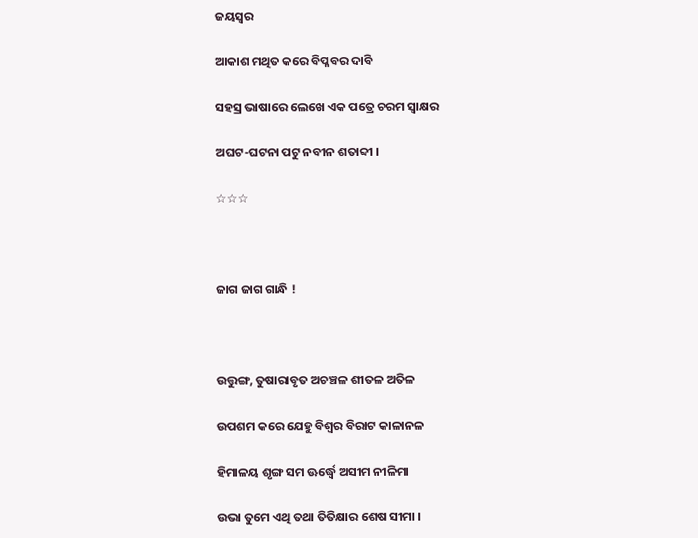ଜୟସ୍ୱର

ଆକାଶ ମଥିତ କରେ ବିପ୍ଳବର ଦାବି

ସହସ୍ର ଭାଷାରେ ଲେଖେ ଏକ ପତ୍ରେ ଚରମ ସ୍ୱାକ୍ଷର

ଅଘଟ-ଘଟନା ପଟୁ ନବୀନ ଶତାବ୍ଦୀ ।

☆☆☆



ଜାଗ ଜାଗ ଗାନ୍ଧି !



ଉତ୍ତୁଙ୍ଗ, ତୁଷାରାବୃତ ଅଚଞ୍ଚଳ ଶୀତଳ ଅତିଳ

ଉପଶମ କରେ ଯେହୁ ବିଶ୍ୱର ବିରାଟ କାଳାନଳ

ହିମାଳୟ ଶୃଙ୍ଗ ସମ ଊର୍ଦ୍ଧ୍ୱେ ଅସୀମ ନୀଳିମା

ଉଭା ତୁମେ ଏଥି ତଥା ତିତିକ୍ଷାର ଶେଷ ସୀମା ।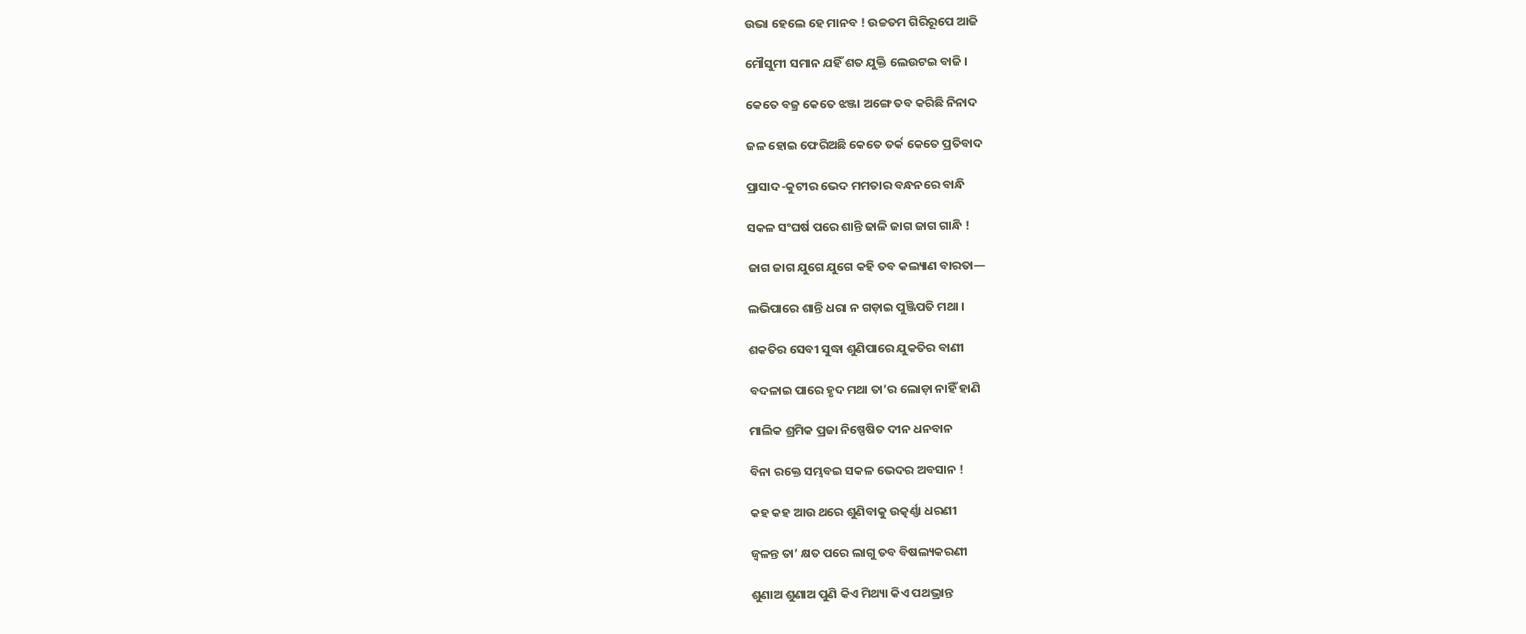ଉଭା ହେଲେ ହେ ମାନବ ! ଉଚ୍ଚତମ ଗିରିରୂପେ ଆଜି

ମୌସୁମୀ ସମାନ ଯହିଁ ଶତ ଯୁକ୍ତି ଲେଉଟଇ ବାଜି ।

କେତେ ବଜ୍ର କେତେ ଝଞ୍ଜା ଅଙ୍ଗେ ତବ କରିଛି ନିନାଦ

ଜଳ ହୋଇ ଫେରିଅଛି କେତେ ତର୍କ କେତେ ପ୍ରତିବାଦ

ପ୍ରାସାଦ-କୁଟୀର ଭେଦ ମମତାର ବନ୍ଧନରେ ବାନ୍ଧି

ସକଳ ସଂଘର୍ଷ ପରେ ଶାନ୍ତି ଢାଳି ଜାଗ ଜାଗ ଗାନ୍ଧି !

ଜାଗ ଜାଗ ଯୁଗେ ଯୁଗେ କହି ତବ କଲ୍ୟାଣ ବାରତା—

ଲଭିପାରେ ଶାନ୍ତି ଧରା ନ ଗଡ଼ାଇ ପୁଞ୍ଜିପତି ମଥା ।

ଶକତିର ସେବୀ ସୁଦ୍ଧା ଶୁଣିପାରେ ଯୁକତିର ବାଣୀ

ବଦଳାଇ ପାରେ ହୃଦ ମଥା ତା’ର ଲୋଡ଼ା ନାହିଁ ହାଣି

ମାଲିକ ଶ୍ରମିକ ପ୍ରଜା ନିଷ୍ପେଷିତ ଦୀନ ଧନବାନ

ବିନା ରକ୍ତେ ସମ୍ଭବଇ ସକଳ ଭେଦର ଅବସାନ !

କହ କହ ଆଉ ଥରେ ଶୁଣିବାକୁ ଉତ୍କର୍ଣ୍ଣା ଧରଣୀ

ଜ୍ୱଳନ୍ତ ତା’ କ୍ଷତ ପରେ ଲାଗୁ ତବ ବିଷଲ୍ୟକରଣୀ

ଶୁଣାଅ ଶୁଣାଅ ପୁଣି କିଏ ମିଥ୍ୟା କିଏ ପଥଭ୍ରାନ୍ତ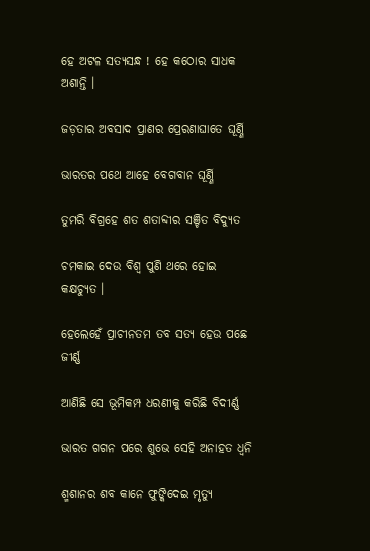ହେ ଅଟଳ ସତ୍ୟସନ୍ଧ ! ହେ କଠୋର ସାଧକ ଅଶାନ୍ତି ।

ଜଡ଼ତାର ଅବସାଦ ପ୍ରାଣର ପ୍ରେରଣାଘାତେ ଘୂର୍ଣ୍ଣି

ଭାରତର ପଥେ ଆହେ ବେଗବାନ ଘୂର୍ଣ୍ଣି

ତୁମରି ବିଗ୍ରହେ ଶତ ଶତାବ୍ଦୀର ସଞ୍ଚିତ ବିଦ୍ୟୁତ

ଚମକାଇ ଦେଉ ବିଶ୍ୱ ପୁଣି ଥରେ ହୋଇ କକ୍ଷଚ୍ୟୁତ ।

ହେଲେହେଁ ପ୍ରାଚୀନତମ ତବ ସତ୍ୟ ହେଉ ପଛେ ଜୀର୍ଣ୍ଣ

ଆଣିଛି ସେ ଭୂମିକମ୍ପ ଧରଣୀକୁ କରିଛି ବିଦୀର୍ଣ୍ଣ

ଭାରତ ଗଗନ ପରେ ଶୁଭେ ସେହି ଅନାହତ ଧ୍ୱନି

ଶ୍ମଶାନର ଶବ କାନେ ଫୁଙ୍କିଦେଇ ମୃତ୍ୟୁ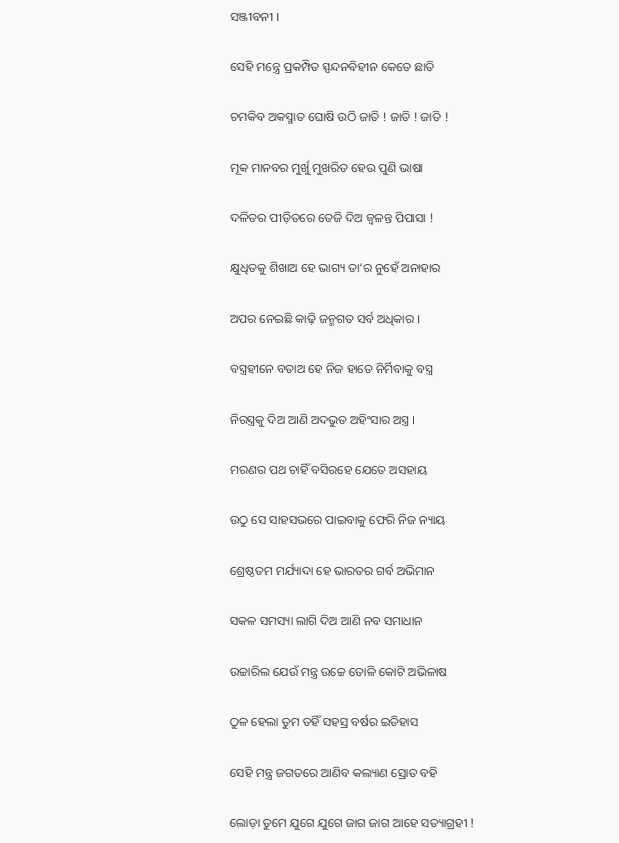ସଞ୍ଜୀବନୀ ।

ସେହି ମନ୍ତ୍ରେ ପ୍ରକମ୍ପିତ ସ୍ପନ୍ଦନବିହୀନ କେତେ ଛାତି

ଚମକିବ ଅକସ୍ମାତ ଘୋଷି ଉଠି ଜାତି ! ଜାତି ! ଜାତି !

ମୂକ ମାନବର ମୁର୍ଖୁ ମୁଖରିତ ହେଉ ପୁଣି ଭାଷା

ଦଳିତର ପୀଡ଼ିତରେ ତେଜି ଦିଅ ଜ୍ୱଳନ୍ତ ପିପାସା !

କ୍ଷୁଧିତକୁ ଶିଖାଅ ହେ ଭାଗ୍ୟ ତା’ର ନୁହେଁ ଅନାହାର

ଅପର ନେଇଛି କାଢ଼ି ଜନ୍ମଗତ ସର୍ବ ଅଧିକାର ।

ବସ୍ତ୍ରହୀନେ ବତାଅ ହେ ନିଜ ହାତେ ନିର୍ମିବାକୁ ବସ୍ତ୍ର

ନିରସ୍ତ୍ରକୁ ଦିଅ ଆଣି ଅଦଭୁତ ଅହିଂସାର ଅସ୍ତ୍ର ।

ମରଣର ପଥ ଚାହିଁ ବସିରହେ ଯେତେ ଅସହାୟ

ଉଠୁ ସେ ସାହସଭରେ ପାଇବାକୁ ଫେରି ନିଜ ନ୍ୟାୟ

ଶ୍ରେଷ୍ଠତମ ମର୍ଯ୍ୟାଦା ହେ ଭାରତର ଗର୍ବ ଅଭିମାନ

ସକଳ ସମସ୍ୟା ଲାଗି ଦିଅ ଆଣି ନବ ସମାଧାନ

ଉଚ୍ଚାରିଲ ଯେଉଁ ମନ୍ତ୍ର ଉଚ୍ଚେ ତୋଳି କୋଟି ଅଭିଳାଷ

ଠୁଳ ହେଲା ତୁମ ତହିଁ ସହସ୍ର ବର୍ଷର ଇତିହାସ

ସେହି ମନ୍ତ୍ର ଜଗତରେ ଆଣିବ କଲ୍ୟାଣ ସ୍ରୋତ ବହି

ଲୋଡ଼ା ତୁମେ ଯୁଗେ ଯୁଗେ ଜାଗ ଜାଗ ଆହେ ସତ୍ୟାଗ୍ରହୀ !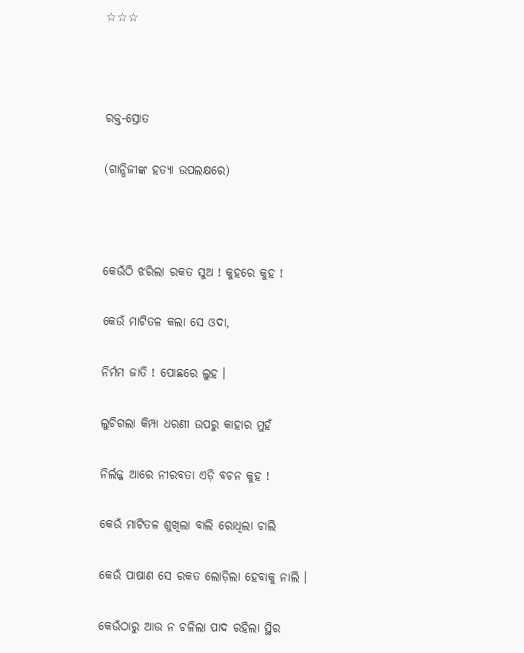☆☆☆



ରକ୍ତ-ସ୍ରୋତ

(ଗାନ୍ଧିଜୀଙ୍କ ହତ୍ୟା ଉପଲକ୍ଷରେ)



କେଉଁଠି ଝରିଲା ରକତ ସୁଅ ! କୁହରେ କୁହ !

କେଉଁ ମାଟିତଳ କଲା ସେ ଓଦା,

ନିର୍ମମ ଜାତି ! ପୋଛରେ ଲୁହ ।

ଲୁଚିଗଲା କିମ୍ପା ଧରଣୀ ଉପରୁ କାହାର ମୁହଁ

ନିର୍ଲଜ୍ଜ ଆରେ ନୀରବତା ଏଡ଼ି ବଚନ କୁହ !

କେଉଁ ମାଟିତଳ ଶୁଖିଲା ବାଲି ରୋଧିଲା ଚାଲି

କେଉଁ ପାଷାଣ ସେ ରକତ ଲୋଡ଼ିଲା ହେବାକୁ ନାଲି ।

କେଉଁଠାରୁ ଆଉ ନ ଚଳିଲା ପାଦ ରହିଲା ସ୍ଥିର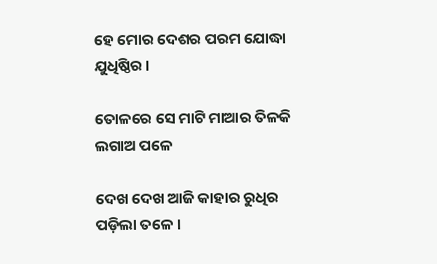ହେ ମୋର ଦେଶର ପରମ ଯୋଦ୍ଧା ଯୁଧିଷ୍ଠିର ।

ତୋଳରେ ସେ ମାଟି ମାଆର ତିଳକି ଲଗାଅ ପଳେ

ଦେଖ ଦେଖ ଆଜି କାହାର ରୁଧିର ପଡ଼ିଲା ତଳେ ।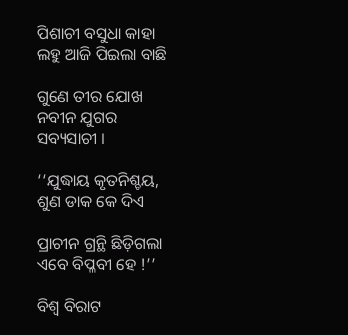ପିଶାଚୀ ବସୁଧା କାହା ଲହୁ ଆଜି ପିଇଲା ବାଛି

ଗୁଣେ ତୀର ଯୋଖ ନବୀନ ଯୁଗର ସବ୍ୟସାଚୀ ।

‘‘ଯୁଦ୍ଧାୟ କୃତନିଶ୍ଚୟ, ଶୁଣ ଡାକ କେ ଦିଏ

ପ୍ରାଚୀନ ଗ୍ରନ୍ଥି ଛିଡ଼ିଗଲା ଏବେ ବିପ୍ଳବୀ ହେ !’’

ବିଶ୍ୱ ବିରାଟ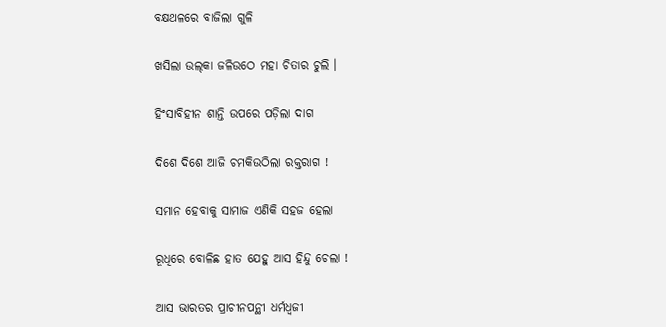ବକ୍ଷଥଳରେ ବାଜିଲା ଗୁଳି

ଖସିଲା ଉଲ୍‌କା ଜଳିଉଠେ ମହା ଚିତାର ଚୁଲି ।

ହିଂସାବିହୀନ ଶାନ୍ତି ଉପରେ ପଡ଼ିଲା ଦାଗ

ଦିଶେ ଦିଶେ ଆଜି ଚମକିଉଠିଲା ରକ୍ତରାଗ !

ସମାନ ହେବାକୁ ସାମାଜ ଏଣିକି ସହଜ ହେଲା

ରୂଧିରେ ବୋଳିଛ ହାତ ଯେହୁ ଆସ ହିନ୍ଦୁ ଚେଲା !

ଆସ ଭାରତର ପ୍ରାଚୀନପନ୍ଥୀ ଧର୍ମଧ୍ୱଜୀ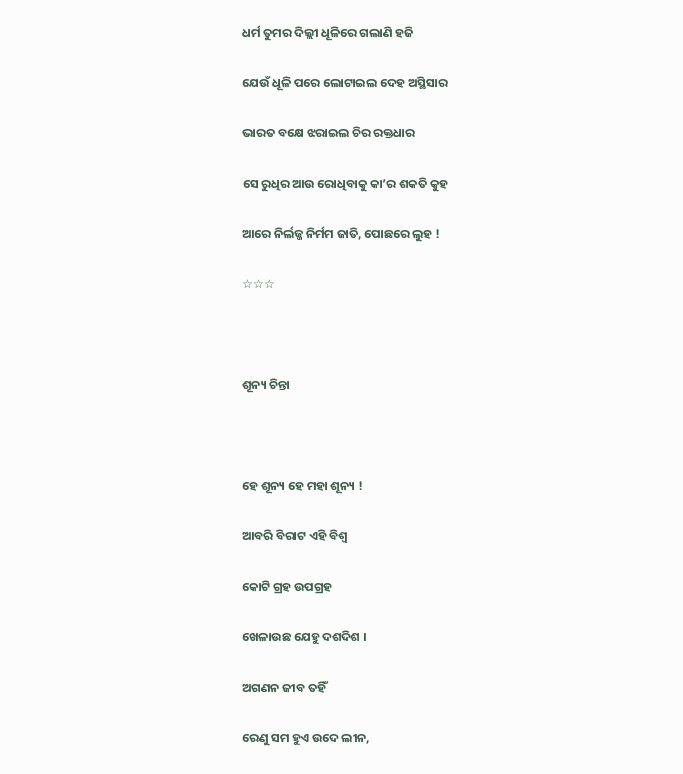ଧର୍ମ ତୁମର ଦିଲ୍ଲୀ ଧୂଳିରେ ଗଲାଣି ହଜି

ଯେଉଁ ଧୂଳି ପରେ ଲୋଟାଇଲ ଦେହ ଅସ୍ଥିସାର

ଭାରତ ବକ୍ଷେ ଝରାଇଲ ଚିର ରକ୍ତଧାର

ସେ ରୁଧିର ଆଉ ରୋଧିବାକୁ କା’ର ଶକତି କୁହ

ଆରେ ନିର୍ଲଜ୍ଜ ନିର୍ମମ ଜାତି, ପୋଛରେ ଲୁହ !

☆☆☆



ଶୂନ୍ୟ ଚିନ୍ତା



ହେ ଶୂନ୍ୟ ହେ ମହା ଶୂନ୍ୟ !

ଆବରି ବିରାଟ ଏହି ବିଶ୍ୱ

କୋଟି ଗ୍ରହ ଉପଗ୍ରହ

ଖେଳାଉଛ ଯେହୁ ଦଶଦିଶ ।

ଅଗଣନ ଜୀବ ତହିଁ

ରେଣୁ ସମ ହୁଏ ଉଦେ ଲୀନ,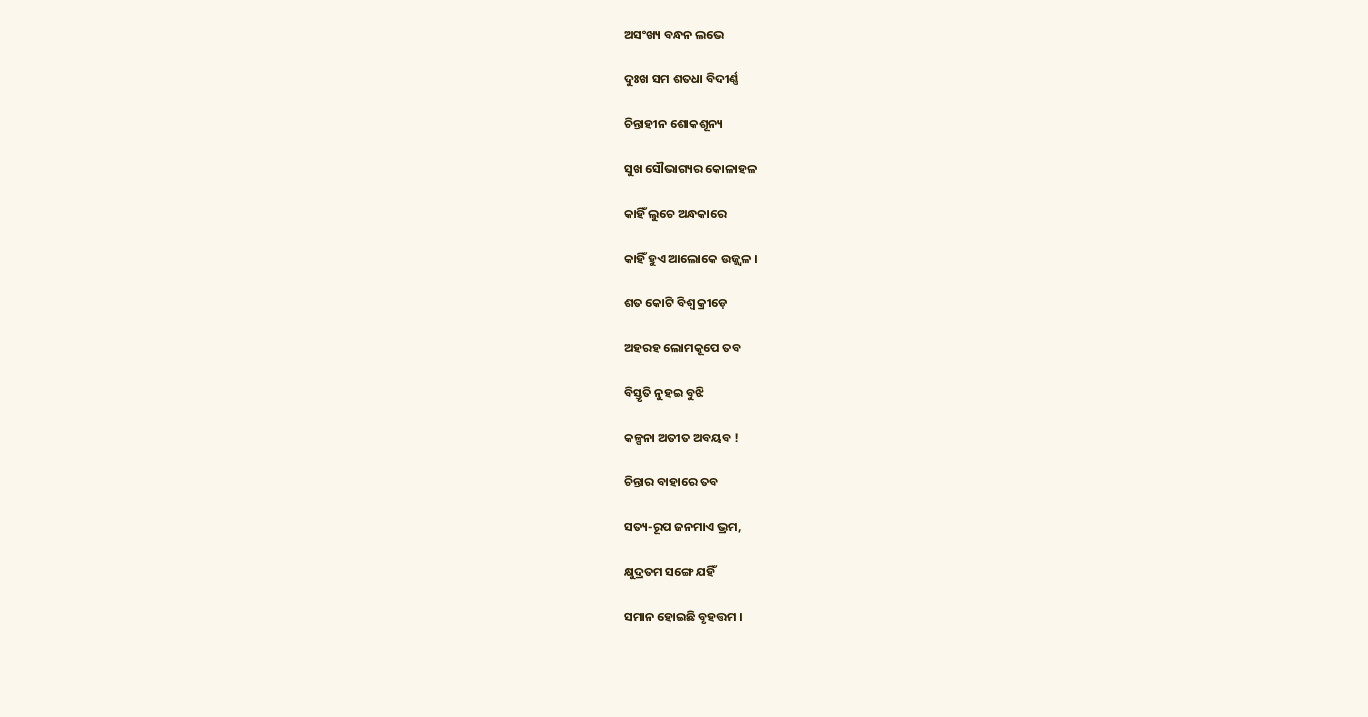ଅସଂଖ୍ୟ ବନ୍ଧନ ଲଭେ

ଦୁଃଖ ସମ ଶତଧା ବିଦୀର୍ଣ୍ଣ

ଚିନ୍ତାହୀନ ଶୋକଶୂନ୍ୟ

ସୁଖ ସୌଭାଗ୍ୟର କୋଳାହଳ

କାହିଁ ଲୁଚେ ଅନ୍ଧକାରେ

କାହିଁ ହୁଏ ଆଲୋକେ ଉଜ୍ଜ୍ୱଳ ।

ଶତ କୋଟି ବିଶ୍ୱ କ୍ରୀଡ଼େ

ଅହରହ ଲୋମକୂପେ ତବ

ବିସ୍ତୃତି ନୁହଇ ବୁଝି

କଳ୍ପନା ଅତୀତ ଅବୟବ !

ଚିନ୍ତାର ବାହାରେ ତବ

ସତ୍ୟ-ରୂପ ଜନମାଏ ଭ୍ରମ,

କ୍ଷୁଦ୍ରତମ ସଙ୍ଗେ ଯହିଁ

ସମାନ ହୋଇଛି ବୃହତ୍ତମ ।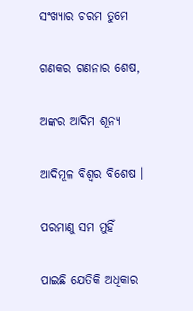ସଂଖ୍ୟାର ଚରମ ତୁମେ

ଗଣକର ଗଣନାର ଶେଷ,

ଅଙ୍କର ଆଦିମ ଶୂନ୍ୟ

ଆଦିମୂଳ ବିଶ୍ୱର ବିଶେଷ ।

ପରମାଣୁ ସମ ମୁହିଁ

ପାଇଛି ଯେତିକି ଅଧିକାର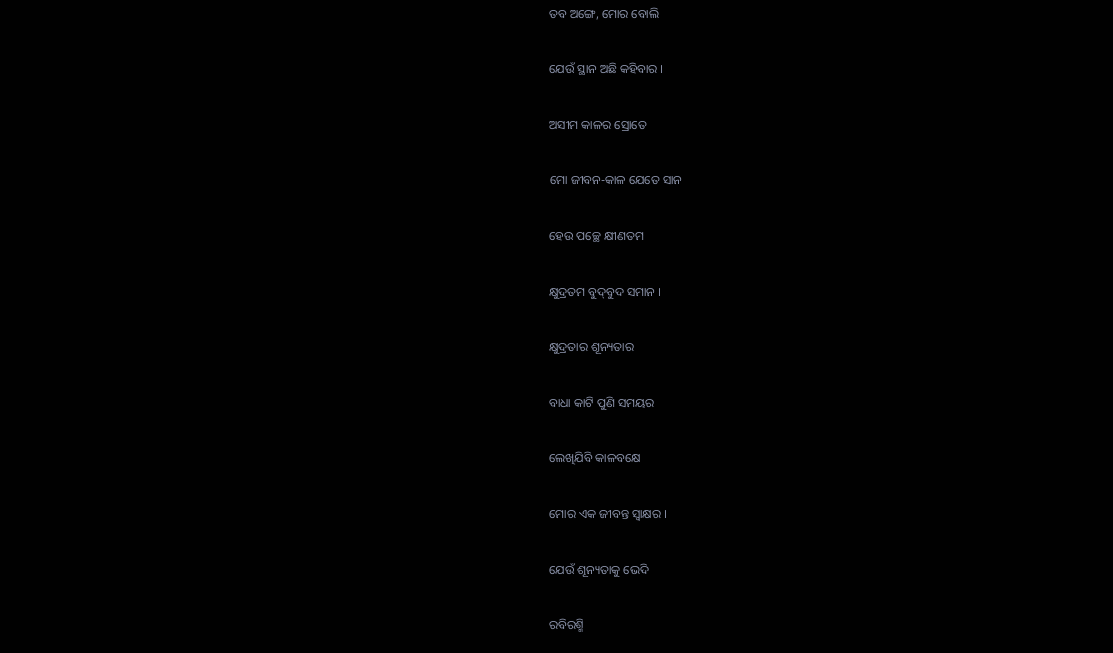ତବ ଅଙ୍ଗେ, ମୋର ବୋଲି

ଯେଉଁ ସ୍ଥାନ ଅଛି କହିବାର ।

ଅସୀମ କାଳର ସ୍ରୋତେ

ମୋ ଜୀବନ-କାଳ ଯେତେ ସାନ

ହେଉ ପଚ୍ଛେ କ୍ଷୀଣତମ

କ୍ଷୁଦ୍ରତମ ବୁଦ୍‌ବୁଦ ସମାନ ।

କ୍ଷୁଦ୍ରତାର ଶୂନ୍ୟତାର

ବାଧା କାଟି ପୁଣି ସମୟର

ଲେଖିଯିବି କାଳବକ୍ଷେ

ମୋର ଏକ ଜୀବନ୍ତ ସ୍ୱାକ୍ଷର ।

ଯେଉଁ ଶୂନ୍ୟତାକୁ ଭେଦି

ରବିରଶ୍ମି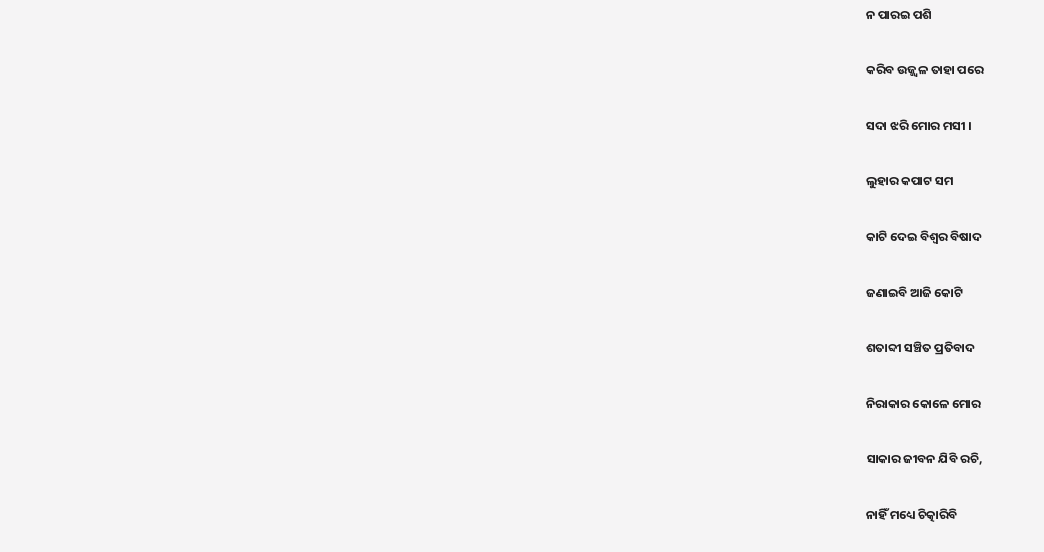ନ ପାରଇ ପଶି

କରିବ ଉଜ୍ଜ୍ୱଳ ତାହା ପରେ

ସଦା ଝରି ମୋର ମସୀ ।

ଲୁହାର କପାଟ ସମ

କାଟି ଦେଇ ବିଶ୍ୱର ବିଷାଦ

ଜଣାଇବି ଆଜି କୋଟି

ଶତାବ୍ଦୀ ସଞ୍ଚିତ ପ୍ରତିବାଦ

ନିରାକାର କୋଳେ ମୋର

ସାକାର ଜୀବନ ଯିବି ରଚି,

ନାହିଁ ମଧ୍ୟେ ଚିତ୍କାରିବି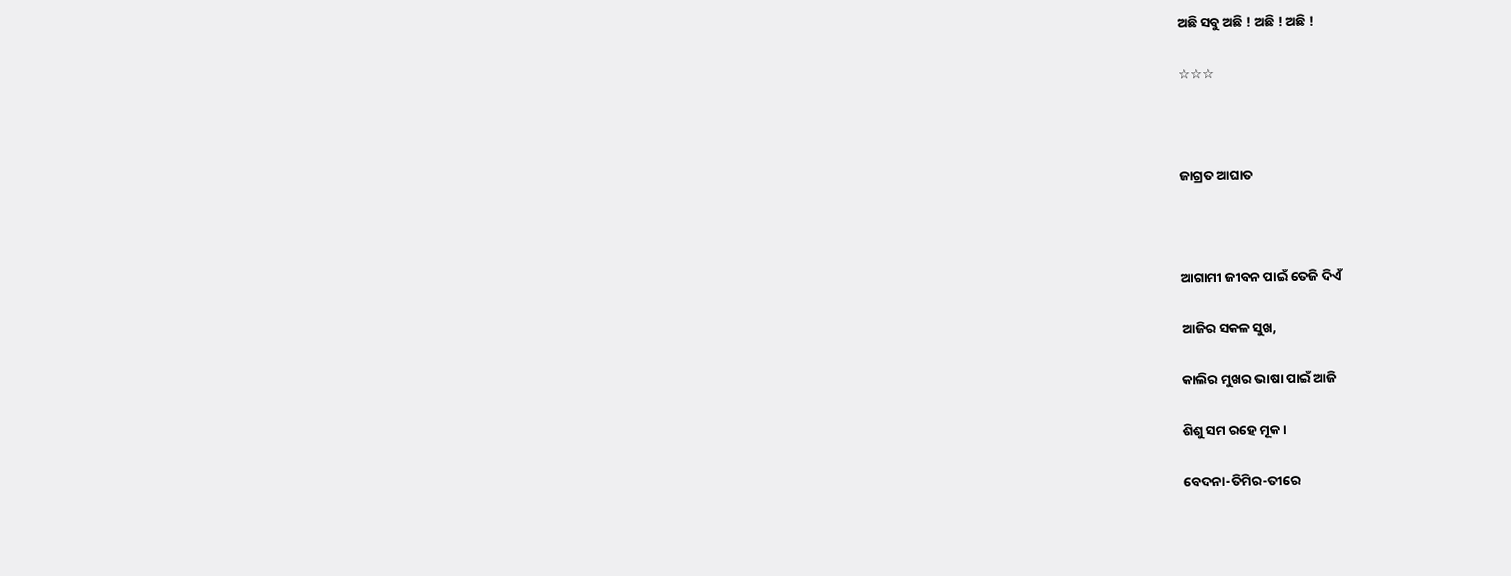ଅଛି ସବୁ ଅଛି ! ଅଛି ! ଅଛି !

☆☆☆



ଜାଗ୍ରତ ଆଘାତ



ଆଗାମୀ ଜୀବନ ପାଇଁ ତେଜି ଦିଏଁ

ଆଜିର ସକଳ ସୁଖ,

କାଲିର ମୁଖର ଭାଷା ପାଇଁ ଆଜି

ଶିଶୁ ସମ ରହେ ମୂକ ।

ବେଦନା-ତିମିର-ତୀରେ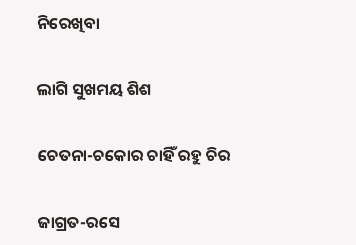ନିରେଖିବା

ଲାଗି ସୁଖମୟ ଶିଶ

ଚେତନା-ଚକୋର ଚାହିଁ ରହୁ ଚିର

ଜାଗ୍ରତ-ରସେ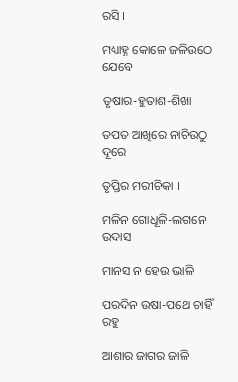ରସି ।

ମଧ୍ୟାହ୍ନ କୋଳେ ଜଳିଉଠେ ଯେବେ

ତୃଷାର-ହୁତାଶ-ଶିଖା

ତପତ ଆଖିରେ ନାଚିଉଠୁ ଦୂରେ

ତୃପ୍ତିର ମରୀଚିକା ।

ମଳିନ ଗୋଧୂଳି-ଲଗନେ ଉଦାସ

ମାନସ ନ ହେଉ ଭାଳି

ପରଦିନ ଉଷା-ପଥେ ଚାହିଁ ରହୁ

ଆଶାର ଜାଗର ଜାଳି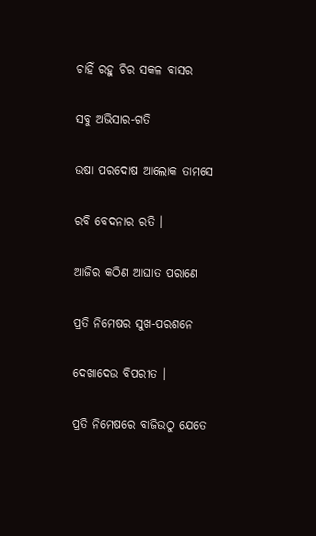ଚାହିଁ ରହୁ ଚିର ସକଳ ବାସର

ସବୁ ଅଭିସାର-ଗତି

ଉଷା ପରଦୋଷ ଆଲୋକ ତାମସେ

ରବି ବେଦନାର ରତି ।

ଆଜିର କଠିଣ ଆଘାତ ପରାଣେ

ପ୍ରତି ନିମେଷର ସୁଖ-ପରଶନେ

ଦେଖାଦେଉ ବିପରୀତ ।

ପ୍ରତି ନିମେଷରେ ବାଜିଉଠୁ ଯେତେ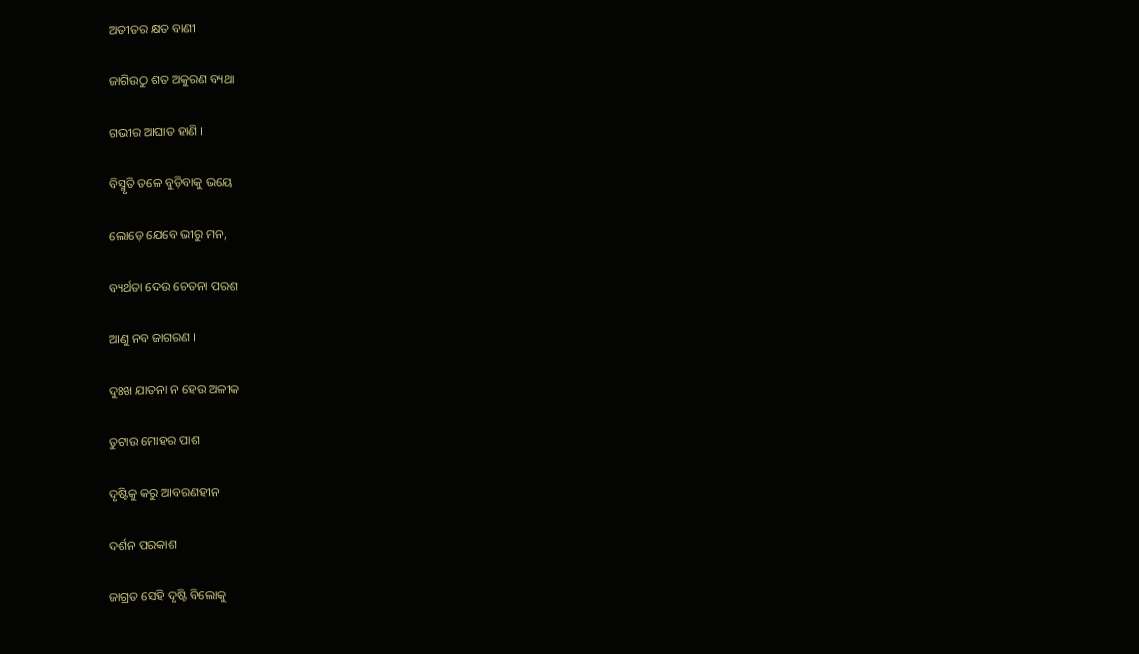ଅତୀତର କ୍ଷତ ବାଣୀ

ଜାଗିଉଠୁ ଶତ ଅକୁରଣ ବ୍ୟଥା

ଗଭୀର ଆଘାତ ହାଣି ।

ବିସ୍ମୃତି ତଳେ ବୁଡ଼ିବାକୁ ଭୟେ

ଲୋଡ଼େ ଯେବେ ଭୀରୁ ମନ,

ବ୍ୟର୍ଥତା ଦେଉ ଚେତନା ପରଶ

ଆଣୁ ନବ ଜାଗରଣ ।

ଦୁଃଖ ଯାତନା ନ ହେଉ ଅଳୀକ

ତୁଟାଉ ମୋହର ପାଶ

ଦୃଷ୍ଟିକୁ କରୁ ଆବରଣହୀନ

ଦର୍ଶନ ପରକାଶ

ଜାଗ୍ରତ ସେହି ଦୃଷ୍ଟି ବିଲୋକୁ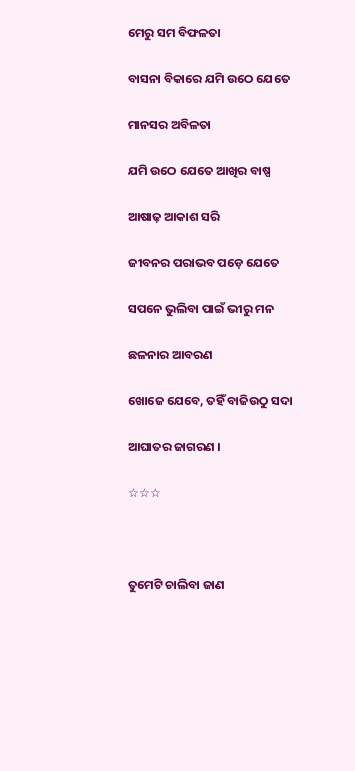ମେରୁ ସମ ବିଫଳତା

ବାସନା ବିକାରେ ଯମି ଉଠେ ଯେତେ

ମାନସର ଅବିଳତା

ଯମି ଉଠେ ଯେତେ ଆଖିର ବାଷ୍ପ

ଆଷାଢ଼ ଆକାଶ ସରି

ଜୀବନର ପରାଭବ ପଡ଼େ ଯେତେ

ସପନେ ଭୁଲିବା ପାଇଁ ଭୀରୁ ମନ

ଛଳନାର ଆବରଣ

ଖୋଜେ ଯେବେ, ତହିଁ ବାଜିଉଠୁ ସଦା

ଆଘାତର ଜାଗରଣ ।

☆☆☆



ତୁମେଟି ଚାଲିବା ଜାଣ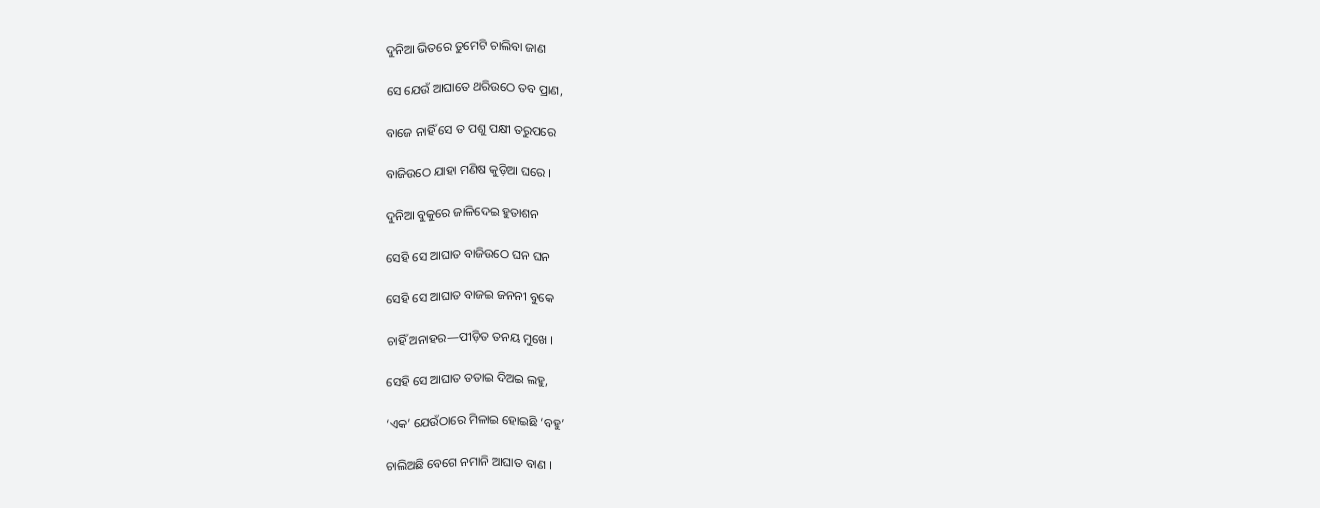ଦୁନିଆ ଭିତରେ ତୁମେଟି ଚାଲିବା ଜାଣ

ସେ ଯେଉଁ ଆଘାତେ ଥରିଉଠେ ତବ ପ୍ରାଣ,

ବାଜେ ନାହିଁ ସେ ତ ପଶୁ ପକ୍ଷୀ ତରୁପରେ

ବାଜିଉଠେ ଯାହା ମଣିଷ କୁଡ଼ିଆ ଘରେ ।

ଦୁନିଆ ବୁକୁରେ ଜାଳିଦେଇ ହୁତାଶନ

ସେହି ସେ ଆଘାତ ବାଜିଉଠେ ଘନ ଘନ

ସେହି ସେ ଆଘାତ ବାଜଇ ଜନନୀ ବୁକେ

ଚାହିଁ ଅନାହର—ପୀଡ଼ିତ ତନୟ ମୁଖେ ।

ସେହି ସେ ଆଘାତ ତତାଇ ଦିଅଇ ଲହୁ,

‘ଏକ’ ଯେଉଁଠାରେ ମିଳାଇ ହୋଇଛି ‘ବହୁ’

ଚାଲିଅଛି ବେଗେ ନମାନି ଆଘାତ ବାଣ ।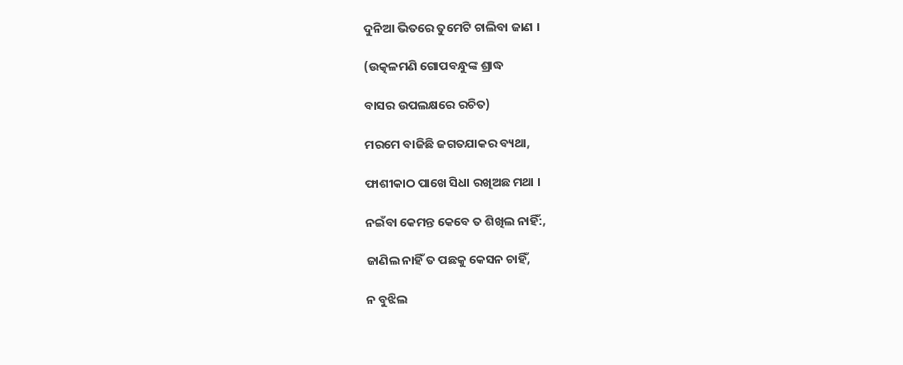ଦୁନିଆ ଭିତରେ ତୁମେଟି ଚାଲିବା ଜାଣ ।

(ଉତ୍କଳମଣି ଗୋପବନ୍ଧୁଙ୍କ ଶ୍ରାଦ୍ଧ

ବାସର ଉପଲକ୍ଷରେ ରଚିତ)

ମରମେ ବାଜିଛି ଜଗତଯାକର ବ୍ୟଥା,

ଫାଶୀକାଠ ପାଖେ ସିଧା ରଖିଅଛ ମଥା ।

ନଇଁବା କେମନ୍ତ କେବେ ତ ଶିଖିଲ ନାହିଁ:,

ଜାଣିଲ ନାହିଁ ତ ପଛକୁ କେସନ ଚାହିଁ,

ନ ବୁଝିଲ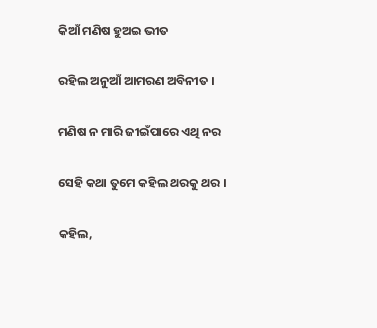କିଆଁ ମଣିଷ ହୁଅଇ ଭୀତ

ରହିଲ ଅନୁଆଁ ଆମରଣ ଅବିନୀତ ।

ମଣିଷ ନ ମାରି ଜୀଇଁପାରେ ଏଥି ନର

ସେହି କଥା ତୁମେ କହିଲ ଥରକୁ ଥର ।

କହିଲ,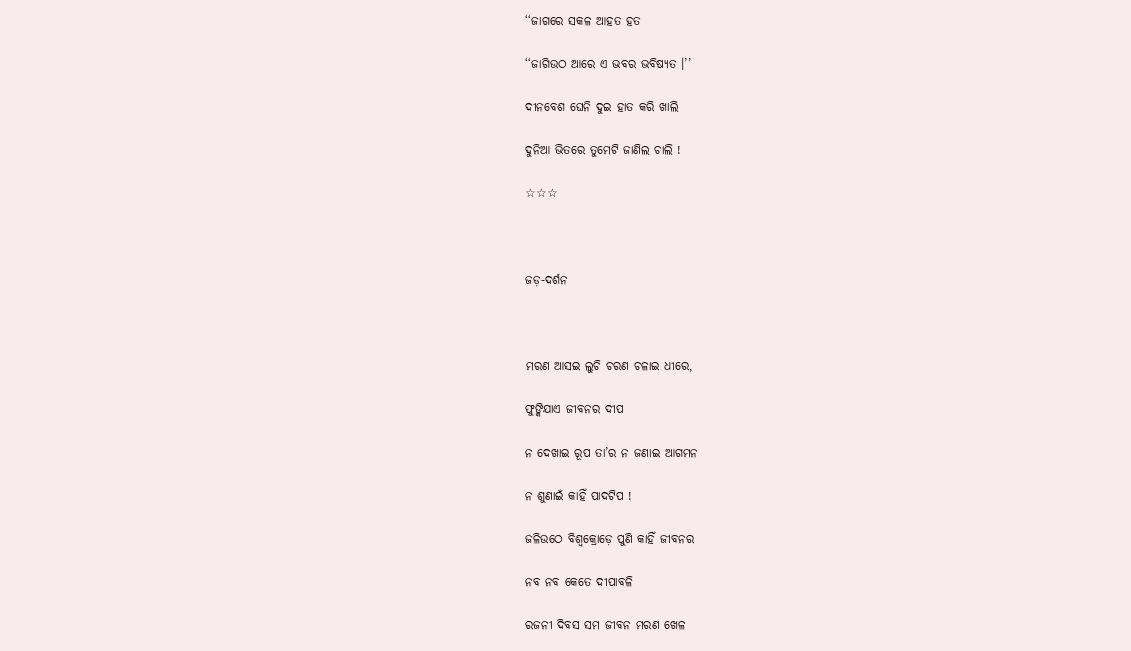‘‘ଜାଗରେ ସକଳ ଆହତ ହତ

‘‘ଜାଗିଉଠ ଆରେ ଏ ଭବର ଭବିଷ୍ୟତ ।’’

ଦୀନବେଶ ଘେନି ଦୁଇ ହାତ କରି ଖାଲି

ଦୁନିଆ ଭିତରେ ତୁମେଟି ଜାଣିଲ ଚାଲି !

☆☆☆



ଜଡ଼-ଦର୍ଶନ



ମରଣ ଆସଇ ଲୁଚି ଚରଣ ଚଳାଇ ଧୀରେ,

ଫୁଙ୍କିଯାଏ ଜୀବନର ଦୀପ

ନ ଦେଖାଇ ରୂପ ତା’ର ନ ଜଣାଇ ଆଗମନ

ନ ଶୁଣାଇଁ କାହିଁ ପାଦଟିପ !

ଜଳିଉଠେ ବିଶ୍ୱକ୍ରୋଡ଼େ ପୁଣି କାହିଁ ଜୀବନର

ନବ ନବ କେତେ ଦୀପାବଳି

ରଜନୀ ଦିବସ ସମ ଜୀବନ ମରଣ ଖେଳ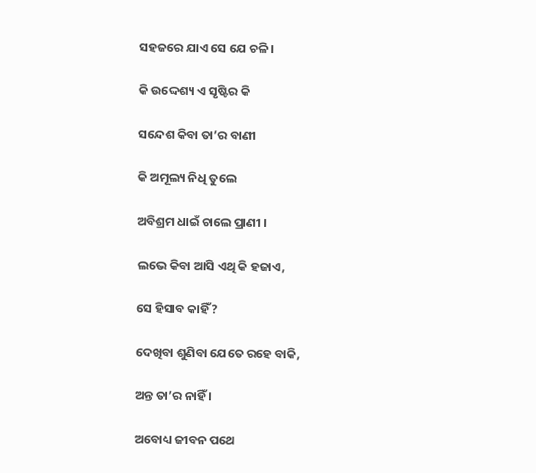ସହଜରେ ଯାଏ ସେ ଯେ ଚଳି ।

କି ଉଦ୍ଦେଶ୍ୟ ଏ ସୃଷ୍ଟିର କି

ସନ୍ଦେଶ କିବା ତା’ର ବାଣୀ

କି ଅମୂଲ୍ୟ ନିଧି ତୁଲେ

ଅବିଶ୍ରମ ଧାଇଁ ଚାଲେ ପ୍ରାଣୀ ।

ଲଭେ କିବା ଆସି ଏଥି କି ହଜାଏ,

ସେ ହିସାବ କାହିଁ ?

ଦେଖିବା ଶୁଣିବା ଯେତେ ରହେ ବାକି,

ଅନ୍ତ ତା’ର ନାହିଁ ।

ଅବୋଧ୍ୟ ଜୀବନ ପଥେ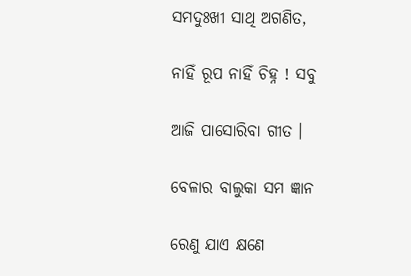ସମଦୁଃଖୀ ସାଥି ଅଗଣିତ,

ନାହିଁ ରୂପ ନାହିଁ ଚିହ୍ନ ! ସବୁ

ଆଜି ପାସୋରିବା ଗୀତ ।

ବେଳାର ବାଲୁକା ସମ ଜ୍ଞାନ

ରେଣୁ ଯାଏ କ୍ଷଣେ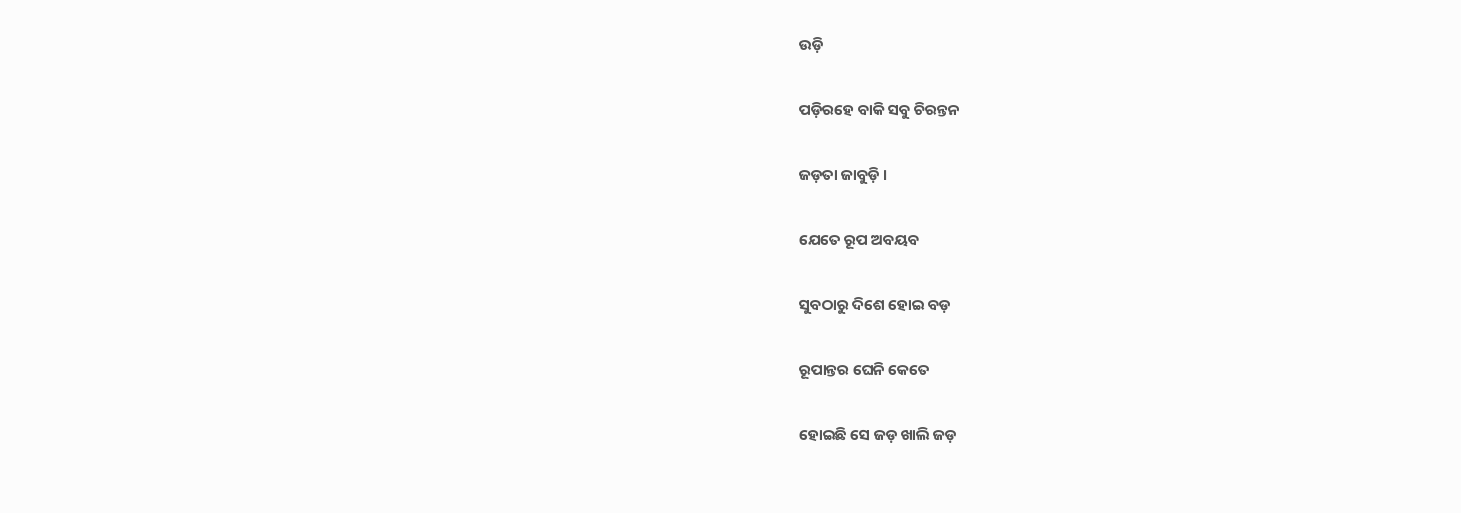ଉଡ଼ି

ପଡ଼ିରହେ ବାକି ସବୁ ଚିରନ୍ତନ

ଜଡ଼ତା ଜାବୁଡ଼ି ।

ଯେତେ ରୂପ ଅବୟବ

ସୁବଠାରୁ ଦିଶେ ହୋଇ ବଡ଼

ରୂପାନ୍ତର ଘେନି କେତେ

ହୋଇଛି ସେ ଜଡ଼ ଖାଲି ଜଡ଼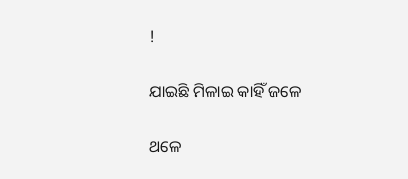!

ଯାଇଛି ମିଳାଇ କାହିଁ ଜଳେ

ଥଳେ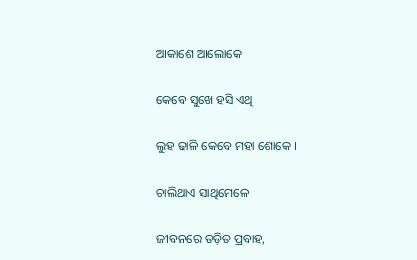ଆକାଶେ ଆଲୋକେ

କେବେ ସୁଖେ ହସି ଏଥି

ଲୁହ ଢାଳି କେବେ ମହା ଶୋକେ ।

ଚାଲିଥାଏ ସାଥିମେଳେ

ଜୀବନରେ ତଡ଼ିତ ପ୍ରବାହ,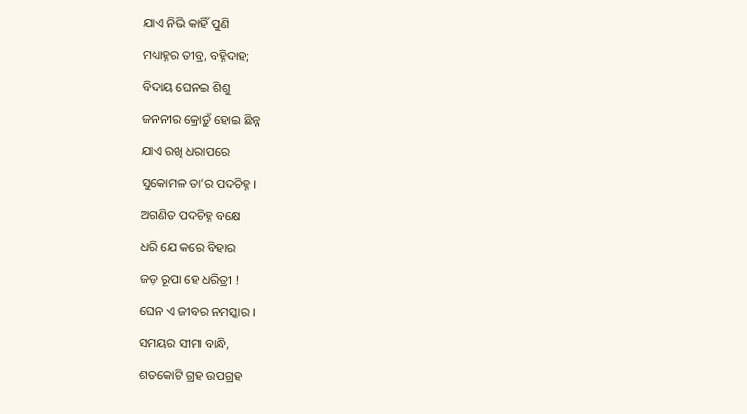ଯାଏ ନିଭି କାହିଁ ପୁଣି

ମଧ୍ୟାହ୍ନର ତୀବ୍ର, ବହ୍ନିଦାହ;

ବିଦାୟ ଘେନଇ ଶିଶୁ

ଜନନୀର କ୍ରୋଡ଼ୁଁ ହୋଇ ଛିନ୍ନ

ଯାଏ ରଖି ଧରାପରେ

ସୁକୋମଳ ତା’ର ପଦଚିହ୍ନ ।

ଅଗଣିତ ପଦଚିହ୍ନ ବକ୍ଷେ

ଧରି ଯେ କରେ ବିହାର

ଜଡ଼ ରୂପା ହେ ଧରିତ୍ରୀ !

ଘେନ ଏ ଜୀବର ନମସ୍କାର ।

ସମୟର ସୀମା ବାନ୍ଧି,

ଶତକୋଟି ଗ୍ରହ ଉପଗ୍ରହ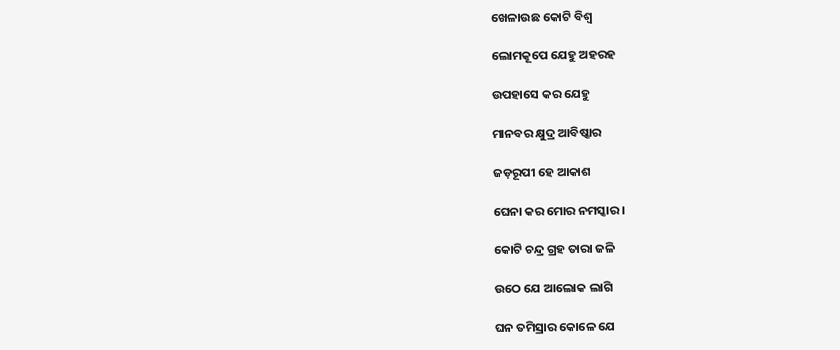ଖେଳାଉଛ କୋଟି ବିଶ୍ୱ

ଲୋମକୂପେ ଯେହୁ ଅହରହ

ଉପହାସେ କର ଯେହୁ

ମାନବର କ୍ଷୁଦ୍ର ଆବିଷ୍କାର

ଜଡ଼ରୂପୀ ହେ ଆକାଶ

ଘେନା କର ମୋର ନମସ୍କାର ।

କୋଟି ଚନ୍ଦ୍ର ଗ୍ରହ ତାରା ଜଳି

ଉଠେ ଯେ ଆଲୋକ ଲାଗି

ଘନ ତମିସ୍ରାର କୋଳେ ଯେ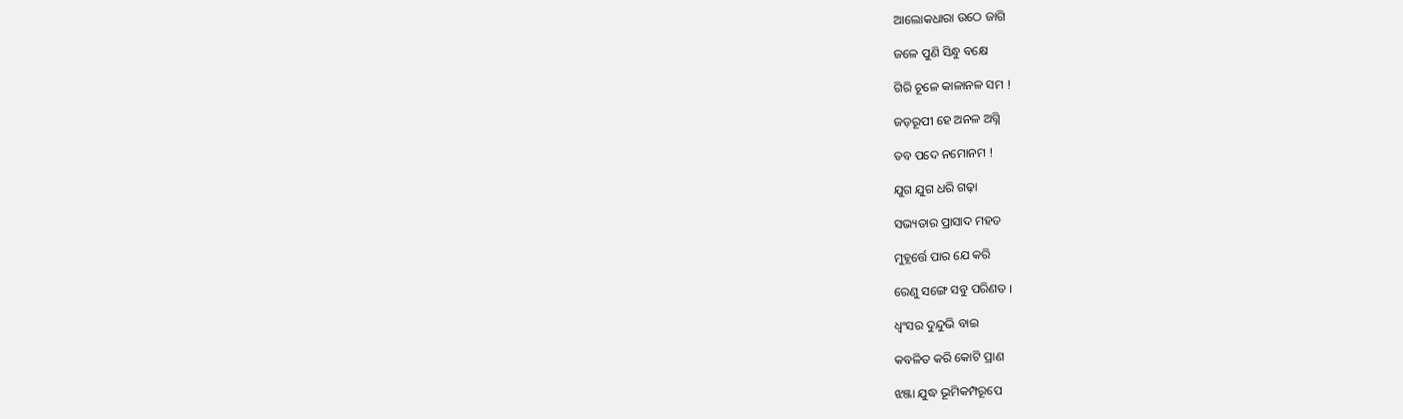ଆଲୋକଧାରା ଉଠେ ଜାଗି

ଜଳେ ପୁଣି ସିନ୍ଧୁ ବକ୍ଷେ

ଗିରି ଚୂଳେ କାଳାନଳ ସମ !

ଜଡ଼ରୂପୀ ହେ ଅନଳ ଅଗ୍ନି

ତବ ପଦେ ନମୋନମ !

ଯୁଗ ଯୁଗ ଧରି ଗଢ଼ା

ସଭ୍ୟତାର ପ୍ରାସାଦ ମହତ

ମୁହୂର୍ତ୍ତେ ପାର ଯେ କରି

ରେଣୁ ସଙ୍ଗେ ସବୁ ପରିଣତ ।

ଧ୍ୱଂସର ଦୁନ୍ଦୁଭି ବାଇ

କବଳିତ କରି କୋଟି ପ୍ରାଣ

ଝଞ୍ଜା ଯୁଦ୍ଧ ଭୂମିକମ୍ପରୂପେ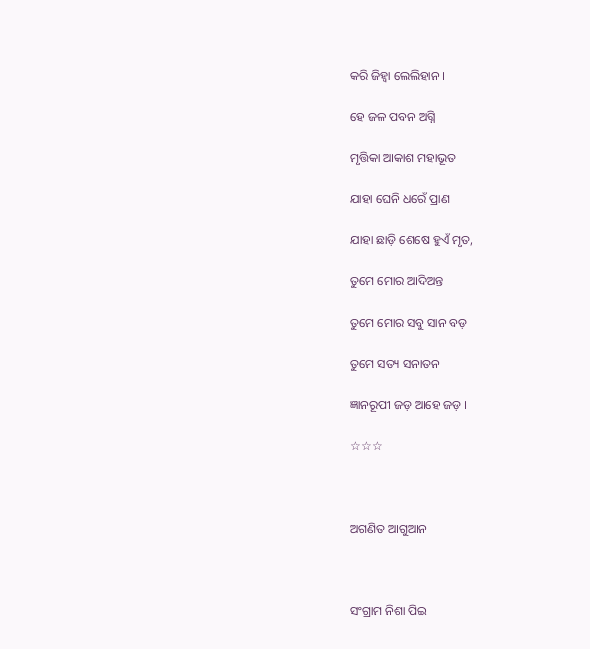କରି ଜିହ୍ୱା ଲେଲିହାନ ।

ହେ ଜଳ ପବନ ଅଗ୍ନି

ମୃତ୍ତିକା ଆକାଶ ମହାଭୂତ

ଯାହା ଘେନି ଧରେଁ ପ୍ରାଣ

ଯାହା ଛାଡ଼ି ଶେଷେ ହୁଏଁ ମୃତ,

ତୁମେ ମୋର ଆଦିଅନ୍ତ

ତୁମେ ମୋର ସବୁ ସାନ ବଡ଼

ତୁମେ ସତ୍ୟ ସନାତନ

ଜ୍ଞାନରୂପୀ ଜଡ଼ ଆହେ ଜଡ଼ ।

☆☆☆



ଅଗଣିତ ଆଗୁଆନ



ସଂଗ୍ରାମ ନିଶା ପିଇ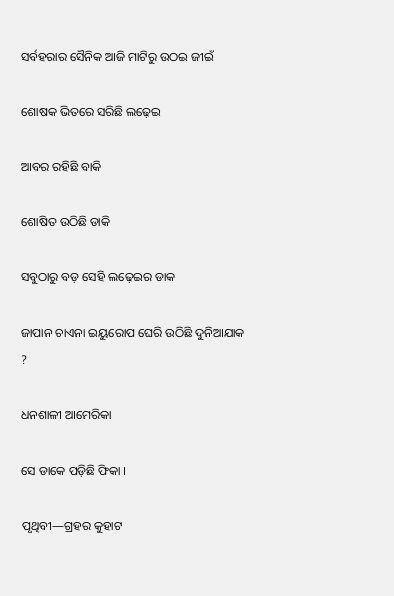ସର୍ବହରାର ସୈନିକ ଆଜି ମାଟିରୁ ଉଠଇ ଜୀଇଁ

ଶୋଷକ ଭିତରେ ସରିଛି ଲଢ଼େଇ

ଆବର ରହିଛି ବାକି

ଶୋଷିତ ଉଠିଛି ଡାକି

ସବୁଠାରୁ ବଡ଼ ସେହି ଲଢ଼େଇର ଡାକ

ଜାପାନ ଚାଏନା ଇୟୁରୋପ ଘେରି ଉଠିଛି ଦୁନିଆଯାକ ?

ଧନଶାଳୀ ଆମେରିକା

ସେ ଡାକେ ପଡ଼ିଛି ଫିକା ।

ପୃଥିବୀ—ଗ୍ରହର କୁହାଟ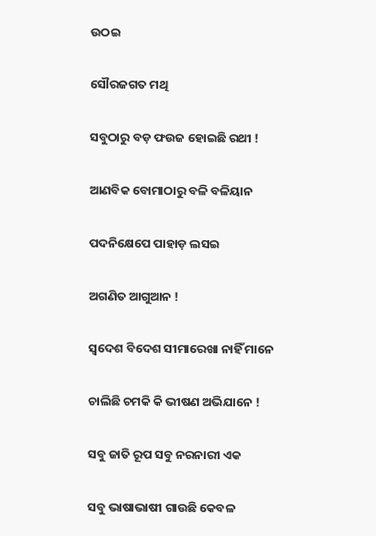ଉଠଇ

ସୌରଜଗତ ମଥି

ସବୁଠାରୁ ବଡ଼ ଫଉଜ ହୋଇଛି ରଥୀ !

ଆଣବିକ ବୋମାଠାରୁ ବଳି ବଳିୟାନ

ପଦନିକ୍ଷେପେ ପାହାଡ଼ ଲସଇ

ଅଗଣିତ ଆଗୁଆନ !

ସ୍ୱଦେଶ ବିଦେଶ ସୀମାରେଖା ନାହିଁ ମାନେ

ଚାଲିଛି ଚମକି କି ଭୀଷଣ ଅଭିଯାନେ !

ସବୁ ଜାତି ରୂପ ସବୁ ନରନାରୀ ଏକ

ସବୁ ଭାଷାଭାଷୀ ଗାଉଛି କେବଳ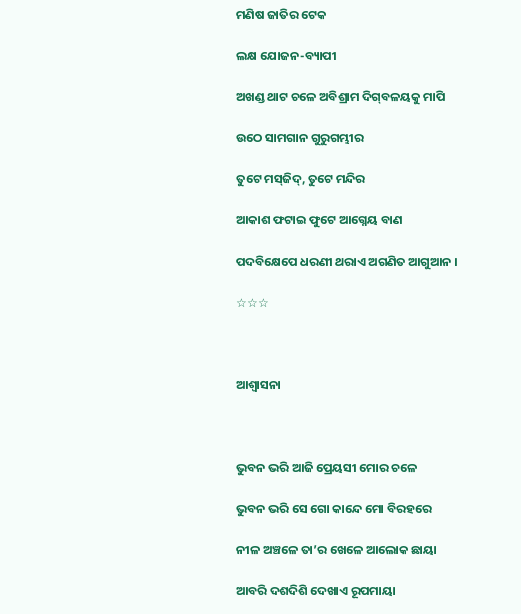ମଣିଷ ଜାତିର ଟେକ

ଲକ୍ଷ ଯୋଜନ-ବ୍ୟାପୀ

ଅଖଣ୍ଡ ଥାଟ ଚଳେ ଅବିଶ୍ରାମ ଦିଗ୍‌ବଳୟକୁ ମାପି

ଉଠେ ସାମଗାନ ଗୁରୁଗମ୍ଭୀର

ତୁଟେ ମସ୍‌ଜିଦ୍‌, ତୁଟେ ମନ୍ଦିର

ଆକାଶ ଫଟାଇ ଫୁଟେ ଆଗ୍ନେୟ ବାଣ

ପଦବିକ୍ଷେପେ ଧରଣୀ ଥରାଏ ଅଗଣିତ ଆଗୁଆନ ।

☆☆☆



ଆଶ୍ୱାସନା



ଭୁବନ ଭରି ଆଜି ପ୍ରେୟସୀ ମୋର ଚଳେ

ଭୁବନ ଭରି ସେ ଗୋ କାନ୍ଦେ ମୋ ବିରହରେ

ନୀଳ ଅଞ୍ଚଳେ ତା’ର ଖେଳେ ଆଲୋକ ଛାୟା

ଆବରି ଦଶଦିଶି ଦେଖାଏ ରୂପମାୟା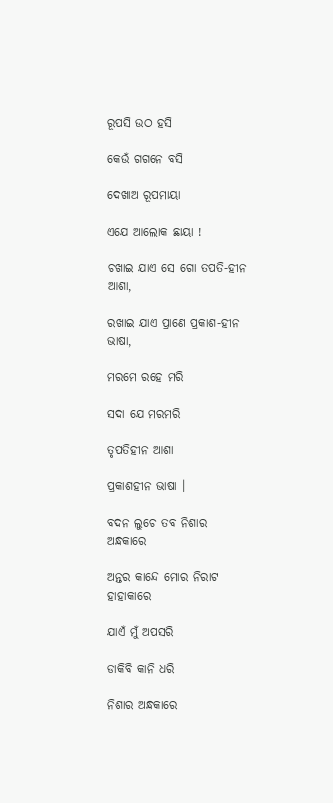ରୂପସି ଉଠ ହସି

କେଉଁ ଗଗନେ ବସି

ଦେଖାଅ ରୂପମାୟା

ଏଯେ ଆଲୋକ ଛାୟା !

ଚଖାଇ ଯାଏ ସେ ଗୋ ତପତି-ହୀନ ଆଶା,

ରଖାଇ ଯାଏ ପ୍ରାଣେ ପ୍ରକାଶ-ହୀନ ଭାଷା,

ମରମେ ରହେ ମରି

ସଦା ଯେ ମରମରି

ତୃପତିହୀନ ଆଶା

ପ୍ରକାଶହୀନ ଭାଷା ।

ବଦନ ଲୁଚେ ତବ ନିଶାର ଅନ୍ଧକାରେ

ଅନ୍ତର କାନ୍ଦେ ମୋର ନିରାଟ ହାହାକାରେ

ଯାଏଁ ମୁଁ ଅପସରି

ଡାକିବି କାନି ଧରି

ନିଶାର ଅନ୍ଧକାରେ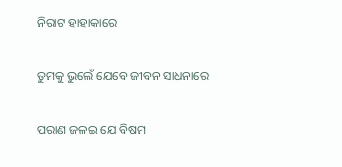ନିରାଟ ହାହାକାରେ

ତୁମକୁ ଭୁଲେଁ ଯେବେ ଜୀବନ ସାଧନାରେ

ପରାଣ ଜଳଇ ଯେ ବିଷମ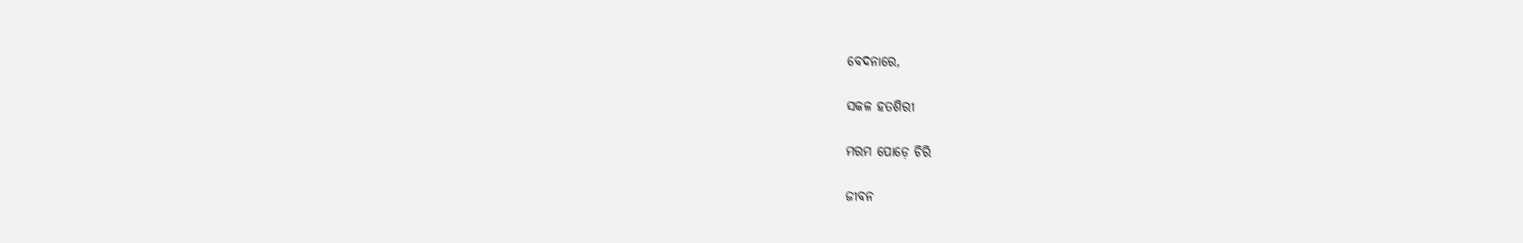ବେଦନାରେ,

ସକଳ ହତଶିରୀ

ମରମ ପୋଡ଼େ ଚିରି

ଜୀବନ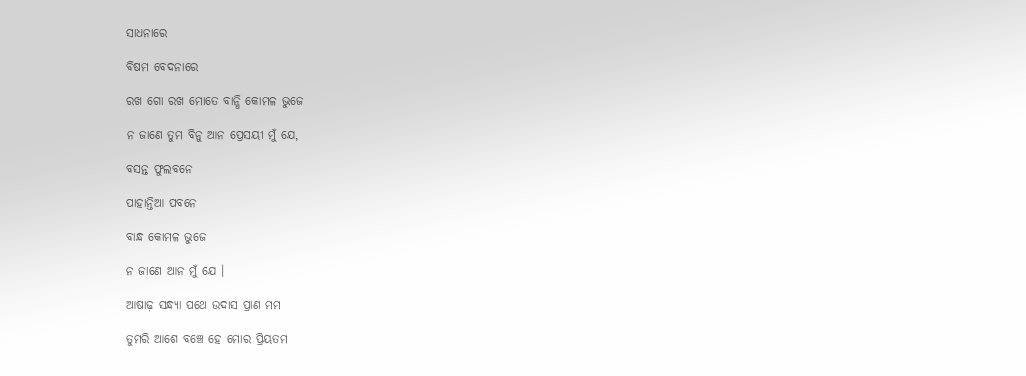ସାଧନାରେ

ବିଷମ ବେଦନାରେ

ରଖ ଗୋ ରଖ ମୋତେ ବାନ୍ଧି କୋମଳ ଭୁଜେ

ନ ଜାଣେ ତୁମ ବିନୁ ଆନ ପ୍ରେସୟୀ ମୁଁ ଯେ,

ବସନ୍ତ ଫୁଲବନେ

ପାହାନ୍ତିଆ ପବନେ

ବାନ୍ଧ କୋମଳ ଭୁଜେ

ନ ଜାଣେ ଆନ ମୁଁ ଯେ ।

ଆଷାଢ଼ ସନ୍ଧ୍ୟା ପଥେ ଉଦାସ ପ୍ରାଣ ମମ

ତୁମରି ଆଶେ ବଞ୍ଚେ ହେ ମୋର ପ୍ରିୟତମ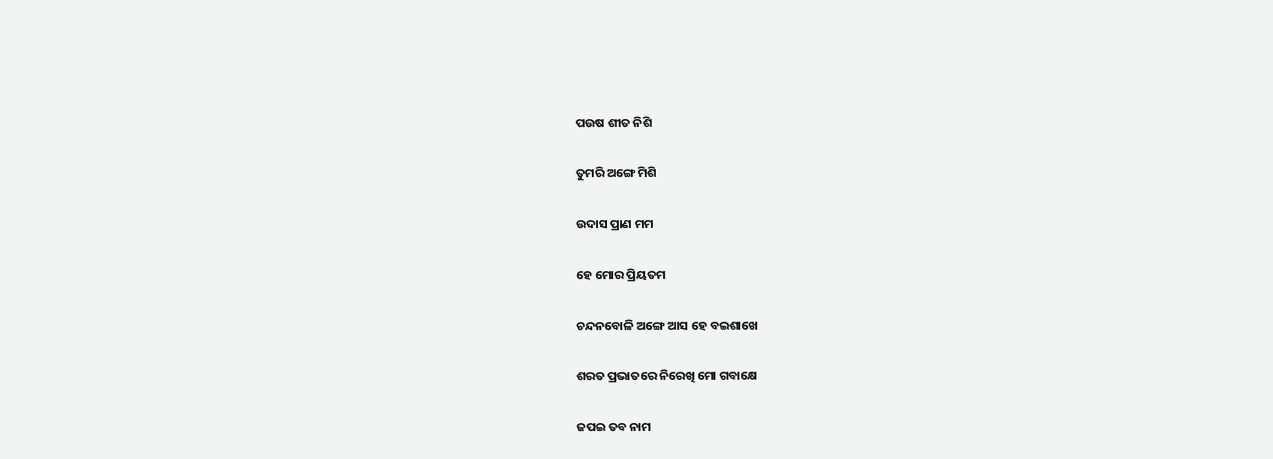ପଉଷ ଶୀତ ନିଶି

ତୁମରି ଅଙ୍ଗେ ମିଶି

ଉଦାସ ପ୍ରାଣ ମମ

ହେ ମୋର ପ୍ରିୟତମ

ଚନ୍ଦନବୋଳି ଅଙ୍ଗେ ଆସ ହେ ବଇଶାଖେ

ଶରତ ପ୍ରଭାତରେ ନିରେଖି ମୋ ଗବାକ୍ଷେ

ଜପଇ ତବ ନାମ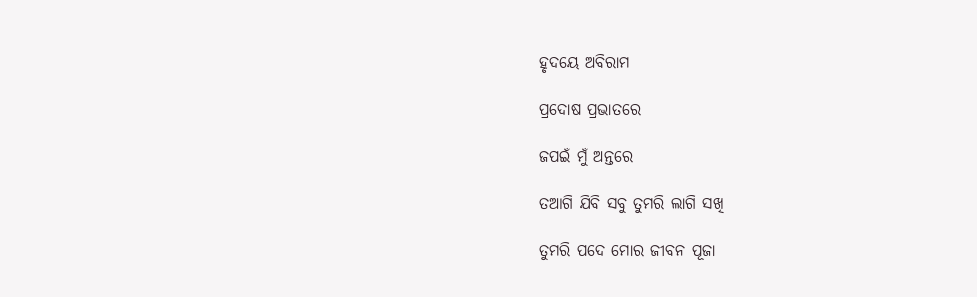ହୃଦୟେ ଅବିରାମ

ପ୍ରଦୋଷ ପ୍ରଭାତରେ

ଜପଇଁ ମୁଁ ଅନ୍ତରେ

ତଆଗି ଯିବି ସବୁ ତୁମରି ଲାଗି ସଖି

ତୁମରି ପଦେ ମୋର ଜୀବନ ପୂଜା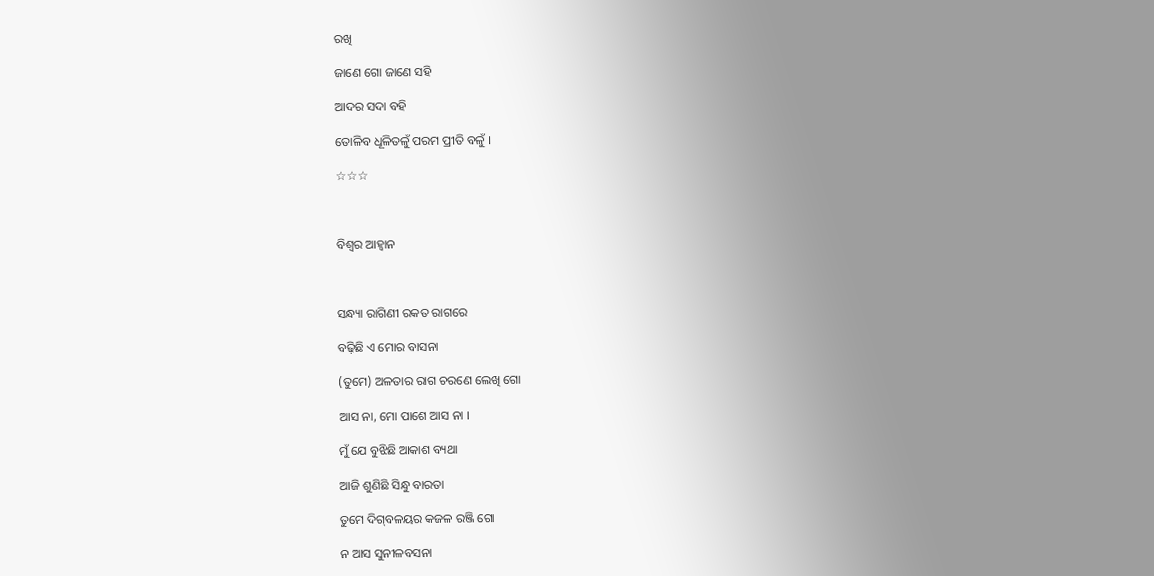ରଖି

ଜାଣେ ଗୋ ଜାଣେ ସହି

ଆଦର ସଦା ବହି

ତୋଳିବ ଧୂଳିତଳୁଁ ପରମ ପ୍ରୀତି ବଳୁଁ ।

☆☆☆



ବିଶ୍ୱର ଆହ୍ୱାନ



ସନ୍ଧ୍ୟା ରାଗିଣୀ ରକତ ରାଗରେ

ବଢ଼ିଛି ଏ ମୋର ବାସନା

(ତୁମେ) ଅଳତାର ରାଗ ଚରଣେ ଲେଖି ଗୋ

ଆସ ନା, ମୋ ପାଶେ ଆସ ନା ।

ମୁଁ ଯେ ବୁଝିଛି ଆକାଶ ବ୍ୟଥା

ଆଜି ଶୁଣିଛି ସିନ୍ଧୁ ବାରତା

ତୁମେ ଦିଗ୍‌ବଳୟର କଜଳ ରଞ୍ଜି ଗୋ

ନ ଆସ ସୁନୀଳବସନା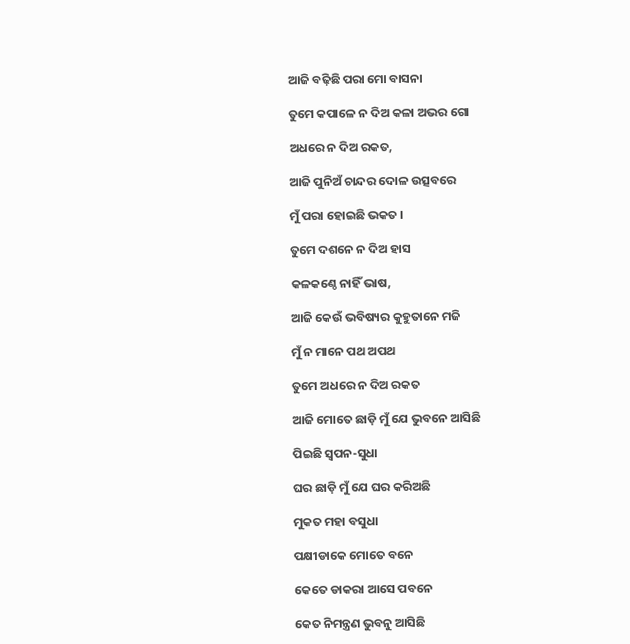ଆଜି ବଢ଼ିଛି ପରା ମୋ ବାସନା

ତୁମେ କପାଳେ ନ ଦିଅ କଳା ଅଭର ଗୋ

ଅଧରେ ନ ଦିଅ ରକତ,

ଆଜି ପୁନିଅଁ ଚାନ୍ଦର ଦୋଳ ଉତ୍ସବରେ

ମୁଁ ପରା ହୋଇଛି ଭକତ ।

ତୁମେ ଦଶନେ ନ ଦିଅ ହାସ

କଳକଣ୍ଠେ ନାହିଁ ଭାଷ,

ଆଜି କେଉଁ ଭବିଷ୍ୟର କୁହୁତାନେ ମଜି

ମୁଁ ନ ମାନେ ପଥ ଅପଥ

ତୁମେ ଅଧରେ ନ ଦିଅ ରକତ

ଆଜି ମୋତେ ଛାଡ଼ି ମୁଁ ଯେ ଭୁବନେ ଆସିଛି

ପିଇଛି ସ୍ୱପନ-ସୁଧା

ଘର ଛାଡ଼ି ମୁଁ ଯେ ଘର କରିଅଛି

ମୁକତ ମହା ବସୁଧା

ପକ୍ଷୀଡାକେ ମୋତେ ବନେ

କେତେ ଡାକରା ଆସେ ପବନେ

କେତ ନିମନ୍ତ୍ରଣ ଭୁବନୁ ଆସିଛି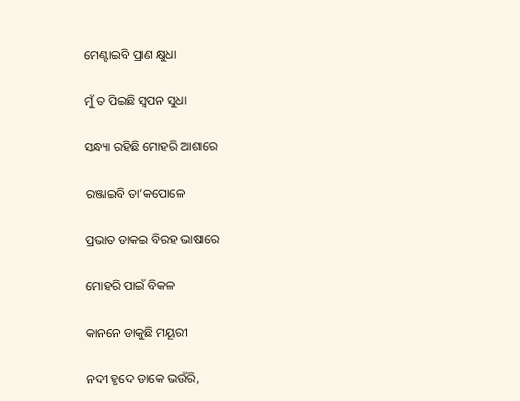ମେଣ୍ଟାଇବି ପ୍ରାଣ କ୍ଷୁଧା

ମୁଁ ତ ପିଇଛି ସ୍ୱପନ ସୁଧା

ସନ୍ଧ୍ୟା ରହିଛି ମୋହରି ଆଶାରେ

ରଞ୍ଜାଇବି ତା’କପୋଳେ

ପ୍ରଭାତ ଡାକଇ ବିରହ ଭାଷାରେ

ମୋହରି ପାଇଁ ବିକଳ

କାନନେ ଡାକୁଛି ମୟୂରୀ

ନଦୀ ହୃଦେ ଡାକେ ଭଉଁରି,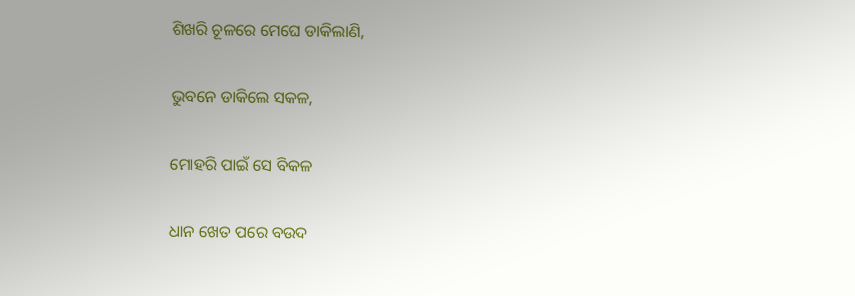ଶିଖରି ଚୂଳରେ ମେଘେ ଡାକିଲାଣି,

ଭୁବନେ ଡାକିଲେ ସକଳ,

ମୋହରି ପାଇଁ ସେ ବିକଳ

ଧାନ ଖେତ ପରେ ବଉଦ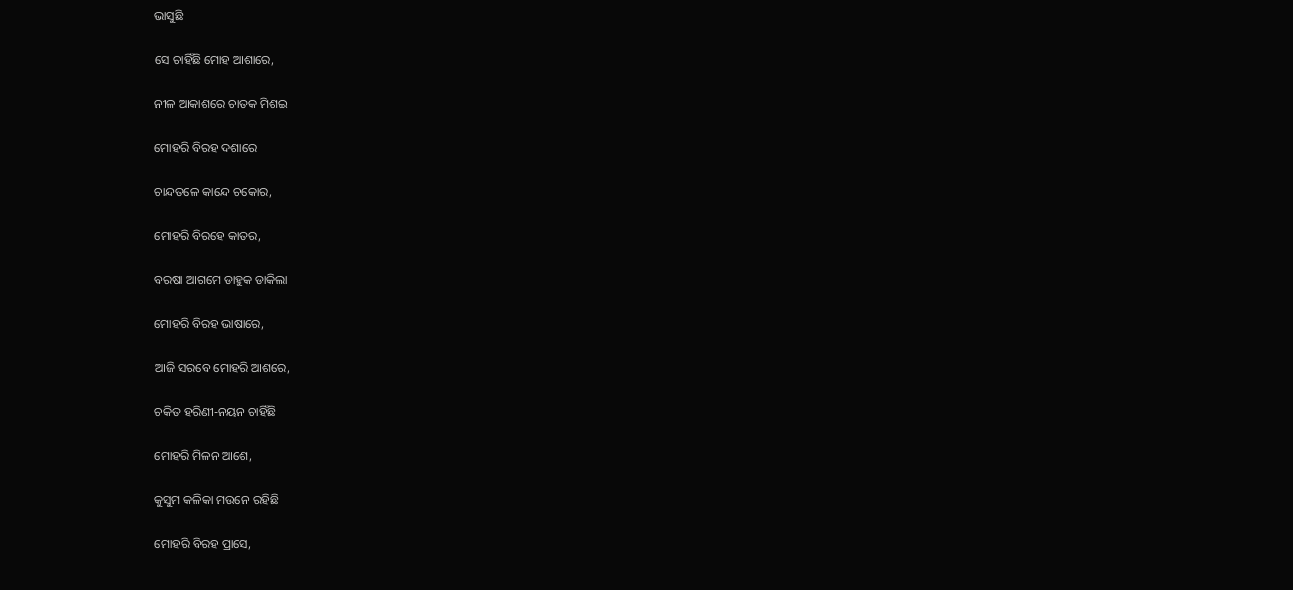ଭାସୁଛି

ସେ ଚାହିଁଛି ମୋହ ଆଶାରେ,

ନୀଳ ଆକାଶରେ ଚାତକ ମିଶଇ

ମୋହରି ବିରହ ଦଶାରେ

ଚାନ୍ଦତଳେ କାନ୍ଦେ ଚକୋର,

ମୋହରି ବିରହେ କାତର,

ବରଷା ଆଗମେ ଡାହୁକ ଡାକିଲା

ମୋହରି ବିରହ ଭାଷାରେ,

ଆଜି ସରବେ ମୋହରି ଆଶରେ,

ଚକିତ ହରିଣୀ-ନୟନ ଚାହିଁଛି

ମୋହରି ମିଳନ ଆଶେ,

କୁସୁମ କଳିକା ମଉନେ ରହିଛି

ମୋହରି ବିରହ ପ୍ରାସେ,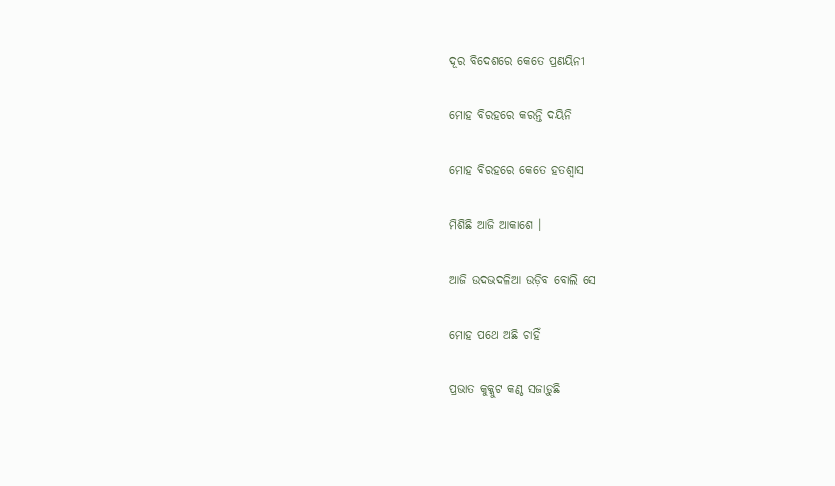ଦୂର ବିଦେଶରେ କେତେ ପ୍ରଣୟିନୀ

ମୋହ ବିରହରେ କରନ୍ତି ଦୟିନି

ମୋହ ବିରହରେ କେତେ ହତଶ୍ୱାସ

ମିଶିଛି ଆଜି ଆକାଶେ ।

ଆଜି ଉଦଭଦଳିଆ ଉଡ଼ିବ ବୋଲି ସେ

ମୋହ ପଥେ ଅଛି ଚାହିଁ

ପ୍ରଭାତ କୁକ୍କୁଟ କଣ୍ଠ ସଜାଡ଼ୁଛି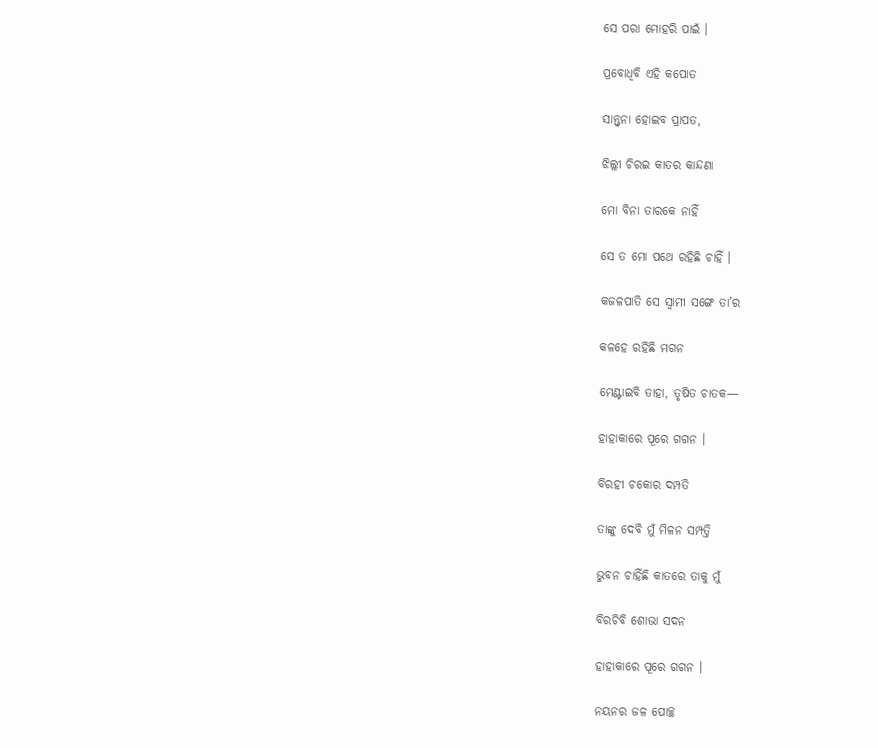ସେ ପରା ମୋହରି ପାଇଁ ।

ପ୍ରବୋଧିବି ଏହି କପୋତ

ସାନ୍ତ୍ୱନା ହୋଇବ ପ୍ରାପତ,

ଝିଲ୍ଲୀ ଚିରଇ କାତର କାନ୍ଦଣା

ମୋ ବିନା ତାରକେ ନାହିଁ

ସେ ତ ମୋ ପଥେ ରହିଛି ଚାହିଁ ।

କଜଳପାତି ସେ ସ୍ୱାମୀ ସଙ୍ଗେ ତା’ର

କଳହେ ରହିଛି ମଗନ

ମେଣ୍ଟାଇବି ତାହା, ତୃଷିତ ଚାତକ—

ହାହାକାରେ ପୂରେ ଗଗନ ।

ବିରହୀ ଚକୋର ଦମ୍ପତି

ତାଙ୍କୁ ଦେବି ମୁଁ ମିଳନ ସମ୍ପତ୍ତି

ଭୁବନ ଚାହିଁଛି କାତରେ ତାକୁ ମୁଁ

ବିରଚିବି ଶୋଭା ସଦନ

ହାହାକାରେ ପୂରେ ଗଗନ ।

ନୟନର ଜଳ ପୋଚ୍ଛ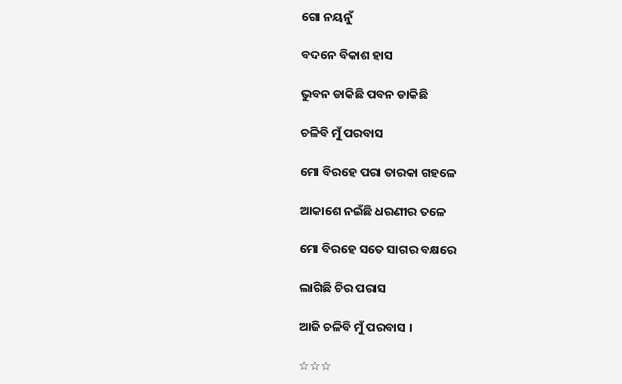ଗୋ ନୟନୁଁ

ବଦନେ ବିକାଶ ହାସ

ଭୁବନ ଡାକିଛି ପବନ ଡାକିଛି

ଚଳିବି ମୁଁ ପରବାସ

ମୋ ବିରହେ ପରା ତାରକା ଗହଳେ

ଆକାଶେ ନଇଁଛି ଧରଣୀର ତଳେ

ମୋ ବିରହେ ସତେ ସାଗର ବକ୍ଷରେ

ଲାଗିଛି ଚିର ପରାସ

ଆଜି ଚଳିବି ମୁଁ ପରବାସ ।

☆☆☆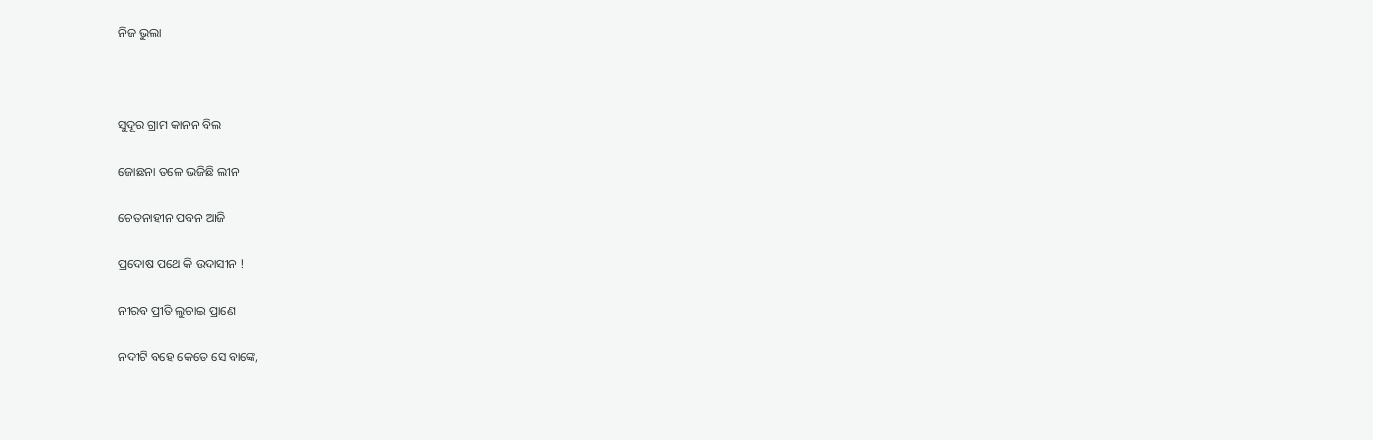ନିଜ ଭୁଲା



ସୁଦୂର ଗ୍ରାମ କାନନ ବିଲ

ଜୋଛନା ତଳେ ଭଜିଛି ଲୀନ

ଚେତନାହୀନ ପବନ ଆଜି

ପ୍ରଦୋଷ ପଥେ କି ଉଦାସୀନ !

ନୀରବ ପ୍ରୀତି ଲୁଚାଇ ପ୍ରାଣେ

ନଦୀଟି ବହେ କେତେ ସେ ବାଙ୍କେ,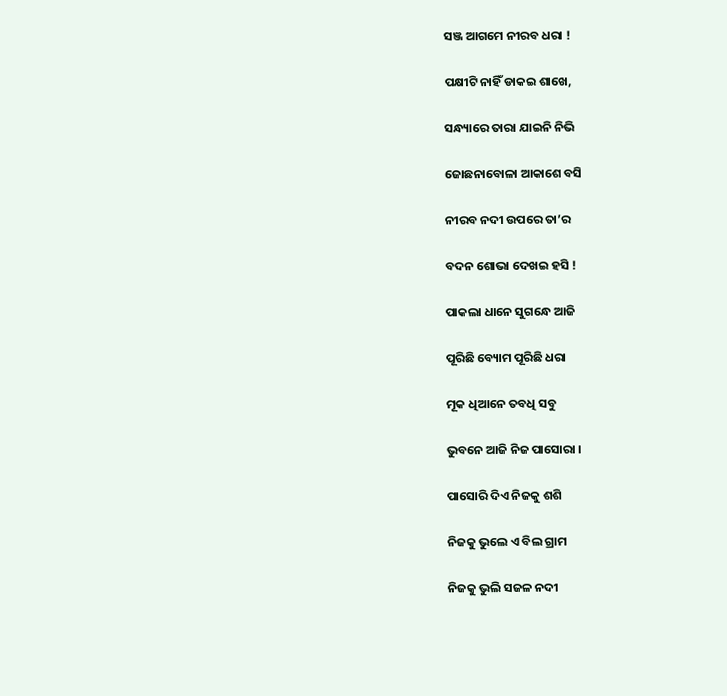ସଞ୍ଜ ଆଗମେ ନୀରବ ଧରା !

ପକ୍ଷୀଟି ନାହିଁ ଡାକଇ ଶାଖେ,

ସନ୍ଧ୍ୟାରେ ତାରା ଯାଇନି ନିଭି

ଜୋଛନାବୋଳା ଆକାଶେ ବସି

ନୀରବ ନଦୀ ଉପରେ ତା’ର

ବଦନ ଶୋଭା ଦେଖଇ ହସି !

ପାକଲା ଧାନେ ସୁଗନ୍ଧେ ଆଜି

ପୂରିଛି ବ୍ୟୋମ ପୂରିଛି ଧରା

ମୂକ ଧିଆନେ ତବଧି ସବୁ

ଭୁବନେ ଆଜି ନିଜ ପାସୋରା ।

ପାସୋରି ଦିଏ ନିଜକୁ ଶଶି

ନିଜକୁ ଭୁଲେ ଏ ବିଲ ଗ୍ରାମ

ନିଜକୁ ଭୁଲି ସଜଳ ନଦୀ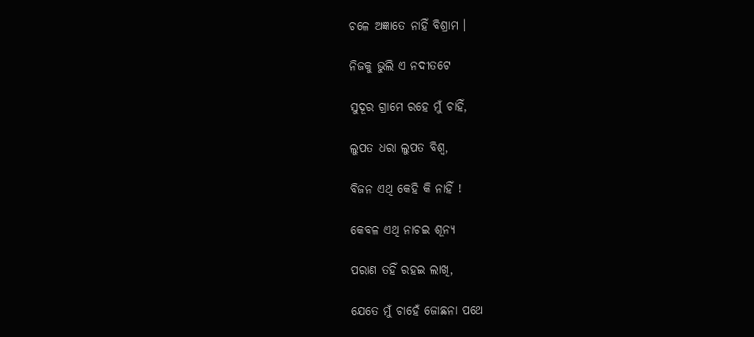ଚଳେ ଅଜ୍ଞାତେ ନାହିଁ ବିଶ୍ରାମ ।

ନିଜକୁ ଭୁଲି ଏ ନଦୀତଟେ

ସୁଦୂର ଗ୍ରାମେ ରହେ ମୁଁ ଚାହିଁ,

ଲୁପତ ଧରା ଲୁପତ ବିଶ୍ୱ,

ବିଜନ ଏଥି କେହି କି ନାହିଁ !

କେବଳ ଏଥି ନାଚଇ ଶୂନ୍ୟ

ପରାଣ ତହିଁ ରହଇ ଲାଖି,

ଯେତେ ମୁଁ ଚାହେଁ ଜୋଛନା ପଥେ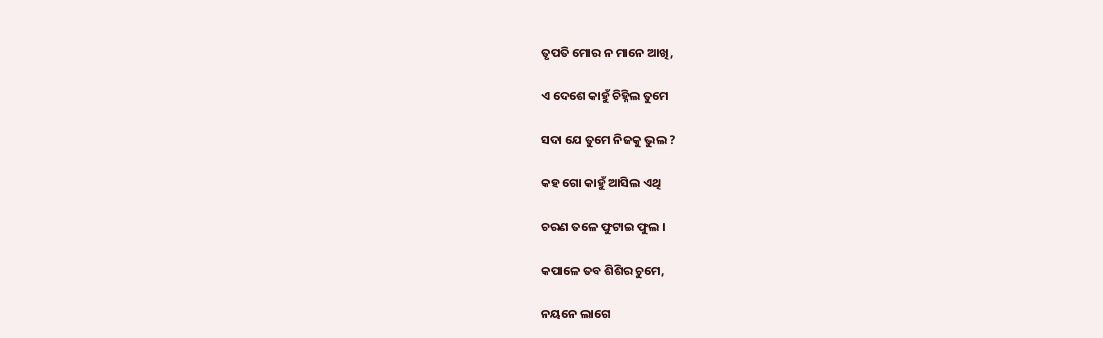ତୃପତି ମୋର ନ ମାନେ ଆଖି,

ଏ ଦେଶେ କାହୁଁ ଚିହ୍ନିଲ ତୁମେ

ସଦା ଯେ ତୁମେ ନିଜକୁ ଭୁଲ ?

କହ ଗୋ କାହୁଁ ଆସିଲ ଏଥି

ଚରଣ ତଳେ ଫୁଟାଇ ଫୁଲ ।

କପାଳେ ତବ ଶିଶିର ଚୁମେ,

ନୟନେ ଲାଗେ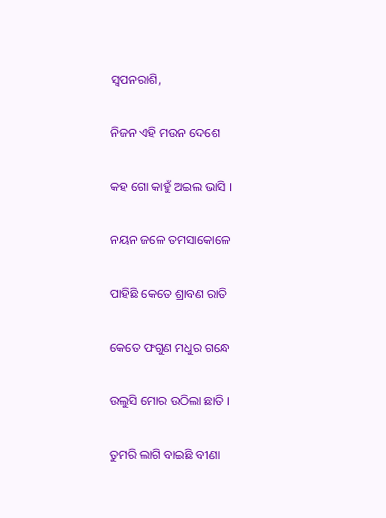ସ୍ୱପନରାଶି,

ନିଜନ ଏହି ମଉନ ଦେଶେ

କହ ଗୋ କାହୁଁ ଅଇଲ ଭାସି ।

ନୟନ ଜଳେ ତମସାକୋଳେ

ପାହିଛି କେତେ ଶ୍ରାବଣ ରାତି

କେତେ ଫଗୁଣ ମଧୁର ଗନ୍ଧେ

ଉଲୁସି ମୋର ଉଠିଲା ଛାତି ।

ତୁମରି ଲାଗି ବାଇଛି ବୀଣା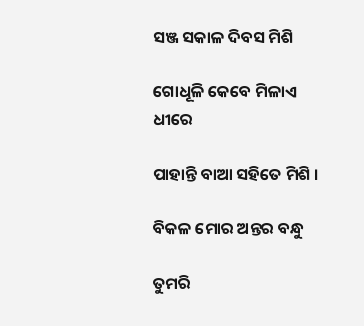ସଞ୍ଜ ସକାଳ ଦିବସ ମିଶି

ଗୋଧୂଳି କେବେ ମିଳାଏ ଧୀରେ

ପାହାନ୍ତି ବାଆ ସହିତେ ମିଶି ।

ବିକଳ ମୋର ଅନ୍ତର ବନ୍ଧୁ

ତୁମରି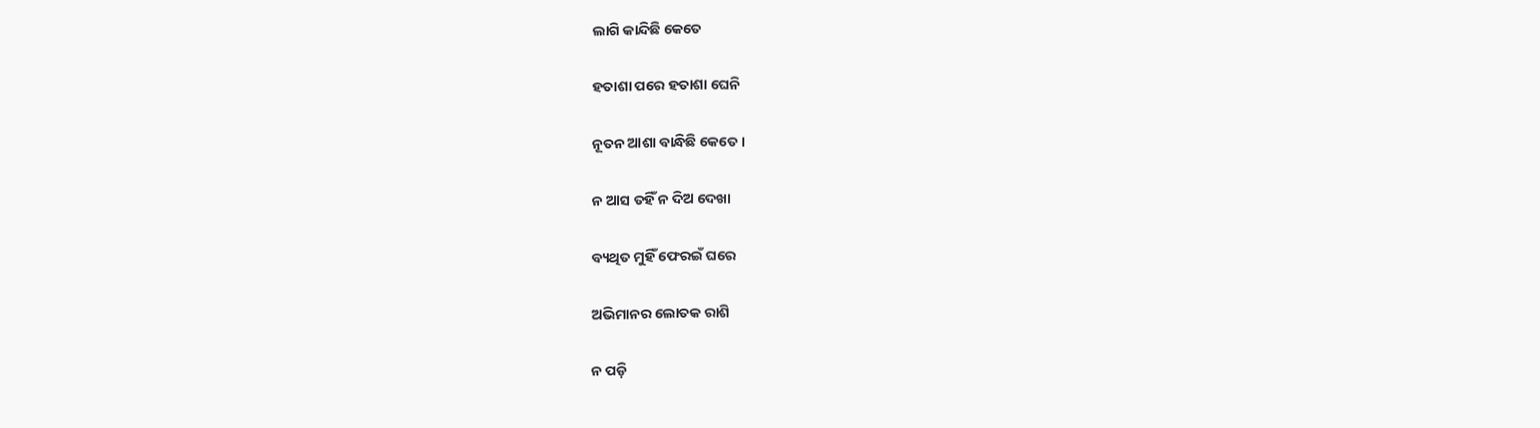ଲାଗି କାନ୍ଦିଛି କେତେ

ହତାଶା ପରେ ହତାଶା ଘେନି

ନୂତନ ଆଶା ବାନ୍ଧିଛି କେତେ ।

ନ ଆସ ତହିଁ ନ ଦିଅ ଦେଖା

ବ୍ୟଥିତ ମୁହିଁ ଫେରଇଁ ଘରେ

ଅଭିମାନର ଲୋତକ ରାଶି

ନ ପଡ଼ି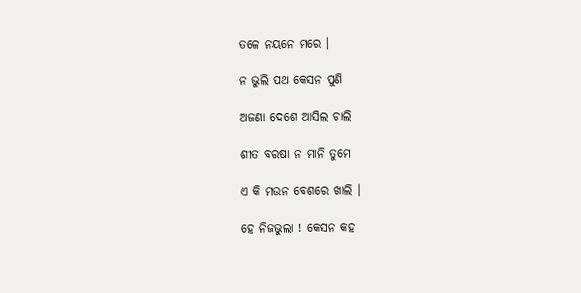ତଳେ ନୟନେ ମରେ ।

ନ ଭୁଲି ପଥ କେସନ ପୁଣି

ଅଜଣା ଦେଶେ ଆସିଲ ଚାଲି

ଶୀତ ବରଷା ନ ମାନି ତୁମେ

ଏ କି ମଉନ ବେଶରେ ଖାଲି ।

ହେ ନିଜଭୁଲା ! କେସନ କହ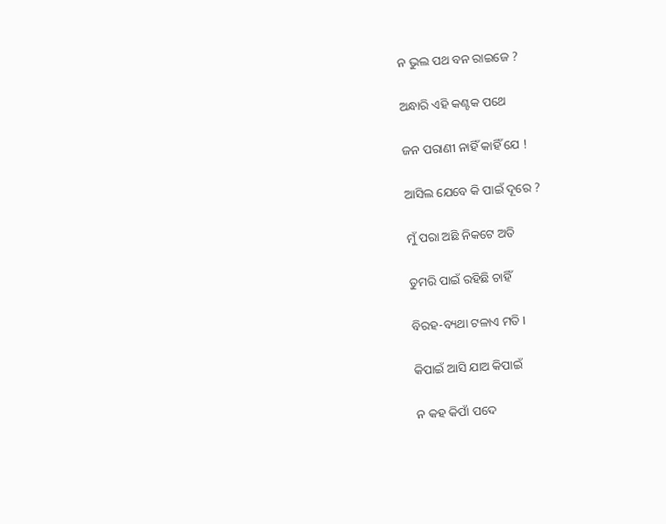ନ ଭୁଲ ପଥ ବନ ରାଇଜେ ?

ଅନ୍ଧାରି ଏହି କଣ୍ଟକ ପଥେ

ଜନ ପରାଣୀ ନାହିଁ କାହିଁ ଯେ !

ଆସିଲ ଯେବେ କି ପାଇଁ ଦୂରେ ?

ମୁଁ ପରା ଅଛି ନିକଟେ ଅତି

ତୁମରି ପାଇଁ ରହିଛି ଚାହିଁ

ବିରହ-ବ୍ୟଥା ଟଳାଏ ମତି ।

କିପାଇଁ ଆସି ଯାଅ କିପାଇଁ

ନ କହ କିପାଁ ପଦେ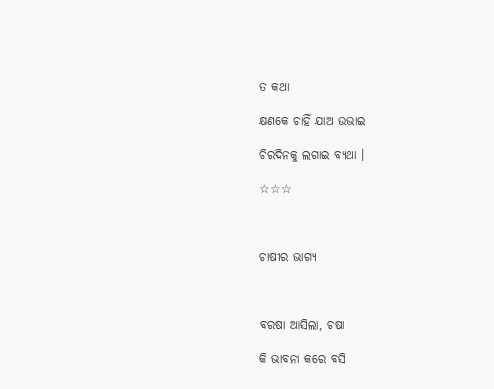ତ କଥା

କ୍ଷଣକେ ଚାହିଁ ଯାଅ ଉଭାଇ

ଚିରଦିନକୁ ଲଗାଇ ବ୍ୟଥା ।

☆☆☆



ଚାଷୀର ଭାଗ୍ୟ



ବରଷା ଆସିଲା, ଚଷା

କି ଭାବନା କରେ ବସି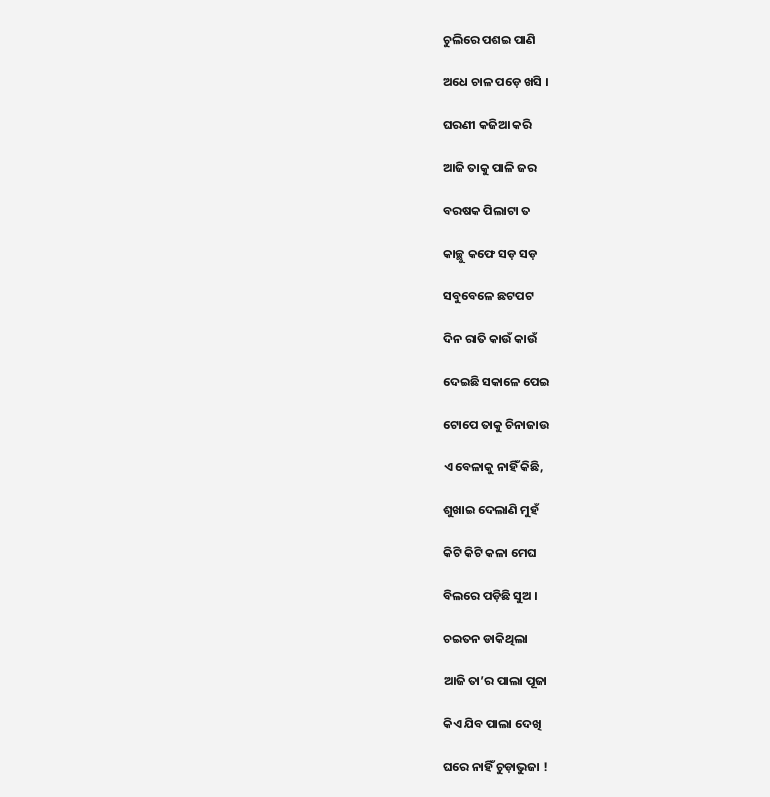ଚୁଲିରେ ପଶଇ ପାଣି

ଅଧେ ଚାଳ ପଡ଼େ ଖସି ।

ଘରଣୀ କଜିଆ କରି

ଆଜି ତାକୁ ପାଳି ଜର

ବରଷକ ପିଲାଟା ତ

କାଚ୍ଛୁ କଫେ ସଡ଼ ସଡ଼

ସବୁବେଳେ ଛଟପଟ

ଦିନ ରାତି କାଉଁ କାଉଁ

ଦେଇଛି ସକାଳେ ପେଇ

ଟୋପେ ତାକୁ ଚିନାଜାଉ

ଏ ବେଳାକୁ ନାହିଁ କିଛି,

ଶୁଖାଇ ଦେଲାଣି ମୁହଁ

କିଟି କିଟି କଳା ମେଘ

ବିଲରେ ପଡ଼ିଛି ସୁଅ ।

ଚଇତନ ଡାକିଥିଲା

ଆଜି ତା’ର ପାଲା ପୂଜା

କିଏ ଯିବ ପାଲା ଦେଖି

ଘରେ ନାହିଁ ଚୁଡ଼ାଭୁଜା !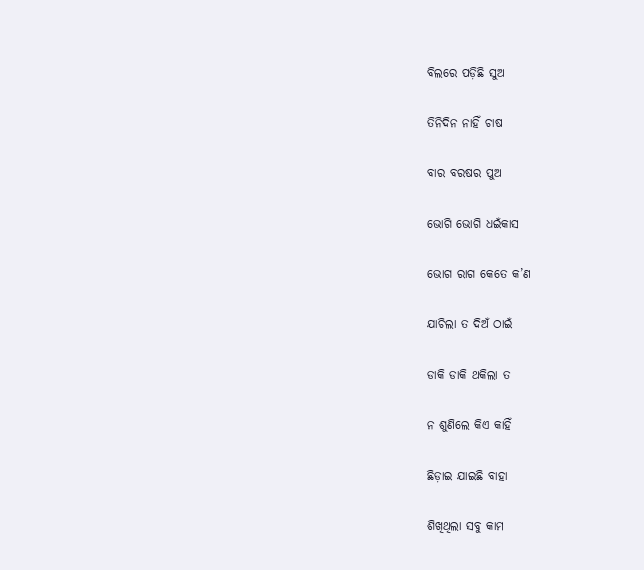ବିଲରେ ପଡ଼ିଛି ସୁଅ

ତିନିଦିନ ନାହିଁ ଚାଷ

ବାର ବରଷର ପୁଅ

ଭୋଗି ଭୋଗି ଧଇଁକାସ

ଭୋଗ ରାଗ କେତେ କ’ଣ

ଯାଚିଲା ତ ଦିଅଁ ଠାଇଁ

ଡାକି ଡାକି ଥକିଲା ତ

ନ ଶୁଣିଲେ କିଏ କାହିଁ

ଛିଡ଼ାଇ ଯାଇଛି ବାହା

ଶିଖିଥିଲା ସବୁ କାମ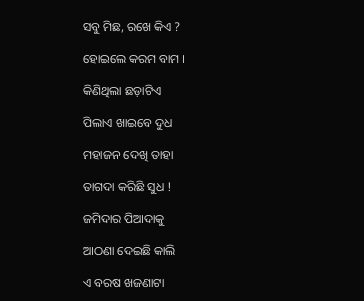ସବୁ ମିଛ, ରଖେ କିଏ ?

ହୋଇଲେ କରମ ବାମ ।

କିଣିଥିଲା ଛଡ଼ାଟିଏ

ପିଲାଏ ଖାଇବେ ଦୁଧ

ମହାଜନ ଦେଖି ତାହା

ତାଗଦା କରିଛି ସୁଧ !

ଜମିଦାର ପିଆଦାକୁ

ଆଠଣା ଦେଇଛି କାଲି

ଏ ବରଷ ଖଜଣାଟା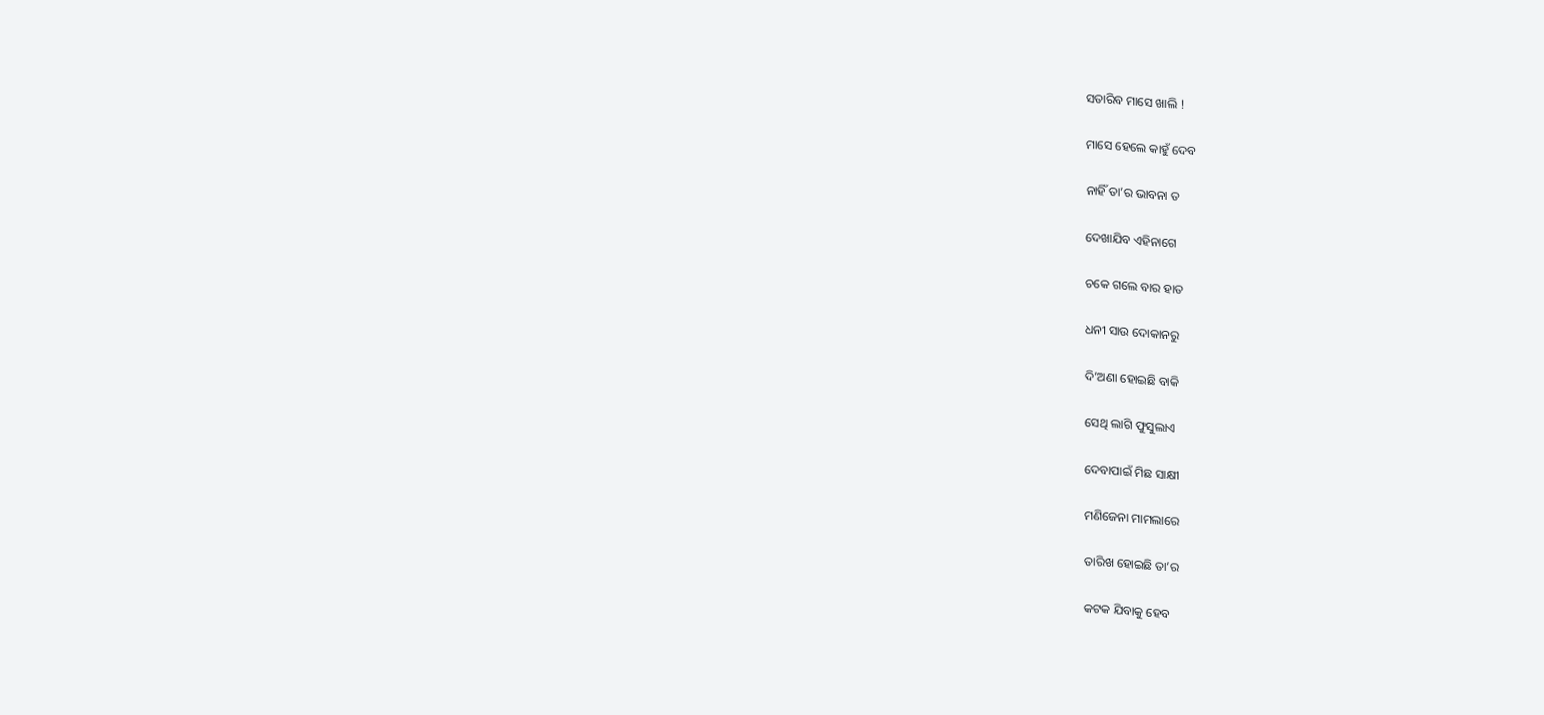ସତାରିବ ମାସେ ଖାଲି !

ମାସେ ହେଲେ କାହୁଁ ଦେବ

ନାହିଁ ତା’ର ଭାବନା ତ

ଦେଖାଯିବ ଏହିନାଗେ

ଚକେ ଗଲେ ବାର ହାତ

ଧନୀ ସାଉ ଦୋକାନରୁ

ଦି’ଅଣା ହୋଇଛି ବାକି

ସେଥି ଲାଗି ଫୁସୁଲାଏ

ଦେବାପାଇଁ ମିଛ ସାକ୍ଷୀ

ମଣିଜେନା ମାମଲାରେ

ତାରିଖ ହୋଇଛି ତା’ର

କଟକ ଯିବାକୁ ହେବ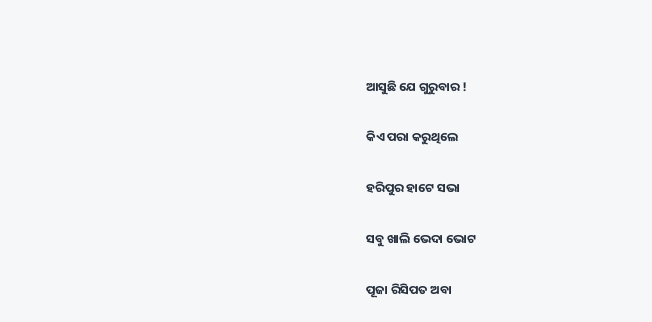ଆସୁଛି ଯେ ଗୁରୁବାର !

କିଏ ପରା କରୁଥିଲେ

ହରିପୁର ହାଟେ ସଭା

ସବୁ ଖାଲି ଭେଦା ଭୋଟ

ପୂଜା ରିସିପତ ଅବା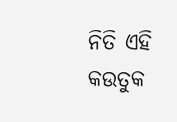ନିତି ଏହି କଉତୁକ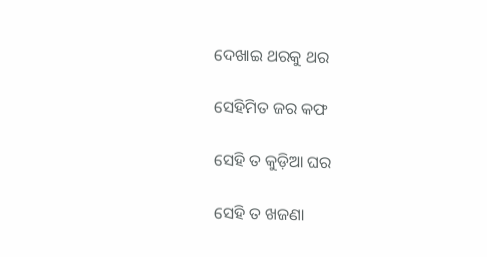ଦେଖାଇ ଥରକୁ ଥର

ସେହିମିତ ଜର କଫ

ସେହି ତ କୁଡ଼ିଆ ଘର

ସେହି ତ ଖଜଣା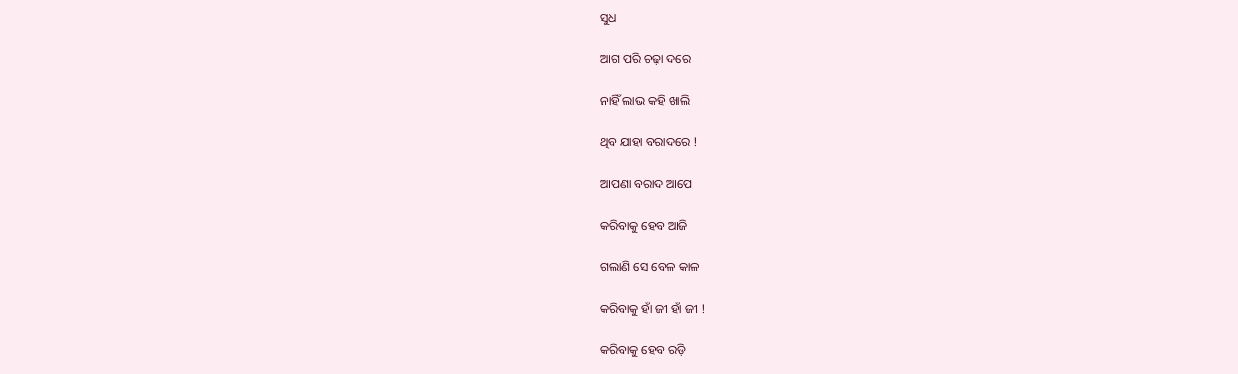ସୁଧ

ଆଗ ପରି ଚଢ଼ା ଦରେ

ନାହିଁ ଲାଭ କହି ଖାଲି

ଥିବ ଯାହା ବରାଦରେ !

ଆପଣା ବରାଦ ଆପେ

କରିବାକୁ ହେବ ଆଜି

ଗଲାଣି ସେ ବେଳ କାଳ

କରିବାକୁ ହାଁ ଜୀ ହାଁ ଜୀ !

କରିବାକୁ ହେବ ରଡ଼ି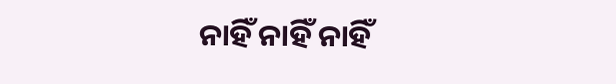ନାହିଁ ନାହିଁ ନାହିଁ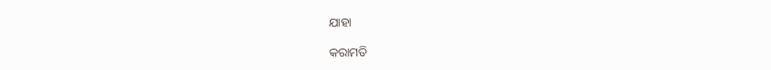ଯାହା

କରାମତି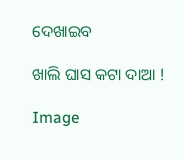ଦେଖାଇବ

ଖାଲି ଘାସ କଟା ଦାଆ !

Image